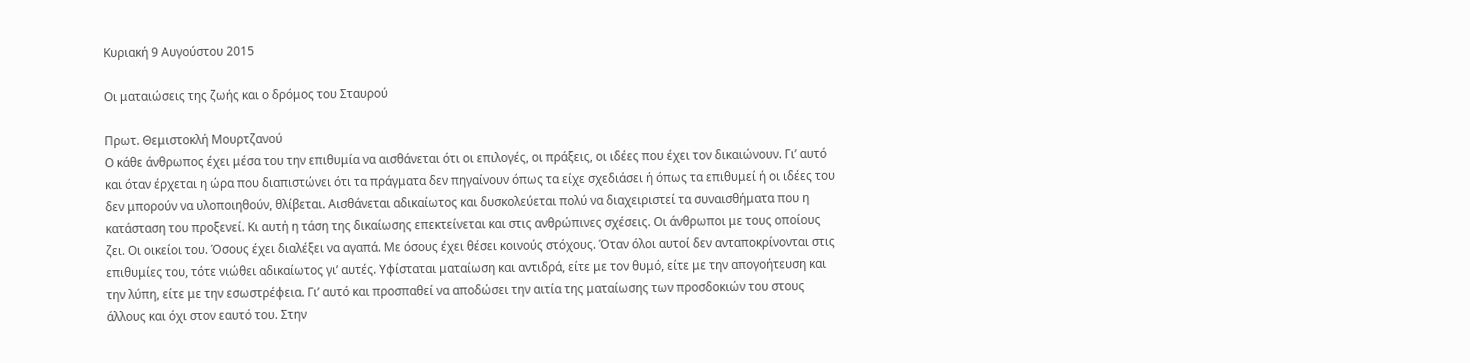Κυριακή 9 Αυγούστου 2015

Οι ματαιώσεις της ζωής και ο δρόμος του Σταυρού

Πρωτ. Θεμιστοκλή Μουρτζανού
Ο κάθε άνθρωπος έχει μέσα του την επιθυμία να αισθάνεται ότι οι επιλογές, οι πράξεις, οι ιδέες που έχει τον δικαιώνουν. Γι’ αυτό και όταν έρχεται η ώρα που διαπιστώνει ότι τα πράγματα δεν πηγαίνουν όπως τα είχε σχεδιάσει ή όπως τα επιθυμεί ή οι ιδέες του δεν μπορούν να υλοποιηθούν, θλίβεται. Αισθάνεται αδικαίωτος και δυσκολεύεται πολύ να διαχειριστεί τα συναισθήματα που η κατάσταση του προξενεί. Κι αυτή η τάση της δικαίωσης επεκτείνεται και στις ανθρώπινες σχέσεις. Οι άνθρωποι με τους οποίους ζει. Οι οικείοι του. Όσους έχει διαλέξει να αγαπά. Με όσους έχει θέσει κοινούς στόχους. Όταν όλοι αυτοί δεν ανταποκρίνονται στις επιθυμίες του, τότε νιώθει αδικαίωτος γι’ αυτές. Υφίσταται ματαίωση και αντιδρά, είτε με τον θυμό, είτε με την απογοήτευση και την λύπη, είτε με την εσωστρέφεια. Γι’ αυτό και προσπαθεί να αποδώσει την αιτία της ματαίωσης των προσδοκιών του στους άλλους και όχι στον εαυτό του. Στην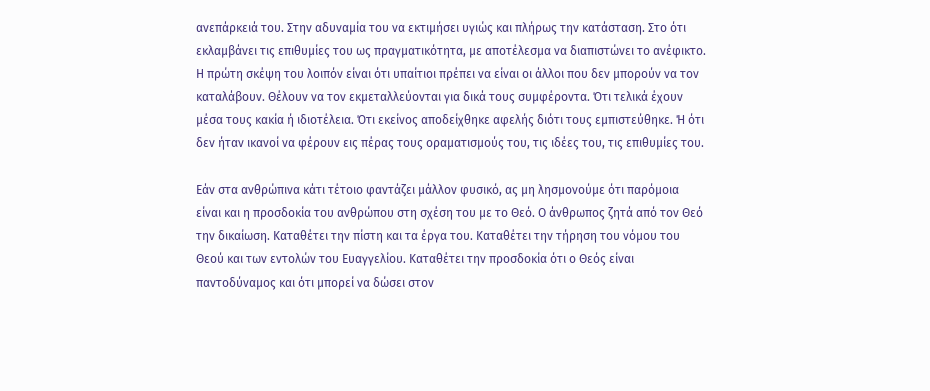ανεπάρκειά του. Στην αδυναμία του να εκτιμήσει υγιώς και πλήρως την κατάσταση. Στο ότι εκλαμβάνει τις επιθυμίες του ως πραγματικότητα, με αποτέλεσμα να διαπιστώνει το ανέφικτο. Η πρώτη σκέψη του λοιπόν είναι ότι υπαίτιοι πρέπει να είναι οι άλλοι που δεν μπορούν να τον καταλάβουν. Θέλουν να τον εκμεταλλεύονται για δικά τους συμφέροντα. Ότι τελικά έχουν μέσα τους κακία ή ιδιοτέλεια. Ότι εκείνος αποδείχθηκε αφελής διότι τους εμπιστεύθηκε. Ή ότι δεν ήταν ικανοί να φέρουν εις πέρας τους οραματισμούς του, τις ιδέες του, τις επιθυμίες του.

Εάν στα ανθρώπινα κάτι τέτοιο φαντάζει μάλλον φυσικό, ας μη λησμονούμε ότι παρόμοια είναι και η προσδοκία του ανθρώπου στη σχέση του με το Θεό. Ο άνθρωπος ζητά από τον Θεό την δικαίωση. Καταθέτει την πίστη και τα έργα του. Καταθέτει την τήρηση του νόμου του Θεού και των εντολών του Ευαγγελίου. Καταθέτει την προσδοκία ότι ο Θεός είναι παντοδύναμος και ότι μπορεί να δώσει στον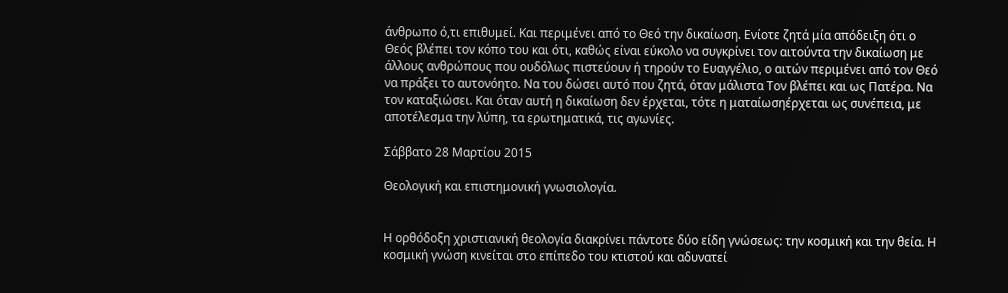άνθρωπο ό,τι επιθυμεί. Και περιμένει από το Θεό την δικαίωση. Ενίοτε ζητά μία απόδειξη ότι ο Θεός βλέπει τον κόπο του και ότι, καθώς είναι εύκολο να συγκρίνει τον αιτούντα την δικαίωση με άλλους ανθρώπους που ουδόλως πιστεύουν ή τηρούν το Ευαγγέλιο, ο αιτών περιμένει από τον Θεό να πράξει το αυτονόητο. Να του δώσει αυτό που ζητά, όταν μάλιστα Τον βλέπει και ως Πατέρα. Να τον καταξιώσει. Και όταν αυτή η δικαίωση δεν έρχεται, τότε η ματαίωσηέρχεται ως συνέπεια, με αποτέλεσμα την λύπη, τα ερωτηματικά, τις αγωνίες.

Σάββατο 28 Μαρτίου 2015

Θεολογική και επιστημονική γνωσιολογία.


Η ορθόδοξη χριστιανική θεολογία διακρίνει πάντοτε δύο είδη γνώσεως: την κοσμική και την θεία. Η κοσμική γνώση κινείται στο επίπεδο του κτιστού και αδυνατεί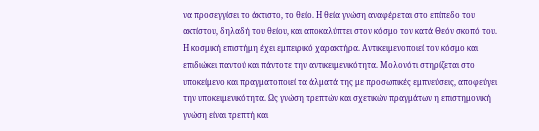να προσεγγίσει το άκτιστο, το θείο. Η θεία γνώση αναφέρεται στο επίπεδο του ακτίστου, δηλαδή του θείου, και αποκαλύπτει στον κόσμο τον κατά Θεόν σκοπό του.
Η κοσμική επιστήμη έχει εμπειρικό χαρακτήρα. Αντικειμενοποιεί τον κόσμο και
επιδιώκει παντού και πάντοτε την αντικειμενικότητα. Μολονότι στηρίζεται στο υποκείμενο και πραγματοποιεί τα άλματά της με προσωπικές εμπνεύσεις, αποφεύγει την υποκειμενικότητα. Ως γνώση τρεπτών και σχετικών πραγμάτων η επιστημονική γνώση είναι τρεπτή και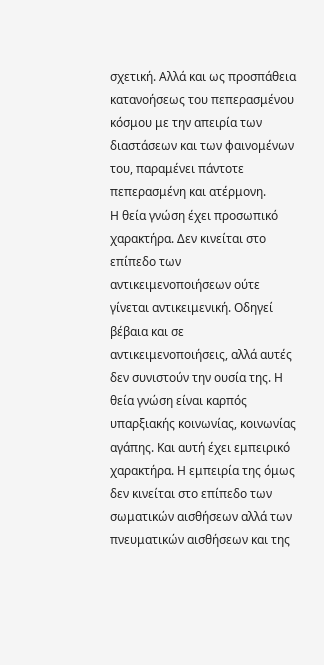σχετική. Αλλά και ως προσπάθεια κατανοήσεως του πεπερασμένου κόσμου με την απειρία των διαστάσεων και των φαινομένων του, παραμένει πάντοτε πεπερασμένη και ατέρμονη.
Η θεία γνώση έχει προσωπικό χαρακτήρα. Δεν κινείται στο επίπεδο των αντικειμενοποιήσεων ούτε γίνεται αντικειμενική. Οδηγεί βέβαια και σε αντικειμενοποιήσεις, αλλά αυτές δεν συνιστούν την ουσία της. Η θεία γνώση είναι καρπός υπαρξιακής κοινωνίας, κοινωνίας αγάπης. Και αυτή έχει εμπειρικό χαρακτήρα. Η εμπειρία της όμως δεν κινείται στο επίπεδο των σωματικών αισθήσεων αλλά των πνευματικών αισθήσεων και της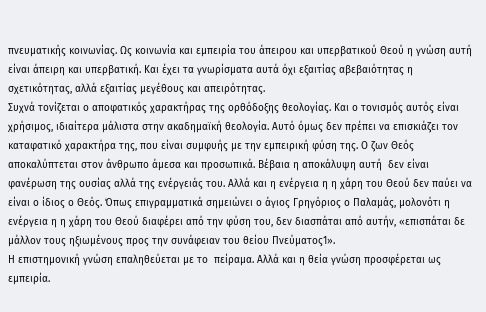πνευματικής κοινωνίας. Ως κοινωνία και εμπειρία του άπειρου και υπερβατικού Θεού η γνώση αυτή είναι άπειρη και υπερβατική. Και έχει τα γνωρίσματα αυτά όχι εξαιτίας αβεβαιότητας η σχετικότητας, αλλά εξαιτίας μεγέθους και απειρότητας.
Συχνά τονίζεται ο αποφατικός χαρακτήρας της ορθόδοξης θεολογίας. Και ο τονισμός αυτός είναι χρήσιμος, ιδιαίτερα μάλιστα στην ακαδημαϊκή θεολογία. Αυτό όμως δεν πρέπει να επισκιάζει τον καταφατικό χαρακτήρα της, που είναι συμφυής με την εμπειρική φύση της. Ο ζων Θεός αποκαλύπτεται στον άνθρωπο άμεσα και προσωπικά. Βέβαια η αποκάλυψη αυτή  δεν είναι φανέρωση της ουσίας αλλά της ενέργειάς του. Αλλά και η ενέργεια η η χάρη του Θεού δεν παύει να είναι ο ίδιος ο Θεός. Όπως επιγραμματικά σημειώνει ο άγιος Γρηγόριος ο Παλαμάς, μολονότι η ενέργεια η η χάρη του Θεού διαφέρει από την φύση του, δεν διασπάται από αυτήν, «επισπάται δε μάλλον τους ηξιωμένους προς την συνάφειαν του θείου Πνεύματος1».
Η επιστημονική γνώση επαληθεύεται με το  πείραμα. Αλλά και η θεία γνώση προσφέρεται ως εμπειρία.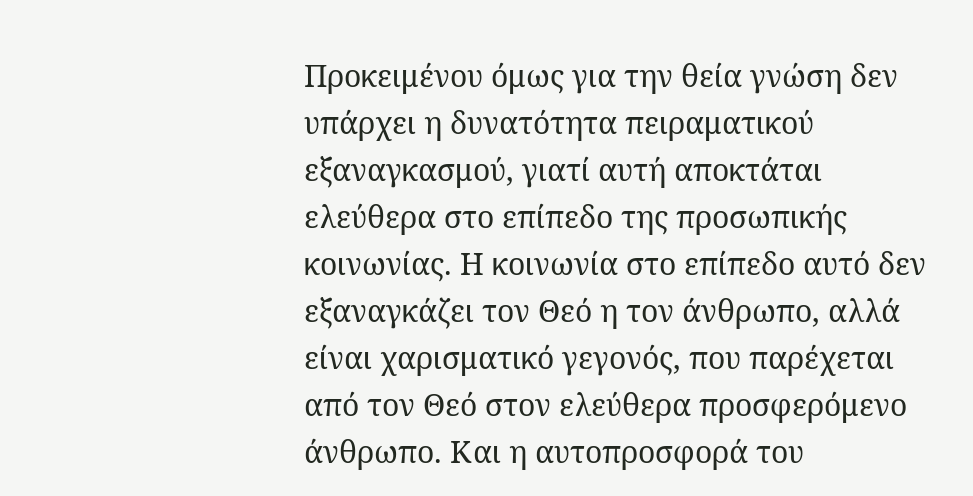Προκειμένου όμως για την θεία γνώση δεν υπάρχει η δυνατότητα πειραματικού εξαναγκασμού, γιατί αυτή αποκτάται ελεύθερα στο επίπεδο της προσωπικής κοινωνίας. Η κοινωνία στο επίπεδο αυτό δεν εξαναγκάζει τον Θεό η τον άνθρωπο, αλλά είναι χαρισματικό γεγονός, που παρέχεται από τον Θεό στον ελεύθερα προσφερόμενο άνθρωπο. Και η αυτοπροσφορά του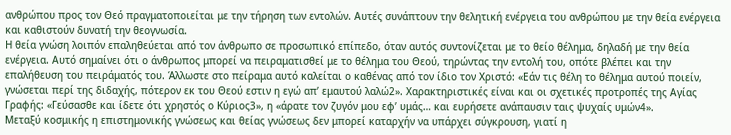ανθρώπου προς τον Θεό πραγματοποιείται με την τήρηση των εντολών. Αυτές συνάπτουν την θελητική ενέργεια του ανθρώπου με την θεία ενέργεια και καθιστούν δυνατή την θεογνωσία.
Η θεία γνώση λοιπόν επαληθεύεται από τον άνθρωπο σε προσωπικό επίπεδο, όταν αυτός συντονίζεται με το θείο θέλημα, δηλαδή με την θεία ενέργεια. Αυτό σημαίνει ότι ο άνθρωπος μπορεί να πειραματισθεί με το θέλημα του Θεού, τηρώντας την εντολή του, οπότε βλέπει και την επαλήθευση του πειράματός του. Άλλωστε στο πείραμα αυτό καλείται ο καθένας από τον ίδιο τον Χριστό: «Εάν τις θέλη το θέλημα αυτού ποιείν, γνώσεται περί της διδαχής, πότερον εκ του Θεού εστιν η εγώ απ’ εμαυτού λαλώ2». Χαρακτηριστικές είναι και οι σχετικές προτροπές της Αγίας Γραφής: «Γεύσασθε και ίδετε ότι χρηστός ο Κύριος3», η «άρατε τον ζυγόν μου εφ’ υμάς… και ευρήσετε ανάπαυσιν ταις ψυχαίς υμών4».
Μεταξύ κοσμικής η επιστημονικής γνώσεως και θείας γνώσεως δεν μπορεί καταρχήν να υπάρχει σύγκρουση, γιατί η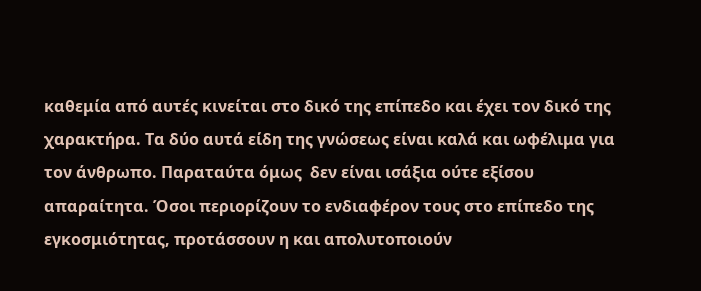καθεμία από αυτές κινείται στο δικό της επίπεδο και έχει τον δικό της χαρακτήρα. Τα δύο αυτά είδη της γνώσεως είναι καλά και ωφέλιμα για τον άνθρωπο. Παραταύτα όμως  δεν είναι ισάξια ούτε εξίσου απαραίτητα. Όσοι περιορίζουν το ενδιαφέρον τους στο επίπεδο της εγκοσμιότητας, προτάσσουν η και απολυτοποιούν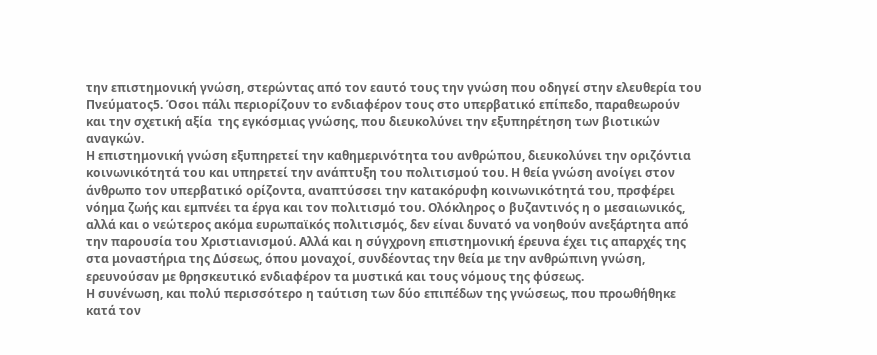την επιστημονική γνώση, στερώντας από τον εαυτό τους την γνώση που οδηγεί στην ελευθερία του Πνεύματος5. Όσοι πάλι περιορίζουν το ενδιαφέρον τους στο υπερβατικό επίπεδο, παραθεωρούν και την σχετική αξία  της εγκόσμιας γνώσης, που διευκολύνει την εξυπηρέτηση των βιοτικών αναγκών.
Η επιστημονική γνώση εξυπηρετεί την καθημερινότητα του ανθρώπου, διευκολύνει την οριζόντια κοινωνικότητά του και υπηρετεί την ανάπτυξη του πολιτισμού του. Η θεία γνώση ανοίγει στον άνθρωπο τον υπερβατικό ορίζοντα, αναπτύσσει την κατακόρυφη κοινωνικότητά του, πρσφέρει νόημα ζωής και εμπνέει τα έργα και τον πολιτισμό του. Ολόκληρος ο βυζαντινός η ο μεσαιωνικός, αλλά και ο νεώτερος ακόμα ευρωπαϊκός πολιτισμός, δεν είναι δυνατό να νοηθούν ανεξάρτητα από την παρουσία του Χριστιανισμού. Αλλά και η σύγχρονη επιστημονική έρευνα έχει τις απαρχές της στα μοναστήρια της Δύσεως, όπου μοναχοί, συνδέοντας την θεία με την ανθρώπινη γνώση, ερευνούσαν με θρησκευτικό ενδιαφέρον τα μυστικά και τους νόμους της φύσεως.
Η συνένωση, και πολύ περισσότερο η ταύτιση των δύο επιπέδων της γνώσεως, που προωθήθηκε κατά τον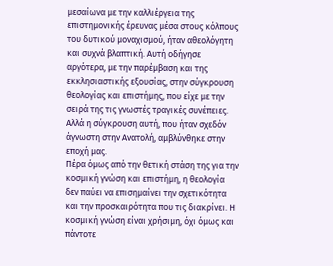μεσαίωνα με την καλλιέργεια της επιστημονικής έρευνας μέσα στους κόλπους του δυτικού μοναχισμού, ήταν αθεολόγητη και συχνά βλαπτική. Αυτή οδήγησε αργότερα, με την παρέμβαση και της εκκλησιαστικής εξουσίας, στην σύγκρουση θεολογίας και επιστήμης, που είχε με την σειρά της τις γνωστές τραγικές συνέπειες. Αλλά η σύγκρουση αυτή, που ήταν σχεδόν άγνωστη στην Ανατολή, αμβλύνθηκε στην εποχή μας.
Πέρα όμως από την θετική στάση της για την κοσμική γνώση και επιστήμη, η θεολογία δεν παύει να επισημαίνει την σχετικότητα και την προσκαιρότητα που τις διακρίνει. Η κοσμική γνώση είναι χρήσιμη, όχι όμως και πάντοτε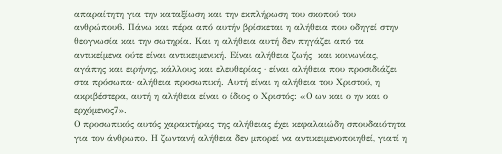απαραίτητη για την καταξίωση και την εκπλήρωση του σκοπού του ανθρώπου6. Πάνω και πέρα από αυτήν βρίσκεται η αλήθεια που οδηγεί στην θεογνωσία και την σωτηρία. Και η αλήθεια αυτή δεν πηγάζει από τα αντικείμενα ούτε είναι αντικειμενική. Είναι αλήθεια ζωής  και κοινωνίας, αγάπης και ειρήνης, κάλλους και ελευθερίας · είναι αλήθεια που προσιδιάζει στα πρόσωπα· αλήθεια προσωπική. Αυτή είναι η αλήθεια του Χριστού, η ακριβέστερα, αυτή η αλήθεια είναι ο ίδιος ο Χριστός: «Ο ων και ο ην και ο ερχόμενος7».
Ο προσωπικός αυτός χαρακτήρας της αλήθειας έχει κεφαλαιώδη σπουδαιότητα για τον άνθρωπο. Η ζωντανή αλήθεια δεν μπορεί να αντικειμενοποιηθεί, γιατί η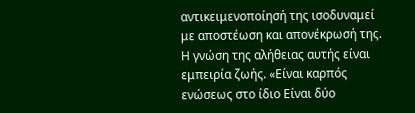αντικειμενοποίησή της ισοδυναμεί με αποστέωση και απονέκρωσή της. Η γνώση της αλήθειας αυτής είναι εμπειρία ζωής. «Είναι καρπός ενώσεως στο ίδιο Είναι δύο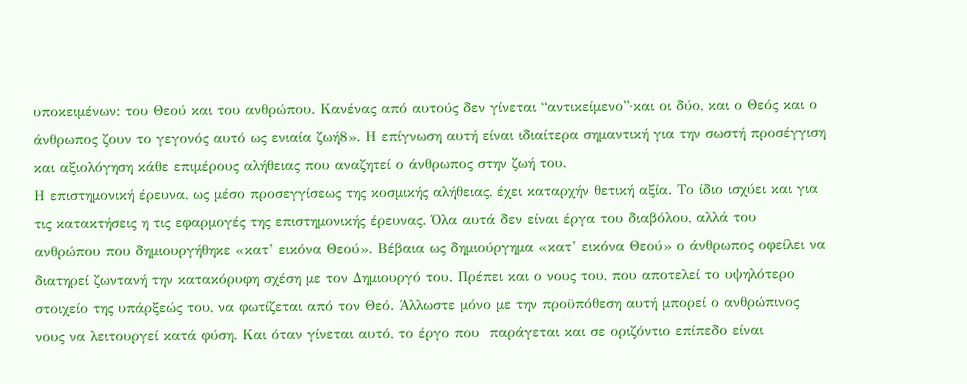υποκειμένων: του Θεού και του ανθρώπου. Κανένας από αυτούς δεν γίνεται “αντικείμενο”·και οι δύο, και ο Θεός και ο άνθρωπος ζουν το γεγονός αυτό ως ενιαία ζωή8». Η επίγνωση αυτή είναι ιδιαίτερα σημαντική για την σωστή προσέγγιση και αξιολόγηση κάθε επιμέρους αλήθειας που αναζητεί ο άνθρωπος στην ζωή του.
Η επιστημονική έρευνα, ως μέσο προσεγγίσεως της κοσμικής αλήθειας, έχει καταρχήν θετική αξία. Το ίδιο ισχύει και για τις κατακτήσεις η τις εφαρμογές της επιστημονικής έρευνας. Όλα αυτά δεν είναι έργα του διαβόλου, αλλά του ανθρώπου που δημιουργήθηκε «κατ’ εικόνα Θεού». Βέβαια ως δημιούργημα «κατ’ εικόνα Θεού» ο άνθρωπος οφείλει να διατηρεί ζωντανή την κατακόρυφη σχέση με τον Δημιουργό του. Πρέπει και ο νους του, που αποτελεί το υψηλότερο στοιχείο της υπάρξεώς του, να φωτίζεται από τον Θεό. Άλλωστε μόνο με την προϋπόθεση αυτή μπορεί ο ανθρώπινος νους να λειτουργεί κατά φύση. Και όταν γίνεται αυτό, το έργο που  παράγεται και σε οριζόντιο επίπεδο είναι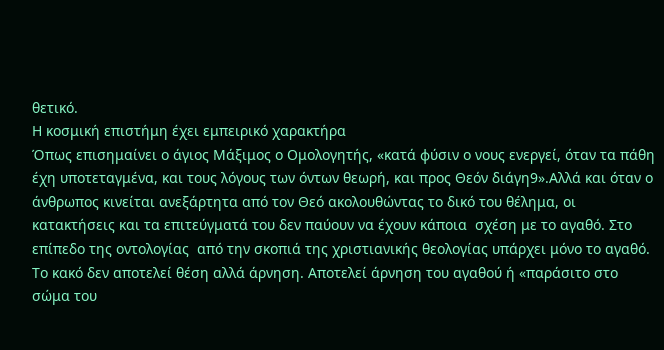θετικό.
Η κοσμική επιστήμη έχει εμπειρικό χαρακτήρα
Όπως επισημαίνει ο άγιος Μάξιμος ο Ομολογητής, «κατά φύσιν ο νους ενεργεί, όταν τα πάθη έχη υποτεταγμένα, και τους λόγους των όντων θεωρή, και προς Θεόν διάγη9».Αλλά και όταν ο άνθρωπος κινείται ανεξάρτητα από τον Θεό ακολουθώντας το δικό του θέλημα, οι κατακτήσεις και τα επιτεύγματά του δεν παύουν να έχουν κάποια  σχέση με το αγαθό. Στο επίπεδο της οντολογίας  από την σκοπιά της χριστιανικής θεολογίας υπάρχει μόνο το αγαθό. Το κακό δεν αποτελεί θέση αλλά άρνηση. Αποτελεί άρνηση του αγαθού ή «παράσιτο στο σώμα του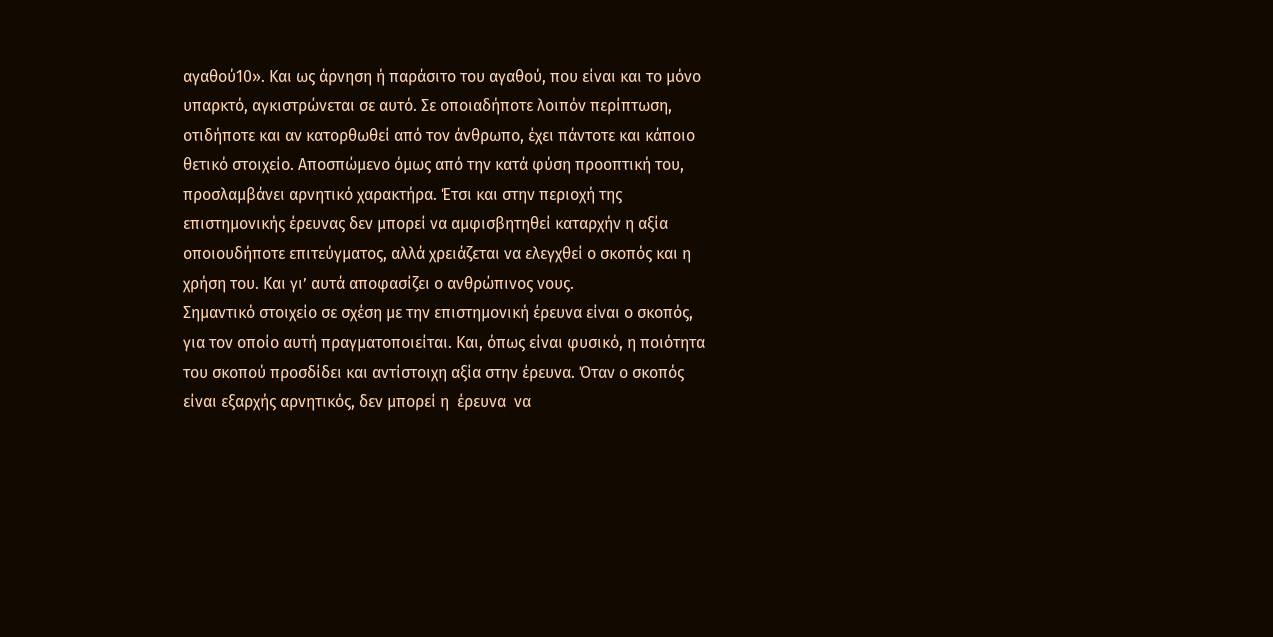αγαθού10». Και ως άρνηση ή παράσιτο του αγαθού, που είναι και το μόνο υπαρκτό, αγκιστρώνεται σε αυτό. Σε οποιαδήποτε λοιπόν περίπτωση, οτιδήποτε και αν κατορθωθεί από τον άνθρωπο, έχει πάντοτε και κάποιο θετικό στοιχείο. Αποσπώμενο όμως από την κατά φύση προοπτική του, προσλαμβάνει αρνητικό χαρακτήρα. Έτσι και στην περιοχή της επιστημονικής έρευνας δεν μπορεί να αμφισβητηθεί καταρχήν η αξία οποιουδήποτε επιτεύγματος, αλλά χρειάζεται να ελεγχθεί ο σκοπός και η χρήση του. Και γι’ αυτά αποφασίζει ο ανθρώπινος νους.
Σημαντικό στοιχείο σε σχέση με την επιστημονική έρευνα είναι ο σκοπός, για τον οποίο αυτή πραγματοποιείται. Και, όπως είναι φυσικό, η ποιότητα του σκοπού προσδίδει και αντίστοιχη αξία στην έρευνα. Όταν ο σκοπός είναι εξαρχής αρνητικός, δεν μπορεί η  έρευνα  να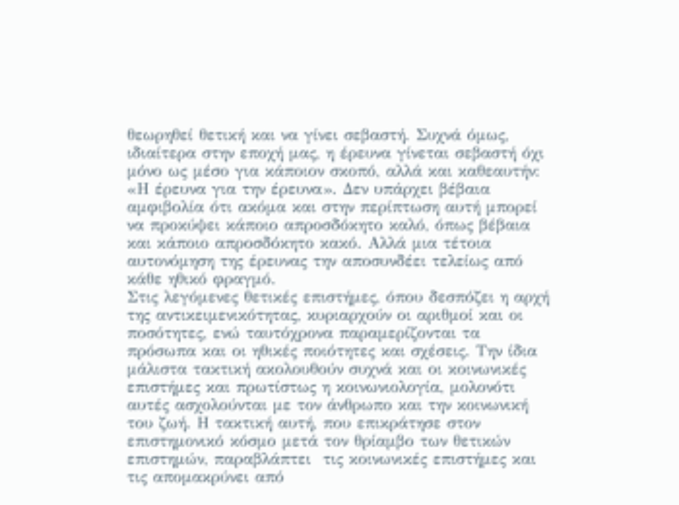θεωρηθεί θετική και να γίνει σεβαστή. Συχνά όμως, ιδιαίτερα στην εποχή μας, η έρευνα γίνεται σεβαστή όχι μόνο ως μέσο για κάποιον σκοπό, αλλά και καθεαυτήν: «Η έρευνα για την έρευνα». Δεν υπάρχει βέβαια αμφιβολία ότι ακόμα και στην περίπτωση αυτή μπορεί να προκύψει κάποιο απροσδόκητο καλό, όπως βέβαια και κάποιο απροσδόκητο κακό. Αλλά μια τέτοια αυτονόμηση της έρευνας την αποσυνδέει τελείως από κάθε ηθικό φραγμό.
Στις λεγόμενες θετικές επιστήμες, όπου δεσπόζει η αρχή της αντικειμενικότητας, κυριαρχούν οι αριθμοί και οι ποσότητες, ενώ ταυτόχρονα παραμερίζονται τα πρόσωπα και οι ηθικές ποιότητες και σχέσεις. Την ίδια μάλιστα τακτική ακολουθούν συχνά και οι κοινωνικές επιστήμες και πρωτίστως η κοινωνιολογία, μολονότι αυτές ασχολούνται με τον άνθρωπο και την κοινωνική του ζωή. Η τακτική αυτή, που επικράτησε στον επιστημονικό κόσμο μετά τον θρίαμβο των θετικών επιστημών, παραβλάπτει  τις κοινωνικές επιστήμες και τις απομακρύνει από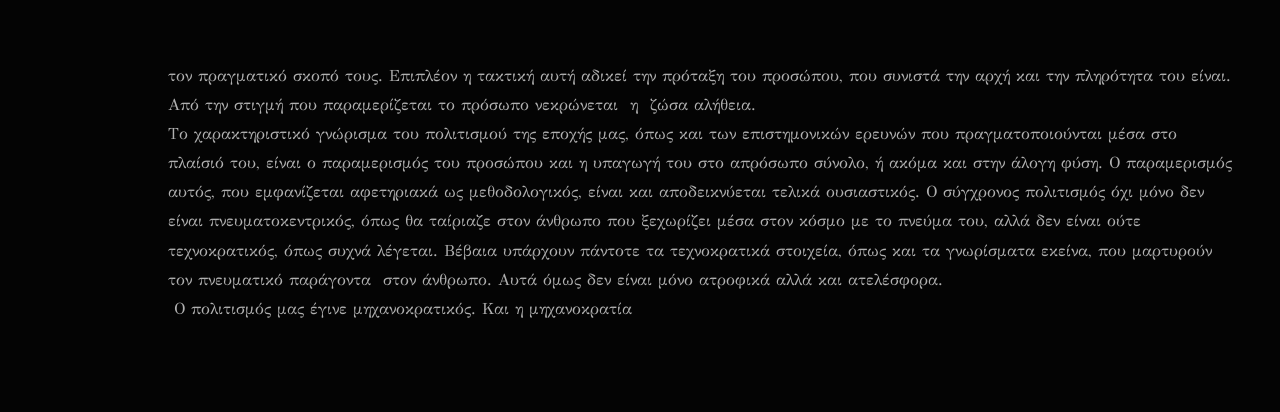τον πραγματικό σκοπό τους. Επιπλέον η τακτική αυτή αδικεί την πρόταξη του προσώπου, που συνιστά την αρχή και την πληρότητα του είναι. Από την στιγμή που παραμερίζεται το πρόσωπο νεκρώνεται  η  ζώσα αλήθεια.
Το χαρακτηριστικό γνώρισμα του πολιτισμού της εποχής μας, όπως και των επιστημονικών ερευνών που πραγματοποιούνται μέσα στο πλαίσιό του, είναι ο παραμερισμός του προσώπου και η υπαγωγή του στο απρόσωπο σύνολο, ή ακόμα και στην άλογη φύση. Ο παραμερισμός αυτός, που εμφανίζεται αφετηριακά ως μεθοδολογικός, είναι και αποδεικνύεται τελικά ουσιαστικός. Ο σύγχρονος πολιτισμός όχι μόνο δεν είναι πνευματοκεντρικός, όπως θα ταίριαζε στον άνθρωπο που ξεχωρίζει μέσα στον κόσμο με το πνεύμα του, αλλά δεν είναι ούτε τεχνοκρατικός, όπως συχνά λέγεται. Βέβαια υπάρχουν πάντοτε τα τεχνοκρατικά στοιχεία, όπως και τα γνωρίσματα εκείνα, που μαρτυρούν  τον πνευματικό παράγοντα  στον άνθρωπο. Αυτά όμως δεν είναι μόνο ατροφικά αλλά και ατελέσφορα.
 Ο πολιτισμός μας έγινε μηχανοκρατικός. Και η μηχανοκρατία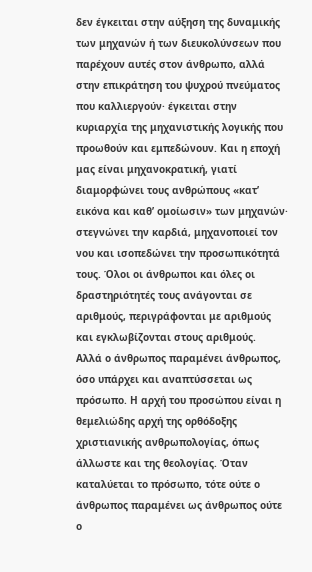δεν έγκειται στην αύξηση της δυναμικής των μηχανών ή των διευκολύνσεων που παρέχουν αυτές στον άνθρωπο, αλλά στην επικράτηση του ψυχρού πνεύματος που καλλιεργούν· έγκειται στην κυριαρχία της μηχανιστικής λογικής που προωθούν και εμπεδώνουν. Και η εποχή μας είναι μηχανοκρατική, γιατί διαμορφώνει τους ανθρώπους «κατ’  εικόνα και καθ’ ομοίωσιν» των μηχανών· στεγνώνει την καρδιά, μηχανοποιεί τον νου και ισοπεδώνει την προσωπικότητά τους. Όλοι οι άνθρωποι και όλες οι δραστηριότητές τους ανάγονται σε αριθμούς, περιγράφονται με αριθμούς και εγκλωβίζονται στους αριθμούς.
Αλλά ο άνθρωπος παραμένει άνθρωπος, όσο υπάρχει και αναπτύσσεται ως πρόσωπο. Η αρχή του προσώπου είναι η θεμελιώδης αρχή της ορθόδοξης  χριστιανικής ανθρωπολογίας, όπως άλλωστε και της θεολογίας. Όταν καταλύεται το πρόσωπο, τότε ούτε ο άνθρωπος παραμένει ως άνθρωπος ούτε ο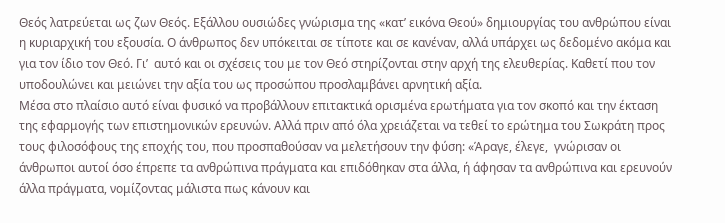Θεός λατρεύεται ως ζων Θεός. Εξάλλου ουσιώδες γνώρισμα της «κατ’ εικόνα Θεού» δημιουργίας του ανθρώπου είναι η κυριαρχική του εξουσία. Ο άνθρωπος δεν υπόκειται σε τίποτε και σε κανέναν, αλλά υπάρχει ως δεδομένο ακόμα και για τον ίδιο τον Θεό. Γι’  αυτό και οι σχέσεις του με τον Θεό στηρίζονται στην αρχή της ελευθερίας. Καθετί που τον υποδουλώνει και μειώνει την αξία του ως προσώπου προσλαμβάνει αρνητική αξία.
Μέσα στο πλαίσιο αυτό είναι φυσικό να προβάλλουν επιτακτικά ορισμένα ερωτήματα για τον σκοπό και την έκταση της εφαρμογής των επιστημονικών ερευνών. Αλλά πριν από όλα χρειάζεται να τεθεί το ερώτημα του Σωκράτη προς τους φιλοσόφους της εποχής του, που προσπαθούσαν να μελετήσουν την φύση: «Άραγε, έλεγε,  γνώρισαν οι άνθρωποι αυτοί όσο έπρεπε τα ανθρώπινα πράγματα και επιδόθηκαν στα άλλα, ή άφησαν τα ανθρώπινα και ερευνούν άλλα πράγματα, νομίζοντας μάλιστα πως κάνουν και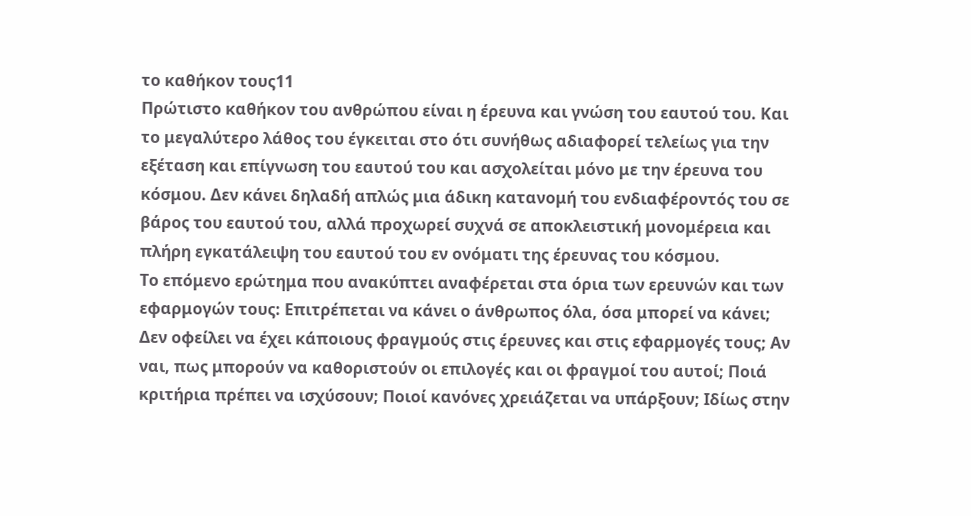το καθήκον τους11
Πρώτιστο καθήκον του ανθρώπου είναι η έρευνα και γνώση του εαυτού του. Και το μεγαλύτερο λάθος του έγκειται στο ότι συνήθως αδιαφορεί τελείως για την εξέταση και επίγνωση του εαυτού του και ασχολείται μόνο με την έρευνα του κόσμου. Δεν κάνει δηλαδή απλώς μια άδικη κατανομή του ενδιαφέροντός του σε βάρος του εαυτού του, αλλά προχωρεί συχνά σε αποκλειστική μονομέρεια και πλήρη εγκατάλειψη του εαυτού του εν ονόματι της έρευνας του κόσμου.
Το επόμενο ερώτημα που ανακύπτει αναφέρεται στα όρια των ερευνών και των εφαρμογών τους: Επιτρέπεται να κάνει ο άνθρωπος όλα, όσα μπορεί να κάνει; Δεν οφείλει να έχει κάποιους φραγμούς στις έρευνες και στις εφαρμογές τους; Αν ναι, πως μπορούν να καθοριστούν οι επιλογές και οι φραγμοί του αυτοί; Ποιά κριτήρια πρέπει να ισχύσουν; Ποιοί κανόνες χρειάζεται να υπάρξουν; Ιδίως στην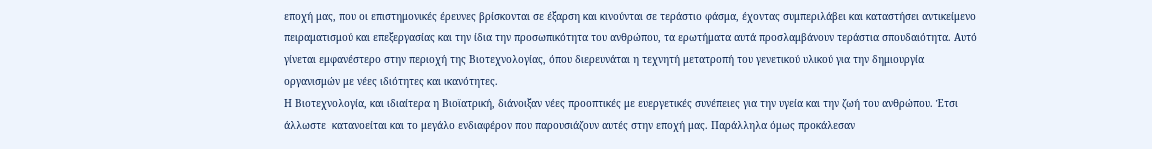εποχή μας, που οι επιστημονικές έρευνες βρίσκονται σε έξαρση και κινούνται σε τεράστιο φάσμα, έχοντας συμπεριλάβει και καταστήσει αντικείμενο πειραματισμού και επεξεργασίας και την ίδια την προσωπικότητα του ανθρώπου, τα ερωτήματα αυτά προσλαμβάνουν τεράστια σπουδαιότητα. Αυτό γίνεται εμφανέστερο στην περιοχή της Βιοτεχνολογίας, όπου διερευνάται η τεχνητή μετατροπή του γενετικού υλικού για την δημιουργία οργανισμών με νέες ιδιότητες και ικανότητες.
Η Βιοτεχνολογία, και ιδιαίτερα η Βιοϊατρική, διάνοιξαν νέες προοπτικές με ευεργετικές συνέπειες για την υγεία και την ζωή του ανθρώπου. Έτσι άλλωστε  κατανοείται και το μεγάλο ενδιαφέρον που παρουσιάζουν αυτές στην εποχή μας. Παράλληλα όμως προκάλεσαν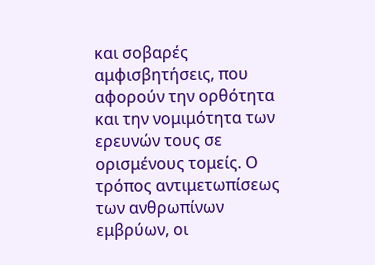και σοβαρές αμφισβητήσεις, που αφορούν την ορθότητα και την νομιμότητα των ερευνών τους σε ορισμένους τομείς. Ο τρόπος αντιμετωπίσεως των ανθρωπίνων εμβρύων, οι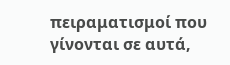πειραματισμοί που γίνονται σε αυτά,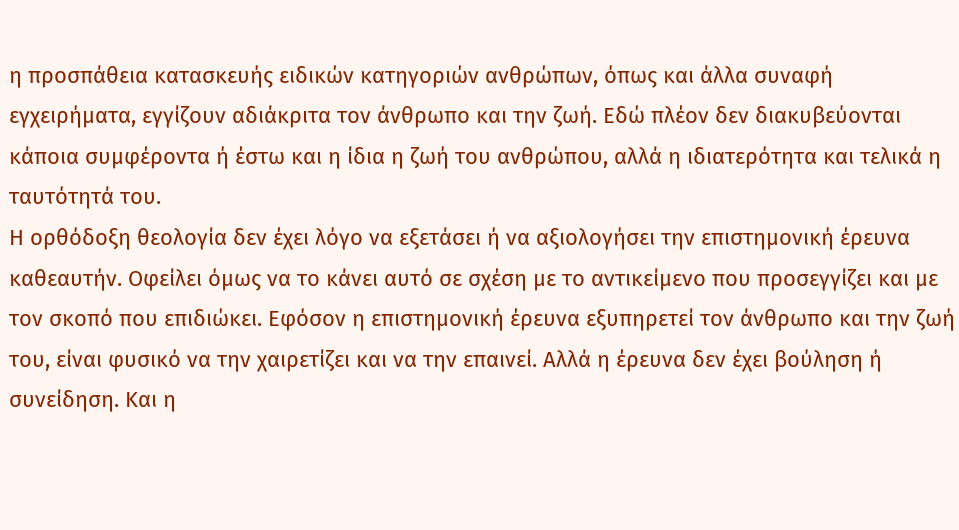η προσπάθεια κατασκευής ειδικών κατηγοριών ανθρώπων, όπως και άλλα συναφή εγχειρήματα, εγγίζουν αδιάκριτα τον άνθρωπο και την ζωή. Εδώ πλέον δεν διακυβεύονται κάποια συμφέροντα ή έστω και η ίδια η ζωή του ανθρώπου, αλλά η ιδιατερότητα και τελικά η ταυτότητά του.
Η ορθόδοξη θεολογία δεν έχει λόγο να εξετάσει ή να αξιολογήσει την επιστημονική έρευνα καθεαυτήν. Οφείλει όμως να το κάνει αυτό σε σχέση με το αντικείμενο που προσεγγίζει και με τον σκοπό που επιδιώκει. Εφόσον η επιστημονική έρευνα εξυπηρετεί τον άνθρωπο και την ζωή του, είναι φυσικό να την χαιρετίζει και να την επαινεί. Αλλά η έρευνα δεν έχει βούληση ή συνείδηση. Και η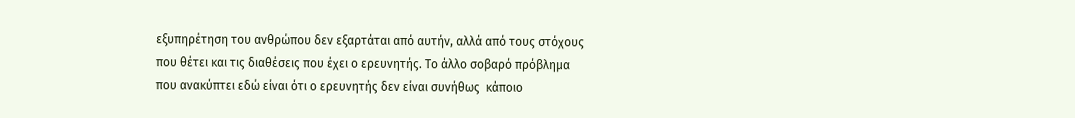εξυπηρέτηση του ανθρώπου δεν εξαρτάται από αυτήν, αλλά από τους στόχους που θέτει και τις διαθέσεις που έχει ο ερευνητής. Το άλλο σοβαρό πρόβλημα που ανακύπτει εδώ είναι ότι ο ερευνητής δεν είναι συνήθως  κάποιο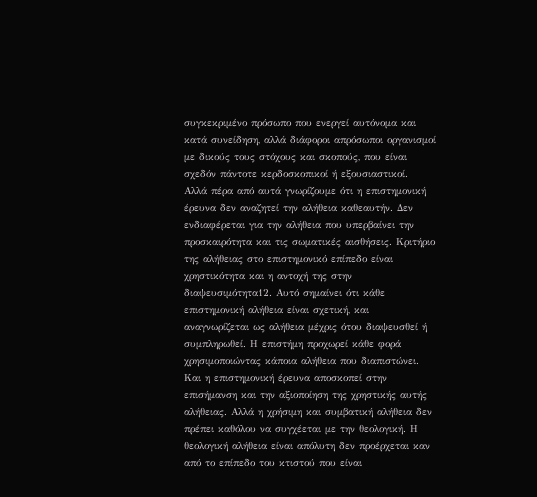συγκεκριμένο πρόσωπο που ενεργεί αυτόνομα και κατά συνείδηση, αλλά διάφοροι απρόσωποι οργανισμοί με δικούς τους στόχους και σκοπούς, που είναι σχεδόν πάντοτε κερδοσκοπικοί ή εξουσιαστικοί.
Αλλά πέρα από αυτά γνωρίζουμε ότι η επιστημονική έρευνα δεν αναζητεί την αλήθεια καθεαυτήν. Δεν ενδιαφέρεται για την αλήθεια που υπερβαίνει την προσκαιρότητα και τις σωματικές αισθήσεις. Κριτήριο της αλήθειας στο επιστημονικό επίπεδο είναι χρηστικότητα και η αντοχή της στην διαψευσιμότητα12. Αυτό σημαίνει ότι κάθε επιστημονική αλήθεια είναι σχετική, και αναγνωρίζεται ως αλήθεια μέχρις ότου διαψευσθεί ή συμπληρωθεί. Η επιστήμη προχωρεί κάθε φορά χρησιμοποιώντας κάποια αλήθεια που διαπιστώνει. Και η επιστημονική έρευνα αποσκοπεί στην επισήμανση και την αξιοποίηση της χρηστικής αυτής αλήθειας. Αλλά η χρήσιμη και συμβατική αλήθεια δεν πρέπει καθόλου να συγχέεται με την θεολογική. Η θεολογική αλήθεια είναι απόλυτη δεν προέρχεται καν από το επίπεδο του κτιστού που είναι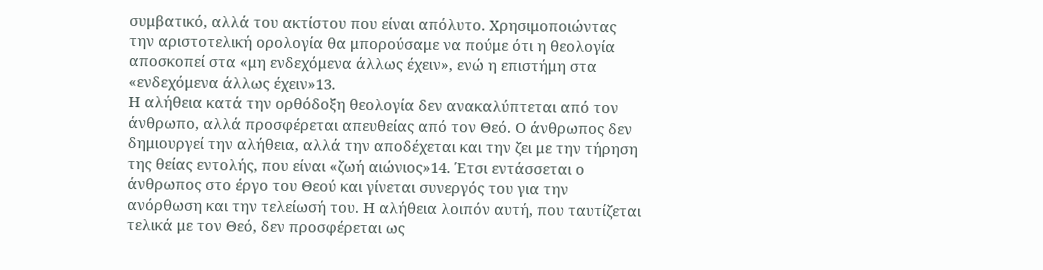συμβατικό, αλλά του ακτίστου που είναι απόλυτο. Χρησιμοποιώντας την αριστοτελική ορολογία θα μπορούσαμε να πούμε ότι η θεολογία αποσκοπεί στα «μη ενδεχόμενα άλλως έχειν», ενώ η επιστήμη στα «ενδεχόμενα άλλως έχειν»13.
Η αλήθεια κατά την ορθόδοξη θεολογία δεν ανακαλύπτεται από τον άνθρωπο, αλλά προσφέρεται απευθείας από τον Θεό. Ο άνθρωπος δεν δημιουργεί την αλήθεια, αλλά την αποδέχεται και την ζει με την τήρηση της θείας εντολής, που είναι «ζωή αιώνιος»14. Έτσι εντάσσεται ο άνθρωπος στο έργο του Θεού και γίνεται συνεργός του για την ανόρθωση και την τελείωσή του. Η αλήθεια λοιπόν αυτή, που ταυτίζεται τελικά με τον Θεό, δεν προσφέρεται ως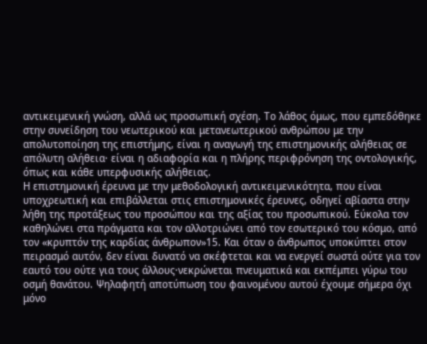αντικειμενική γνώση, αλλά ως προσωπική σχέση. Το λάθος όμως, που εμπεδόθηκε στην συνείδηση του νεωτερικού και μετανεωτερικού ανθρώπου με την απολυτοποίηση της επιστήμης, είναι η αναγωγή της επιστημονικής αλήθειας σε απόλυτη αλήθεια· είναι η αδιαφορία και η πλήρης περιφρόνηση της οντολογικής, όπως και κάθε υπερφυσικής αλήθειας.
Η επιστημονική έρευνα με την μεθοδολογική αντικειμενικότητα, που είναι υποχρεωτική και επιβάλλεται στις επιστημονικές έρευνες, οδηγεί αβίαστα στην λήθη της προτάξεως του προσώπου και της αξίας του προσωπικού. Εύκολα τον καθηλώνει στα πράγματα και τον αλλοτριώνει από τον εσωτερικό του κόσμο, από τον «κρυπτόν της καρδίας άνθρωπον»15. Και όταν ο άνθρωπος υποκύπτει στον πειρασμό αυτόν, δεν είναι δυνατό να σκέφτεται και να ενεργεί σωστά ούτε για τον εαυτό του ούτε για τους άλλους·νεκρώνεται πνευματικά και εκπέμπει γύρω του οσμή θανάτου. Ψηλαφητή αποτύπωση του φαινομένου αυτού έχουμε σήμερα όχι μόνο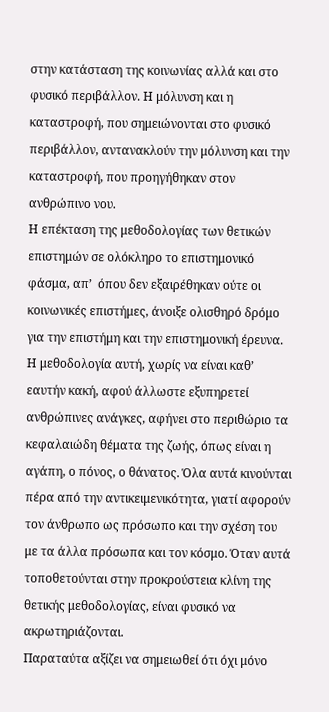στην κατάσταση της κοινωνίας αλλά και στο φυσικό περιβάλλον. Η μόλυνση και η καταστροφή, που σημειώνονται στο φυσικό περιβάλλον, αντανακλούν την μόλυνση και την καταστροφή, που προηγήθηκαν στον ανθρώπινο νου.
Η επέκταση της μεθοδολογίας των θετικών επιστημών σε ολόκληρο το επιστημονικό φάσμα, απ’  όπου δεν εξαιρέθηκαν ούτε οι κοινωνικές επιστήμες, άνοιξε ολισθηρό δρόμο για την επιστήμη και την επιστημονική έρευνα. Η μεθοδολογία αυτή, χωρίς να είναι καθ’ εαυτήν κακή, αφού άλλωστε εξυπηρετεί ανθρώπινες ανάγκες, αφήνει στο περιθώριο τα κεφαλαιώδη θέματα της ζωής, όπως είναι η αγάπη, ο πόνος, ο θάνατος. Όλα αυτά κινούνται πέρα από την αντικειμενικότητα, γιατί αφορούν τον άνθρωπο ως πρόσωπο και την σχέση του με τα άλλα πρόσωπα και τον κόσμο. Όταν αυτά τοποθετούνται στην προκρούστεια κλίνη της θετικής μεθοδολογίας, είναι φυσικό να ακρωτηριάζονται.
Παραταύτα αξίζει να σημειωθεί ότι όχι μόνο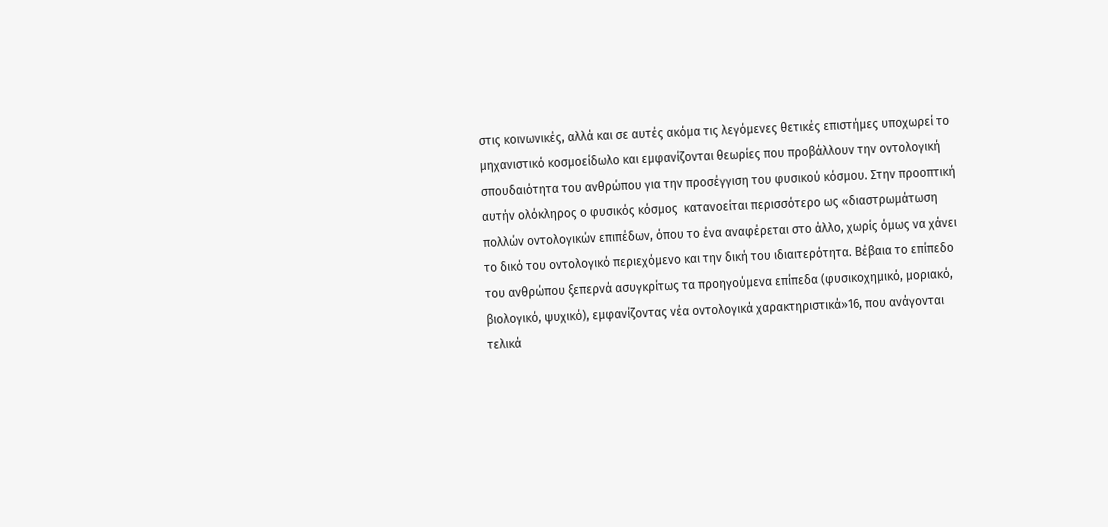στις κοινωνικές, αλλά και σε αυτές ακόμα τις λεγόμενες θετικές επιστήμες υποχωρεί το μηχανιστικό κοσμοείδωλο και εμφανίζονται θεωρίες που προβάλλουν την οντολογική σπουδαιότητα του ανθρώπου για την προσέγγιση του φυσικού κόσμου. Στην προοπτική αυτήν ολόκληρος ο φυσικός κόσμος  κατανοείται περισσότερο ως «διαστρωμάτωση πολλών οντολογικών επιπέδων, όπου το ένα αναφέρεται στο άλλο, χωρίς όμως να χάνει το δικό του οντολογικό περιεχόμενο και την δική του ιδιαιτερότητα. Βέβαια το επίπεδο του ανθρώπου ξεπερνά ασυγκρίτως τα προηγούμενα επίπεδα (φυσικοχημικό, μοριακό, βιολογικό, ψυχικό), εμφανίζοντας νέα οντολογικά χαρακτηριστικά»16, που ανάγονται τελικά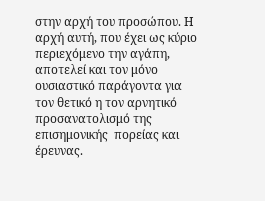στην αρχή του προσώπου. Η αρχή αυτή, που έχει ως κύριο περιεχόμενο την αγάπη, αποτελεί και τον μόνο ουσιαστικό παράγοντα για τον θετικό η τον αρνητικό προσανατολισμό της επισημονικής  πορείας και έρευνας.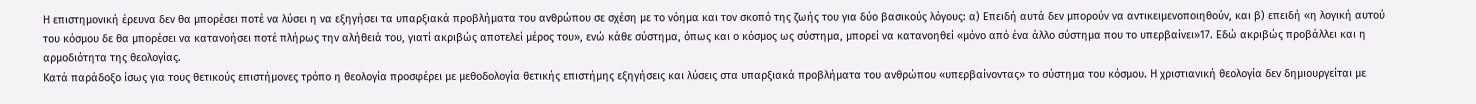Η επιστημονική έρευνα δεν θα μπορέσει ποτέ να λύσει η να εξηγήσει τα υπαρξιακά προβλήματα του ανθρώπου σε σχέση με το νόημα και τον σκοπό της ζωής του για δύο βασικούς λόγους: α) Επειδή αυτά δεν μπορούν να αντικειμενοποιηθούν, και β) επειδή «η λογική αυτού του κόσμου δε θα μπορέσει να κατανοήσει ποτέ πλήρως την αλήθειά του, γιατί ακριβώς αποτελεί μέρος του», ενώ κάθε σύστημα, όπως και ο κόσμος ως σύστημα, μπορεί να κατανοηθεί «μόνο από ένα άλλο σύστημα που το υπερβαίνει»17. Εδώ ακριβώς προβάλλει και η αρμοδιότητα της θεολογίας.
Κατά παράδοξο ίσως για τους θετικούς επιστήμονες τρόπο η θεολογία προσφέρει με μεθοδολογία θετικής επιστήμης εξηγήσεις και λύσεις στα υπαρξιακά προβλήματα του ανθρώπου «υπερβαίνοντας» το σύστημα του κόσμου. Η χριστιανική θεολογία δεν δημιουργείται με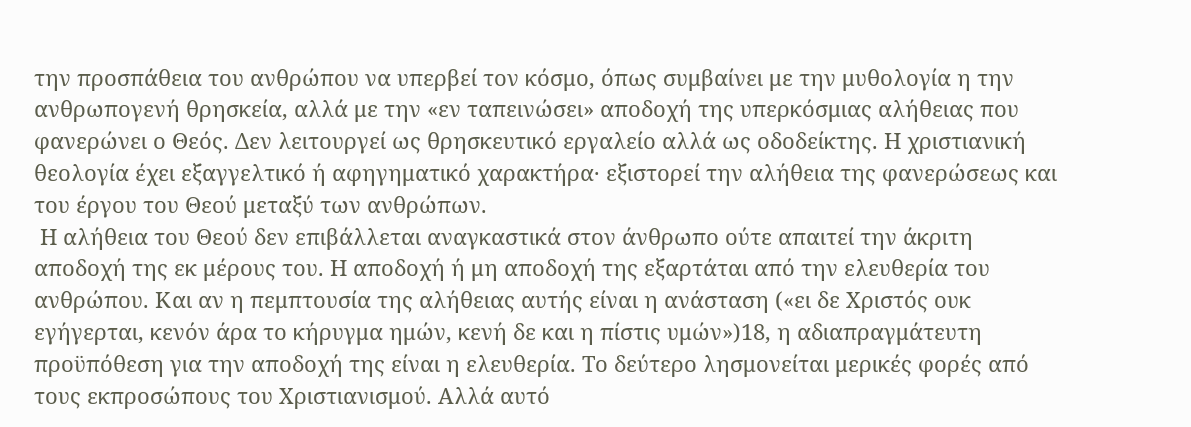την προσπάθεια του ανθρώπου να υπερβεί τον κόσμο, όπως συμβαίνει με την μυθολογία η την ανθρωπογενή θρησκεία, αλλά με την «εν ταπεινώσει» αποδοχή της υπερκόσμιας αλήθειας που φανερώνει ο Θεός. Δεν λειτουργεί ως θρησκευτικό εργαλείο αλλά ως οδοδείκτης. Η χριστιανική θεολογία έχει εξαγγελτικό ή αφηγηματικό χαρακτήρα· εξιστορεί την αλήθεια της φανερώσεως και του έργου του Θεού μεταξύ των ανθρώπων.
 Η αλήθεια του Θεού δεν επιβάλλεται αναγκαστικά στον άνθρωπο ούτε απαιτεί την άκριτη αποδοχή της εκ μέρους του. Η αποδοχή ή μη αποδοχή της εξαρτάται από την ελευθερία του ανθρώπου. Και αν η πεμπτουσία της αλήθειας αυτής είναι η ανάσταση («ει δε Χριστός ουκ εγήγερται, κενόν άρα το κήρυγμα ημών, κενή δε και η πίστις υμών»)18, η αδιαπραγμάτευτη προϋπόθεση για την αποδοχή της είναι η ελευθερία. Το δεύτερο λησμονείται μερικές φορές από τους εκπροσώπους του Χριστιανισμού. Αλλά αυτό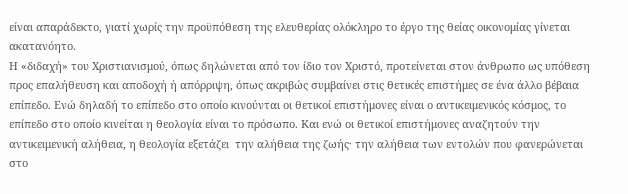είναι απαράδεκτο, γιατί χωρίς την προϋπόθεση της ελευθερίας ολόκληρο το έργο της θείας οικονομίας γίνεται ακατανόητο.
Η «διδαχή» του Χριστιανισμού, όπως δηλώνεται από τον ίδιο τον Χριστό, προτείνεται στον άνθρωπο ως υπόθεση προς επαλήθευση και αποδοχή ή απόρριψη, όπως ακριβώς συμβαίνει στις θετικές επιστήμες σε ένα άλλο βέβαια επίπεδο. Ενώ δηλαδή το επίπεδο στο οποίο κινούνται οι θετικοί επιστήμονες είναι ο αντικειμενικός κόσμος, το επίπεδο στο οποίο κινείται η θεολογία είναι το πρόσωπο. Και ενώ οι θετικοί επιστήμονες αναζητούν την αντικειμενική αλήθεια, η θεολογία εξετάζει  την αλήθεια της ζωής· την αλήθεια των εντολών που φανερώνεται στο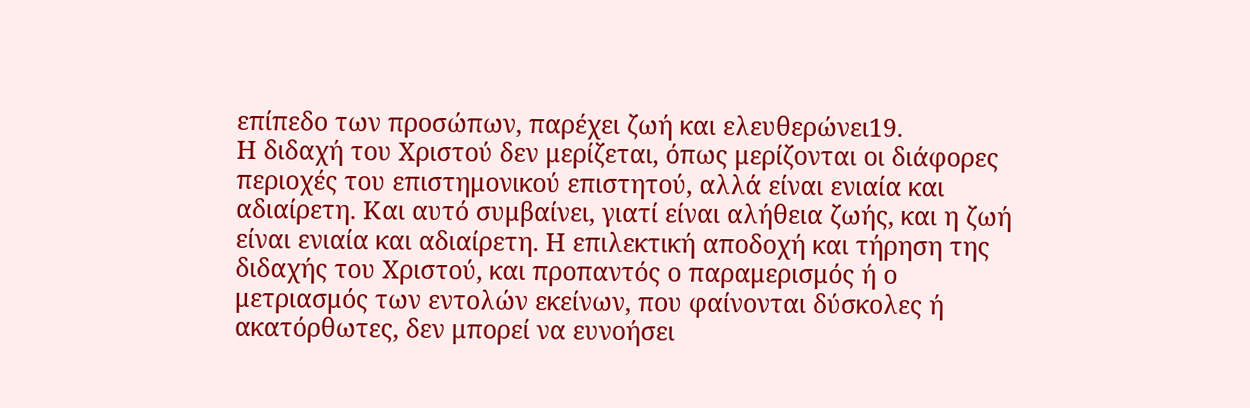επίπεδο των προσώπων, παρέχει ζωή και ελευθερώνει19.
Η διδαχή του Χριστού δεν μερίζεται, όπως μερίζονται οι διάφορες περιοχές του επιστημονικού επιστητού, αλλά είναι ενιαία και αδιαίρετη. Και αυτό συμβαίνει, γιατί είναι αλήθεια ζωής, και η ζωή είναι ενιαία και αδιαίρετη. Η επιλεκτική αποδοχή και τήρηση της διδαχής του Χριστού, και προπαντός ο παραμερισμός ή ο μετριασμός των εντολών εκείνων, που φαίνονται δύσκολες ή ακατόρθωτες, δεν μπορεί να ευνοήσει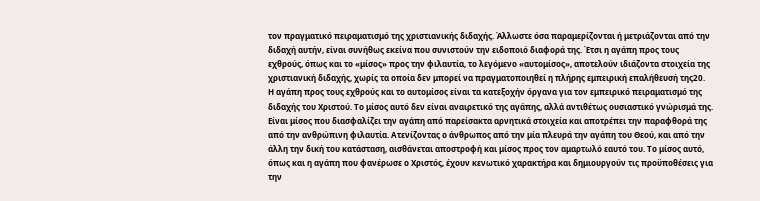τον πραγματικό πειραματισμό της χριστιανικής διδαχής. Άλλωστε όσα παραμερίζονται ή μετριάζονται από την διδαχή αυτήν, είναι συνήθως εκείνα που συνιστούν την ειδοποιό διαφορά της. Έτσι η αγάπη προς τους εχθρούς, όπως και το «μίσος» προς την φιλαυτία, το λεγόμενο «αυτομίσος», αποτελούν ιδιάζοντα στοιχεία της χριστιανική διδαχής, χωρίς τα οποία δεν μπορεί να πραγματοποιηθεί η πλήρης εμπειρική επαλήθευσή της20.
Η αγάπη προς τους εχθρούς και το αυτομίσος είναι τα κατεξοχήν όργανα για τον εμπειρικό πειραματισμό της διδαχής του Χριστού. Το μίσος αυτό δεν είναι αναιρετικό της αγάπης, αλλά αντιθέτως ουσιαστικό γνώρισμά της. Είναι μίσος που διασφαλίζει την αγάπη από παρείσακτα αρνητικά στοιχεία και αποτρέπει την παραφθορά της από την ανθρώπινη φιλαυτία. Ατενίζοντας ο άνθρωπος από την μία πλευρά την αγάπη του Θεού, και από την άλλη την δική του κατάσταση, αισθάνεται αποστροφή και μίσος προς τον αμαρτωλό εαυτό του. Το μίσος αυτό, όπως και η αγάπη που φανέρωσε ο Χριστός, έχoυν κενωτικό χαρακτήρα και δημιουργούν τις προϋποθέσεις για την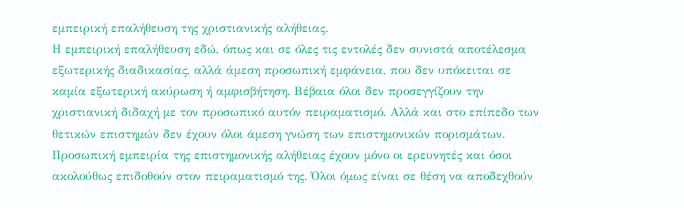εμπειρική επαλήθευση της χριστιανικής αλήθειας.
Η εμπειρική επαλήθευση εδώ, όπως και σε όλες τις εντολές δεν συνιστά αποτέλεσμα εξωτερικής διαδικασίας, αλλά άμεση προσωπική εμφάνεια, που δεν υπόκειται σε καμία εξωτερική ακύρωση ή αμφισβήτηση. Βέβαια όλοι δεν προσεγγίζουν την χριστιανική διδαχή με τον προσωπικό αυτόν πειραματισμό. Αλλά και στο επίπεδο των θετικών επιστημών δεν έχουν όλοι άμεση γνώση των επιστημονικών πορισμάτων. Προσωπική εμπειρία της επιστημονικής αλήθειας έχουν μόνο οι ερευνητές και όσοι ακολούθως επιδοθούν στον πειραματισμό της. Όλοι όμως είναι σε θέση να αποδεχθούν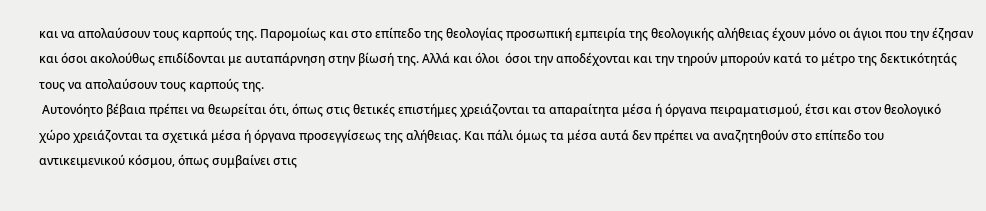και να απολαύσουν τους καρπούς της. Παρομοίως και στο επίπεδο της θεολογίας προσωπική εμπειρία της θεολογικής αλήθειας έχουν μόνο οι άγιοι που την έζησαν και όσοι ακολούθως επιδίδονται με αυταπάρνηση στην βίωσή της. Αλλά και όλοι  όσοι την αποδέχονται και την τηρούν μπορούν κατά το μέτρο της δεκτικότητάς τους να απολαύσουν τους καρπούς της.
 Αυτονόητο βέβαια πρέπει να θεωρείται ότι, όπως στις θετικές επιστήμες χρειάζονται τα απαραίτητα μέσα ή όργανα πειραματισμού, έτσι και στον θεολογικό χώρο χρειάζονται τα σχετικά μέσα ή όργανα προσεγγίσεως της αλήθειας. Και πάλι όμως τα μέσα αυτά δεν πρέπει να αναζητηθούν στο επίπεδο του  αντικειμενικού κόσμου, όπως συμβαίνει στις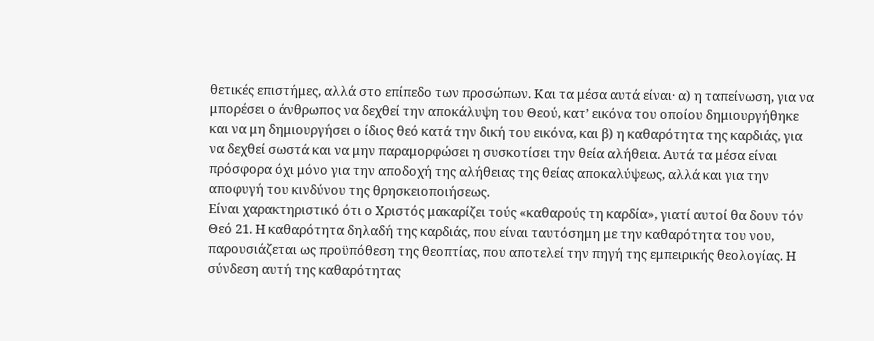θετικές επιστήμες, αλλά στο επίπεδο των προσώπων. Και τα μέσα αυτά είναι· α) η ταπείνωση, για να μπορέσει ο άνθρωπος να δεχθεί την αποκάλυψη του Θεού, κατ’ εικόνα του οποίου δημιουργήθηκε και να μη δημιουργήσει ο ίδιος θεό κατά την δική του εικόνα, και β) η καθαρότητα της καρδιάς, για να δεχθεί σωστά και να μην παραμορφώσει η συσκοτίσει την θεία αλήθεια. Αυτά τα μέσα είναι πρόσφορα όχι μόνο για την αποδοχή της αλήθειας της θείας αποκαλύψεως, αλλά και για την αποφυγή του κινδύνου της θρησκειοποιήσεως.
Είναι χαρακτηριστικό ότι ο Χριστός μακαρίζει τούς «καθαρούς τη καρδία», γιατί αυτοί θα δουν τόν Θεό 21. Η καθαρότητα δηλαδή της καρδιάς, που είναι ταυτόσημη με την καθαρότητα του νου, παρουσιάζεται ως προϋπόθεση της θεοπτίας, που αποτελεί την πηγή της εμπειρικής θεολογίας. Η σύνδεση αυτή της καθαρότητας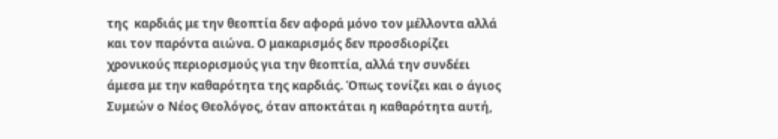της  καρδιάς με την θεοπτία δεν αφορά μόνο τον μέλλοντα αλλά και τον παρόντα αιώνα. Ο μακαρισμός δεν προσδιορίζει χρονικούς περιορισμούς για την θεοπτία, αλλά την συνδέει άμεσα με την καθαρότητα της καρδιάς. Όπως τονίζει και ο άγιος Συμεών ο Νέος Θεολόγος, όταν αποκτάται η καθαρότητα αυτή,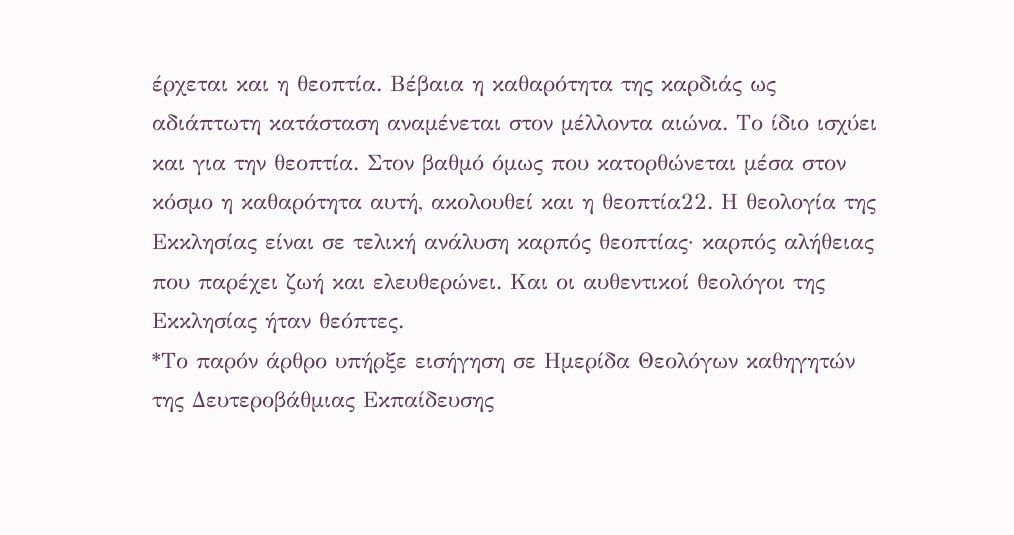έρχεται και η θεοπτία. Βέβαια η καθαρότητα της καρδιάς ως αδιάπτωτη κατάσταση αναμένεται στον μέλλοντα αιώνα. Το ίδιο ισχύει και για την θεοπτία. Στον βαθμό όμως που κατορθώνεται μέσα στον κόσμο η καθαρότητα αυτή, ακολουθεί και η θεοπτία22. Η θεολογία της Εκκλησίας είναι σε τελική ανάλυση καρπός θεοπτίας· καρπός αλήθειας που παρέχει ζωή και ελευθερώνει. Και οι αυθεντικοί θεολόγοι της Εκκλησίας ήταν θεόπτες.
*Το παρόν άρθρο υπήρξε εισήγηση σε Ημερίδα Θεολόγων καθηγητών της Δευτεροβάθμιας Εκπαίδευσης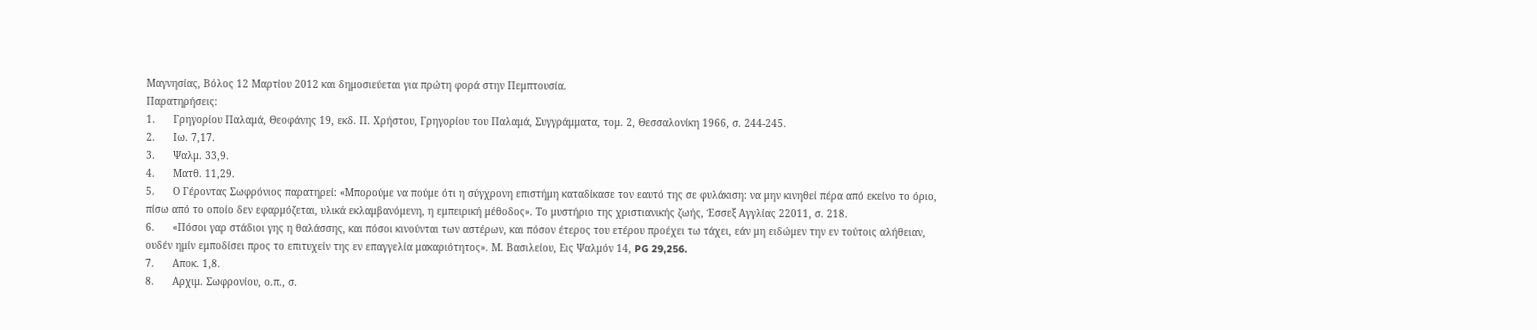Μαγνησίας, Βόλος 12 Μαρτίου 2012 και δημοσιεύεται για πρώτη φορά στην Πεμπτουσία.
Παρατηρήσεις:
1.      Γρηγορίου Παλαμά, Θεοφάνης 19, εκδ. Π. Χρήστου, Γρηγορίου του Παλαμά, Συγγράμματα, τομ. 2, Θεσσαλονίκη 1966, σ. 244-245.
2.      Ιω. 7,17.
3.      Ψαλμ. 33,9.
4.      Ματθ. 11,29.
5.      Ο Γέροντας Σωφρόνιος παρατηρεί: «Μπορούμε να πούμε ότι η σύγχρονη επιστήμη καταδίκασε τον εαυτό της σε φυλάκιση: να μην κινηθεί πέρα από εκείνο το όριο, πίσω από το οποίο δεν εφαρμόζεται, υλικά εκλαμβανόμενη, η εμπειρική μέθοδος». Το μυστήριο της χριστιανικής ζωής, Έσσεξ Αγγλίας 22011, σ. 218.
6.      «Πόσοι γαρ στάδιοι γης η θαλάσσης, και πόσοι κινούνται των αστέρων, και πόσον έτερος του ετέρου προέχει τω τάχει, εάν μη ειδώμεν την εν τούτοις αλήθειαν, ουδέν ημίν εμποδίσει προς το επιτυχείν της εν επαγγελία μακαριότητος». Μ. Βασιλείου, Εις Ψαλμόν 14, PG 29,256.
7.      Αποκ. 1,8.
8.      Αρχιμ. Σωφρονίου, ο.π., σ.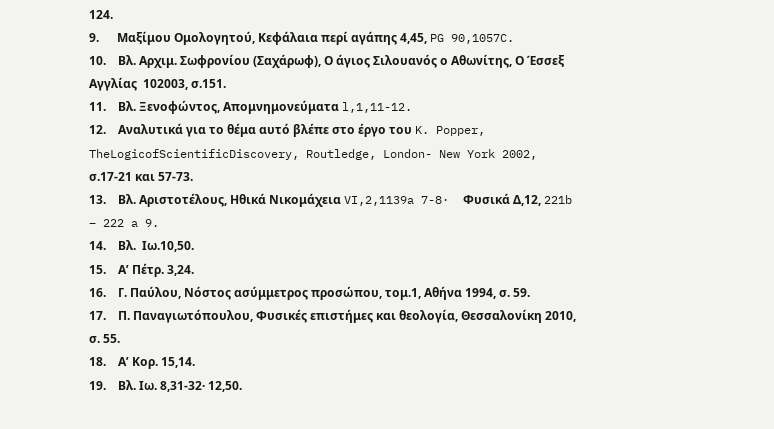124.
9.      Μαξίμου Ομολογητού, Κεφάλαια περί αγάπης 4,45, PG 90,1057C.
10.    Βλ. Αρχιμ. Σωφρονίου (Σαχάρωφ), Ο άγιος Σιλουανός ο Αθωνίτης, Ο Έσσεξ Αγγλίας  102003, σ.151.
11.    Βλ. Ξενοφώντος, Απομνημονεύματα l,1,11-12.
12.    Αναλυτικά για το θέμα αυτό βλέπε στο έργο του K. Popper, TheLogicofScientificDiscovery, Routledge, London- New York 2002, σ.17-21 και 57-73.
13.    Βλ. Αριστοτέλους, Ηθικά Νικομάχεια VI,2,1139a 7-8·  Φυσικά Δ,12, 221b – 222 a 9.
14.    Βλ.  Ιω.10,50.
15.    Αʹ Πέτρ. 3,24.
16.    Γ. Παύλου, Νόστος ασύμμετρος προσώπου, τομ.1, Αθήνα 1994, σ. 59.
17.    Π. Παναγιωτόπουλου, Φυσικές επιστήμες και θεολογία, Θεσσαλονίκη 2010, σ. 55.
18.    Αʹ Κορ. 15,14.
19.    Βλ. Ιω. 8,31-32· 12,50.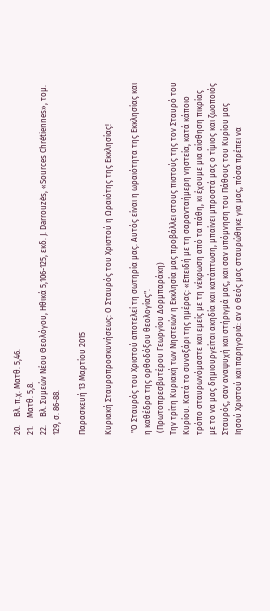20.    Βλ. π.χ. Ματθ. 5,46.
21.    Ματθ. 5,8.
22.    Βλ. Συμεών Νέου Θεολόγου, Ηθικά 5,106-125, εκδ. J. Darrouzès, «Sources Chrétiennes», τομ. 129, σ. 86-88.

Παρασκευή 13 Μαρτίου 2015

Κυριακή Σταυροπροσκυνήσεως: Ο Σταυρός του Χριστού η Ωραιότης της Εκκλησίας!

 "Ο Σταυρός του Χριστού αποτελεί τη σωτηρία μας. Αυτός είναι η ωραιότητα της Εκκλησίας και η καθέδρα της ορθοδόξου θεολογίας".
 (Πρωτοπρεσβυτέρου Γεωργίου Δορμπαράκη)
Την τρίτη Κυριακή των Νηστειών η Εκκλησία μας προβάλλει στους πιστούς της τον Σταυρό του Κυρίου. Κατά το συναξάρι της ημέρας: «Επειδή με τη σαρανταήμερη νηστεία, κατά κάποιο τρόπο σταυρωνόμαστε και εμείς με τη νέκρωση από τα πάθη, κι έχουμε μια αίσθηση πικρίας με το να μας δημιουργείται ακηδία και κατάπτωση, μπαίνει μπροστά μας ο τίμιος και ζωοποιός Σταυρός, σαν αναψυχή και στήριγμά μας, και σαν υπόμνηση του Πάθους του Κυρίου μας Ιησού Χριστού και παρηγοριά: αν ο Θεός μας σταυρώθηκε για μας, πόσα πρέπει να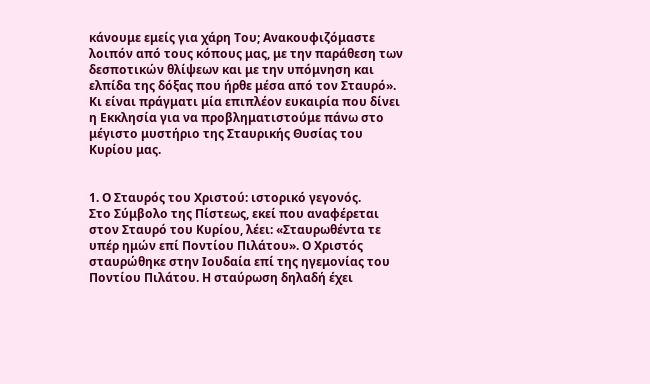κάνουμε εμείς για χάρη Του; Ανακουφιζόμαστε λοιπόν από τους κόπους μας, με την παράθεση των δεσποτικών θλίψεων και με την υπόμνηση και ελπίδα της δόξας που ήρθε μέσα από τον Σταυρό». Κι είναι πράγματι μία επιπλέον ευκαιρία που δίνει η Εκκλησία για να προβληματιστούμε πάνω στο μέγιστο μυστήριο της Σταυρικής Θυσίας του Κυρίου μας.


1. Ο Σταυρός του Χριστού: ιστορικό γεγονός.
Στο Σύμβολο της Πίστεως, εκεί που αναφέρεται στον Σταυρό του Κυρίου, λέει: «Σταυρωθέντα τε υπέρ ημών επί Ποντίου Πιλάτου». Ο Χριστός σταυρώθηκε στην Ιουδαία επί της ηγεμονίας του Ποντίου Πιλάτου. Η σταύρωση δηλαδή έχει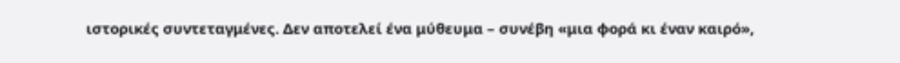ιστορικές συντεταγμένες. Δεν αποτελεί ένα μύθευμα – συνέβη «μια φορά κι έναν καιρό»,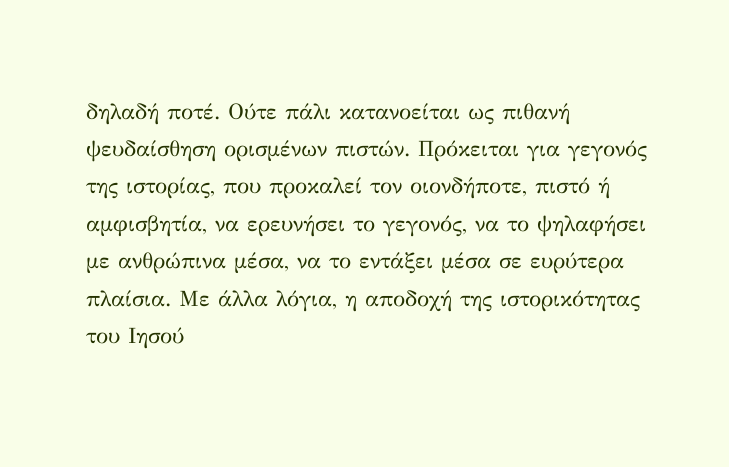δηλαδή ποτέ. Ούτε πάλι κατανοείται ως πιθανή ψευδαίσθηση ορισμένων πιστών. Πρόκειται για γεγονός της ιστορίας, που προκαλεί τον οιονδήποτε, πιστό ή αμφισβητία, να ερευνήσει το γεγονός, να το ψηλαφήσει με ανθρώπινα μέσα, να το εντάξει μέσα σε ευρύτερα πλαίσια. Με άλλα λόγια, η αποδοχή της ιστορικότητας του Ιησού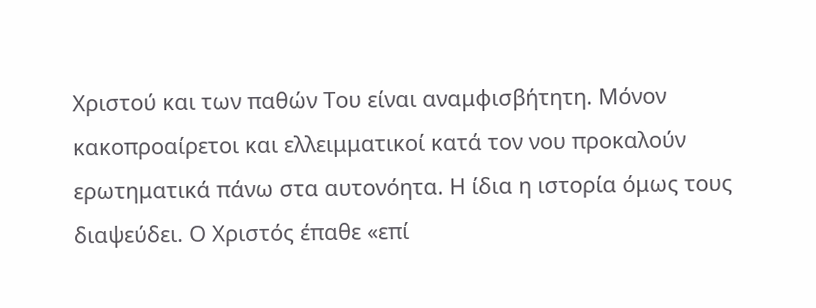Χριστού και των παθών Του είναι αναμφισβήτητη. Μόνον κακοπροαίρετοι και ελλειμματικοί κατά τον νου προκαλούν ερωτηματικά πάνω στα αυτονόητα. Η ίδια η ιστορία όμως τους διαψεύδει. Ο Χριστός έπαθε «επί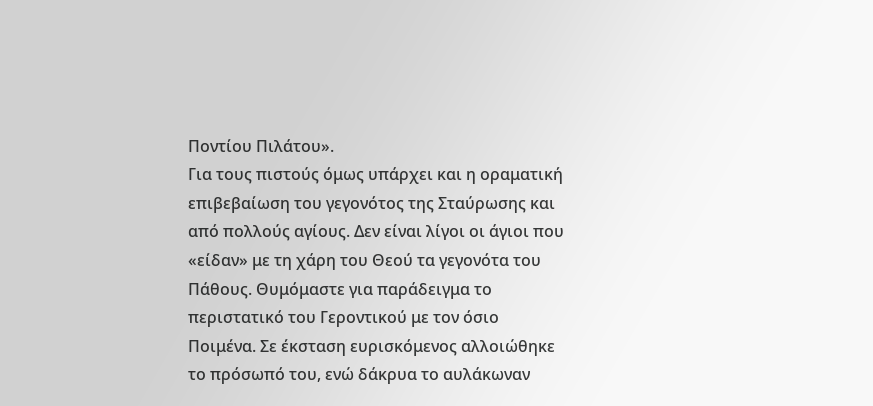Ποντίου Πιλάτου».
Για τους πιστούς όμως υπάρχει και η οραματική επιβεβαίωση του γεγονότος της Σταύρωσης και από πολλούς αγίους. Δεν είναι λίγοι οι άγιοι που «είδαν» με τη χάρη του Θεού τα γεγονότα του Πάθους. Θυμόμαστε για παράδειγμα το περιστατικό του Γεροντικού με τον όσιο Ποιμένα. Σε έκσταση ευρισκόμενος αλλοιώθηκε το πρόσωπό του, ενώ δάκρυα το αυλάκωναν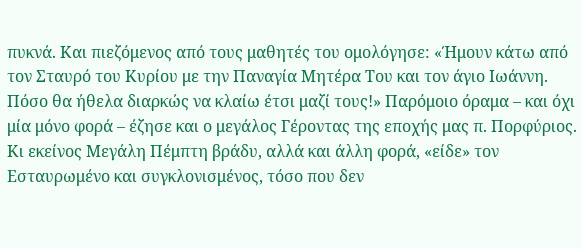πυκνά. Και πιεζόμενος από τους μαθητές του ομολόγησε: «Ήμουν κάτω από τον Σταυρό του Κυρίου με την Παναγία Μητέρα Του και τον άγιο Ιωάννη. Πόσο θα ήθελα διαρκώς να κλαίω έτσι μαζί τους!» Παρόμοιο όραμα – και όχι μία μόνο φορά – έζησε και ο μεγάλος Γέροντας της εποχής μας π. Πορφύριος. Κι εκείνος Μεγάλη Πέμπτη βράδυ, αλλά και άλλη φορά, «είδε» τον Εσταυρωμένο και συγκλονισμένος, τόσο που δεν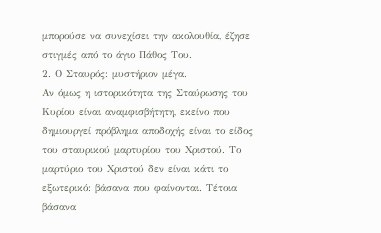μπορούσε να συνεχίσει την ακολουθία, έζησε στιγμές από το άγιο Πάθος Του.
2. Ο Σταυρός: μυστήριον μέγα.
Αν όμως η ιστορικότητα της Σταύρωσης του Κυρίου είναι αναμφισβήτητη, εκείνο που δημιουργεί πρόβλημα αποδοχής είναι το είδος του σταυρικού μαρτυρίου του Χριστού. Το μαρτύριο του Χριστού δεν είναι κάτι το εξωτερικό: βάσανα που φαίνονται. Τέτοια βάσανα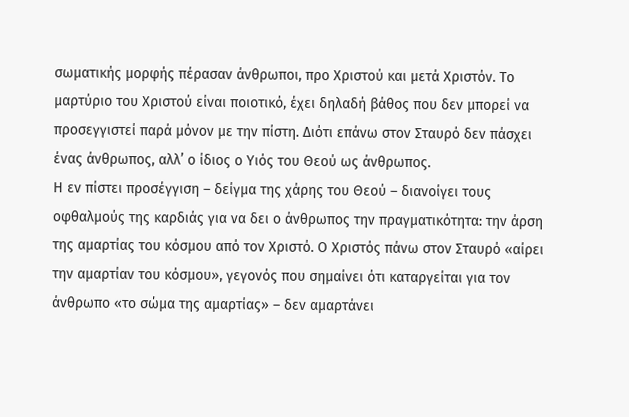σωματικής μορφής πέρασαν άνθρωποι, προ Χριστού και μετά Χριστόν. Το μαρτύριο του Χριστού είναι ποιοτικό, έχει δηλαδή βάθος που δεν μπορεί να προσεγγιστεί παρά μόνον με την πίστη. Διότι επάνω στον Σταυρό δεν πάσχει ένας άνθρωπος, αλλ’ ο ίδιος ο Υιός του Θεού ως άνθρωπος.
Η εν πίστει προσέγγιση – δείγμα της χάρης του Θεού – διανοίγει τους οφθαλμούς της καρδιάς για να δει ο άνθρωπος την πραγματικότητα: την άρση της αμαρτίας του κόσμου από τον Χριστό. Ο Χριστός πάνω στον Σταυρό «αίρει την αμαρτίαν του κόσμου», γεγονός που σημαίνει ότι καταργείται για τον άνθρωπο «το σώμα της αμαρτίας» – δεν αμαρτάνει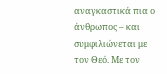αναγκαστικά πια ο άνθρωπος – και συμφιλιώνεται με τον Θεό. Με τον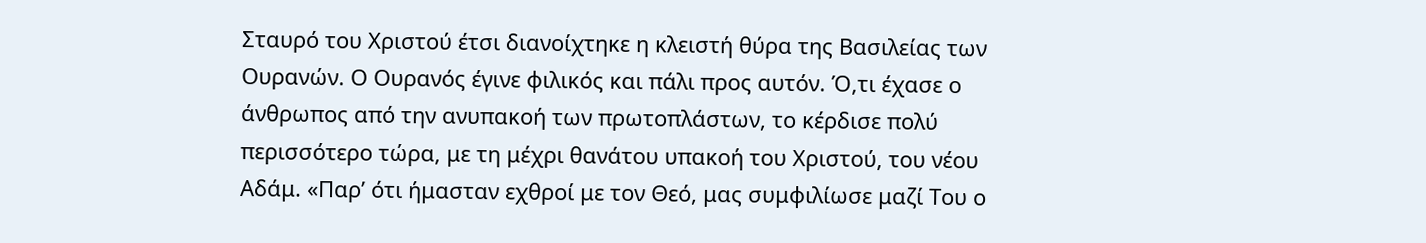Σταυρό του Χριστού έτσι διανοίχτηκε η κλειστή θύρα της Βασιλείας των Ουρανών. Ο Ουρανός έγινε φιλικός και πάλι προς αυτόν. Ό,τι έχασε ο άνθρωπος από την ανυπακοή των πρωτοπλάστων, το κέρδισε πολύ περισσότερο τώρα, με τη μέχρι θανάτου υπακοή του Χριστού, του νέου Αδάμ. «Παρ’ ότι ήμασταν εχθροί με τον Θεό, μας συμφιλίωσε μαζί Του ο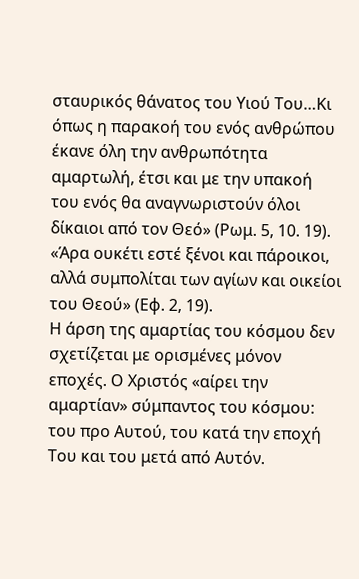σταυρικός θάνατος του Υιού Του…Κι όπως η παρακοή του ενός ανθρώπου έκανε όλη την ανθρωπότητα αμαρτωλή, έτσι και με την υπακοή του ενός θα αναγνωριστούν όλοι δίκαιοι από τον Θεό» (Ρωμ. 5, 10. 19). «Άρα ουκέτι εστέ ξένοι και πάροικοι, αλλά συμπολίται των αγίων και οικείοι του Θεού» (Εφ. 2, 19).
Η άρση της αμαρτίας του κόσμου δεν σχετίζεται με ορισμένες μόνον εποχές. Ο Χριστός «αίρει την αμαρτίαν» σύμπαντος του κόσμου: του προ Αυτού, του κατά την εποχή Του και του μετά από Αυτόν.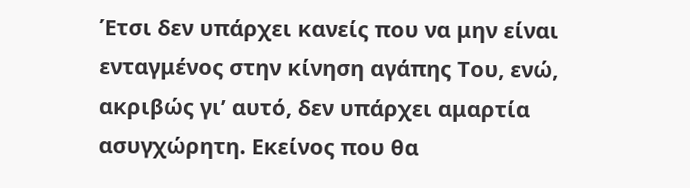Έτσι δεν υπάρχει κανείς που να μην είναι ενταγμένος στην κίνηση αγάπης Του, ενώ, ακριβώς γι’ αυτό, δεν υπάρχει αμαρτία ασυγχώρητη. Εκείνος που θα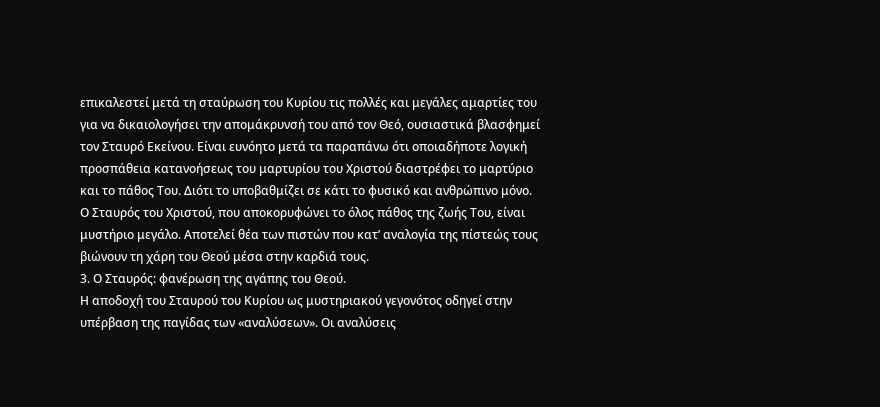επικαλεστεί μετά τη σταύρωση του Κυρίου τις πολλές και μεγάλες αμαρτίες του για να δικαιολογήσει την απομάκρυνσή του από τον Θεό, ουσιαστικά βλασφημεί τον Σταυρό Εκείνου. Είναι ευνόητο μετά τα παραπάνω ότι οποιαδήποτε λογική προσπάθεια κατανοήσεως του μαρτυρίου του Χριστού διαστρέφει το μαρτύριο και το πάθος Του. Διότι το υποβαθμίζει σε κάτι το φυσικό και ανθρώπινο μόνο. Ο Σταυρός του Χριστού, που αποκορυφώνει το όλος πάθος της ζωής Του, είναι μυστήριο μεγάλο. Αποτελεί θέα των πιστών που κατ’ αναλογία της πίστεώς τους βιώνουν τη χάρη του Θεού μέσα στην καρδιά τους.
3. Ο Σταυρός: φανέρωση της αγάπης του Θεού.
Η αποδοχή του Σταυρού του Κυρίου ως μυστηριακού γεγονότος οδηγεί στην υπέρβαση της παγίδας των «αναλύσεων». Οι αναλύσεις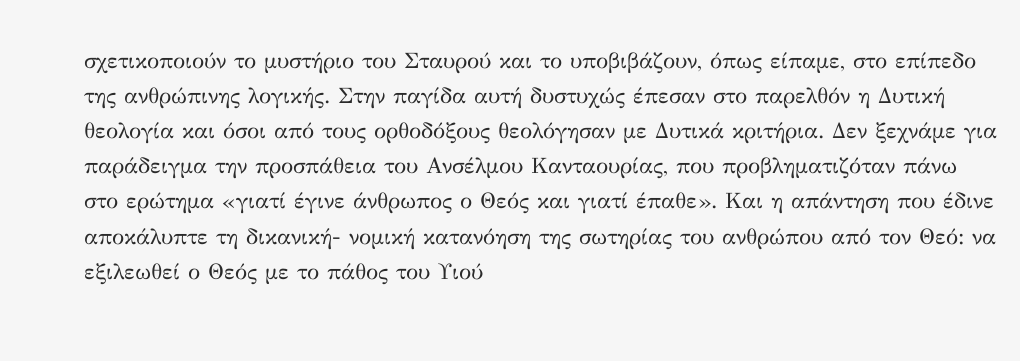σχετικοποιούν το μυστήριο του Σταυρού και το υποβιβάζουν, όπως είπαμε, στο επίπεδο της ανθρώπινης λογικής. Στην παγίδα αυτή δυστυχώς έπεσαν στο παρελθόν η Δυτική θεολογία και όσοι από τους ορθοδόξους θεολόγησαν με Δυτικά κριτήρια. Δεν ξεχνάμε για παράδειγμα την προσπάθεια του Ανσέλμου Κανταουρίας, που προβληματιζόταν πάνω στο ερώτημα «γιατί έγινε άνθρωπος ο Θεός και γιατί έπαθε». Και η απάντηση που έδινε αποκάλυπτε τη δικανική- νομική κατανόηση της σωτηρίας του ανθρώπου από τον Θεό: να εξιλεωθεί ο Θεός με το πάθος του Υιού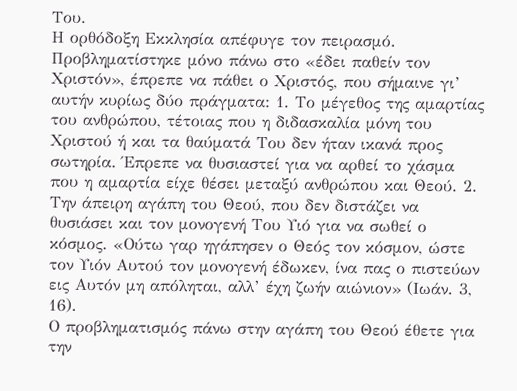Του.
Η ορθόδοξη Εκκλησία απέφυγε τον πειρασμό. Προβληματίστηκε μόνο πάνω στο «έδει παθείν τον Χριστόν», έπρεπε να πάθει ο Χριστός, που σήμαινε γι’ αυτήν κυρίως δύο πράγματα: 1. Το μέγεθος της αμαρτίας του ανθρώπου, τέτοιας που η διδασκαλία μόνη του Χριστού ή και τα θαύματά Του δεν ήταν ικανά προς σωτηρία. Έπρεπε να θυσιαστεί για να αρθεί το χάσμα που η αμαρτία είχε θέσει μεταξύ ανθρώπου και Θεού. 2. Την άπειρη αγάπη του Θεού, που δεν διστάζει να θυσιάσει και τον μονογενή Του Υιό για να σωθεί ο κόσμος. «Ούτω γαρ ηγάπησεν ο Θεός τον κόσμον, ώστε τον Υιόν Αυτού τον μονογενή έδωκεν, ίνα πας ο πιστεύων εις Αυτόν μη απόληται, αλλ’ έχη ζωήν αιώνιον» (Ιωάν. 3, 16).
Ο προβληματισμός πάνω στην αγάπη του Θεού έθετε για την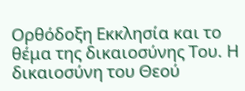Ορθόδοξη Εκκλησία και το θέμα της δικαιοσύνης Του. Η δικαιοσύνη του Θεού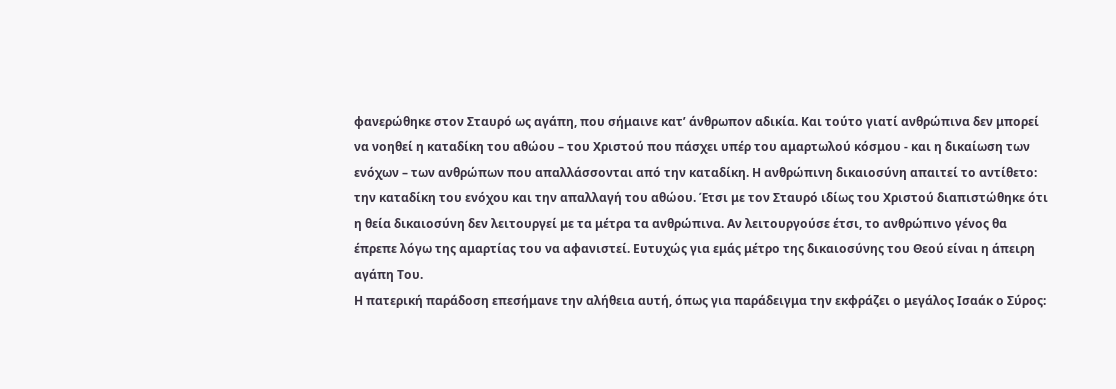φανερώθηκε στον Σταυρό ως αγάπη, που σήμαινε κατ’ άνθρωπον αδικία. Και τούτο γιατί ανθρώπινα δεν μπορεί να νοηθεί η καταδίκη του αθώου – του Χριστού που πάσχει υπέρ του αμαρτωλού κόσμου - και η δικαίωση των ενόχων – των ανθρώπων που απαλλάσσονται από την καταδίκη. Η ανθρώπινη δικαιοσύνη απαιτεί το αντίθετο: την καταδίκη του ενόχου και την απαλλαγή του αθώου. Έτσι με τον Σταυρό ιδίως του Χριστού διαπιστώθηκε ότι η θεία δικαιοσύνη δεν λειτουργεί με τα μέτρα τα ανθρώπινα. Αν λειτουργούσε έτσι, το ανθρώπινο γένος θα έπρεπε λόγω της αμαρτίας του να αφανιστεί. Ευτυχώς για εμάς μέτρο της δικαιοσύνης του Θεού είναι η άπειρη αγάπη Του.
Η πατερική παράδοση επεσήμανε την αλήθεια αυτή, όπως για παράδειγμα την εκφράζει ο μεγάλος Ισαάκ ο Σύρος: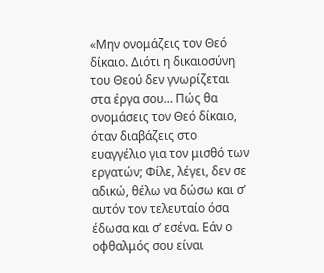«Μην ονομάζεις τον Θεό δίκαιο. Διότι η δικαιοσύνη του Θεού δεν γνωρίζεται στα έργα σου… Πώς θα ονομάσεις τον Θεό δίκαιο, όταν διαβάζεις στο ευαγγέλιο για τον μισθό των εργατών; Φίλε, λέγει, δεν σε αδικώ, θέλω να δώσω και σ’ αυτόν τον τελευταίο όσα έδωσα και σ’ εσένα. Εάν ο οφθαλμός σου είναι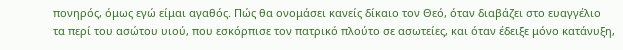πονηρός, όμως εγώ είμαι αγαθός. Πώς θα ονομάσει κανείς δίκαιο τον Θεό, όταν διαβάζει στο ευαγγέλιο τα περί του ασώτου υιού, που εσκόρπισε τον πατρικό πλούτο σε ασωτείες, και όταν έδειξε μόνο κατάνυξη,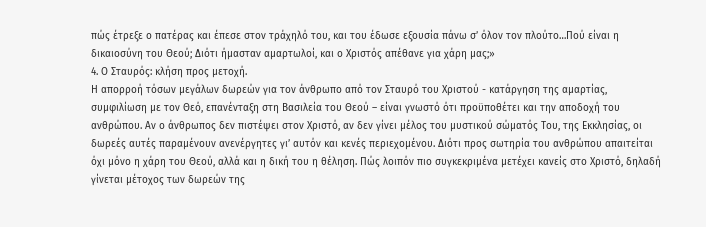πώς έτρεξε ο πατέρας και έπεσε στον τράχηλό του, και του έδωσε εξουσία πάνω σ’ όλον τον πλούτο…Πού είναι η δικαιοσύνη του Θεού; Διότι ήμασταν αμαρτωλοί, και ο Χριστός απέθανε για χάρη μας;»
4. Ο Σταυρός: κλήση προς μετοχή.
Η απορροή τόσων μεγάλων δωρεών για τον άνθρωπο από τον Σταυρό του Χριστού - κατάργηση της αμαρτίας, συμφιλίωση με τον Θεό, επανένταξη στη Βασιλεία του Θεού – είναι γνωστό ότι προϋποθέτει και την αποδοχή του ανθρώπου. Αν ο άνθρωπος δεν πιστέψει στον Χριστό, αν δεν γίνει μέλος του μυστικού σώματός Του, της Εκκλησίας, οι δωρεές αυτές παραμένουν ανενέργητες γι’ αυτόν και κενές περιεχομένου. Διότι προς σωτηρία του ανθρώπου απαιτείται όχι μόνο η χάρη του Θεού, αλλά και η δική του η θέληση. Πώς λοιπόν πιο συγκεκριμένα μετέχει κανείς στο Χριστό, δηλαδή γίνεται μέτοχος των δωρεών της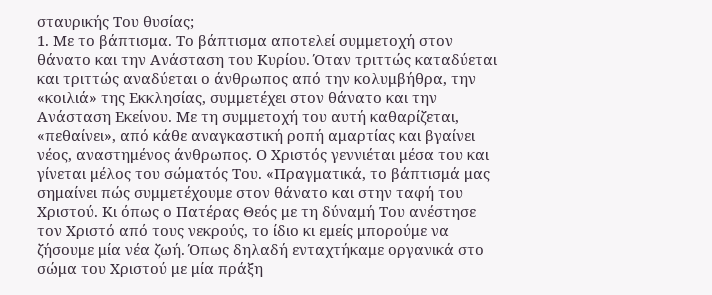σταυρικής Του θυσίας;
1. Με το βάπτισμα. Το βάπτισμα αποτελεί συμμετοχή στον θάνατο και την Ανάσταση του Κυρίου. Όταν τριττώς καταδύεται και τριττώς αναδύεται ο άνθρωπος από την κολυμβήθρα, την «κοιλιά» της Εκκλησίας, συμμετέχει στον θάνατο και την Ανάσταση Εκείνου. Με τη συμμετοχή του αυτή καθαρίζεται, «πεθαίνει», από κάθε αναγκαστική ροπή αμαρτίας και βγαίνει νέος, αναστημένος άνθρωπος. Ο Χριστός γεννιέται μέσα του και γίνεται μέλος του σώματός Του. «Πραγματικά, το βάπτισμά μας σημαίνει πώς συμμετέχουμε στον θάνατο και στην ταφή του Χριστού. Κι όπως ο Πατέρας Θεός με τη δύναμή Του ανέστησε τον Χριστό από τους νεκρούς, το ίδιο κι εμείς μπορούμε να ζήσουμε μία νέα ζωή. Όπως δηλαδή ενταχτήκαμε οργανικά στο σώμα του Χριστού με μία πράξη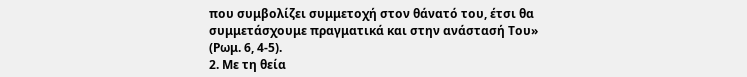που συμβολίζει συμμετοχή στον θάνατό του, έτσι θα συμμετάσχουμε πραγματικά και στην ανάστασή Του» (Ρωμ. 6, 4-5).
2. Με τη θεία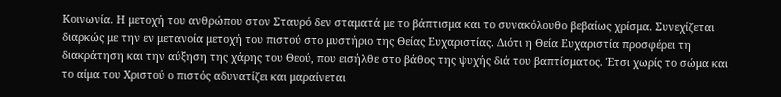Κοινωνία. Η μετοχή του ανθρώπου στον Σταυρό δεν σταματά με το βάπτισμα και το συνακόλουθο βεβαίως χρίσμα. Συνεχίζεται διαρκώς με την εν μετανοία μετοχή του πιστού στο μυστήριο της Θείας Ευχαριστίας. Διότι η Θεία Ευχαριστία προσφέρει τη διακράτηση και την αύξηση της χάρης του Θεού, που εισήλθε στο βάθος της ψυχής διά του βαπτίσματος. Έτσι χωρίς το σώμα και το αίμα του Χριστού ο πιστός αδυνατίζει και μαραίνεται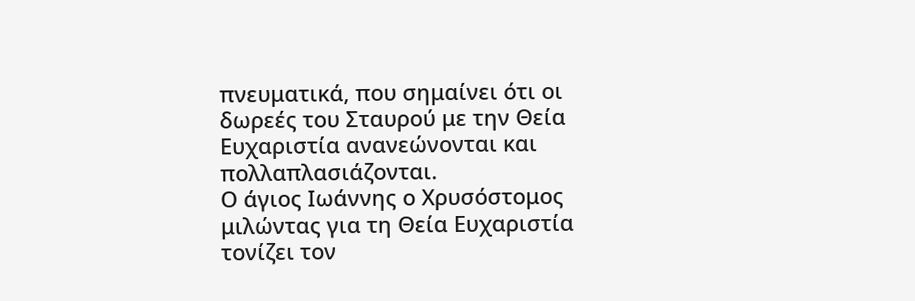πνευματικά, που σημαίνει ότι οι δωρεές του Σταυρού με την Θεία Ευχαριστία ανανεώνονται και πολλαπλασιάζονται.
Ο άγιος Ιωάννης ο Χρυσόστομος μιλώντας για τη Θεία Ευχαριστία τονίζει τον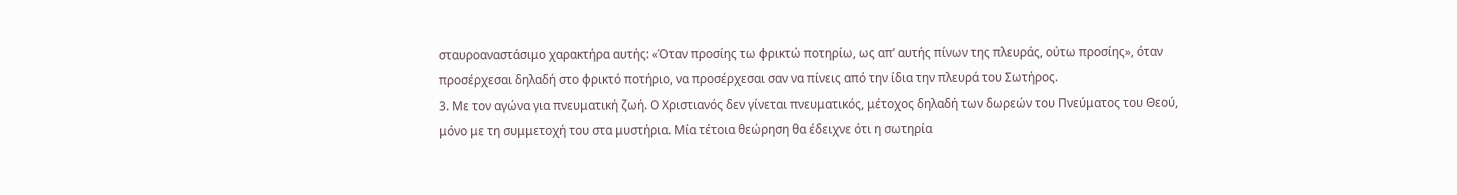σταυροαναστάσιμο χαρακτήρα αυτής: «Όταν προσίης τω φρικτώ ποτηρίω, ως απ’ αυτής πίνων της πλευράς, ούτω προσίης», όταν προσέρχεσαι δηλαδή στο φρικτό ποτήριο, να προσέρχεσαι σαν να πίνεις από την ίδια την πλευρά του Σωτήρος.
3. Με τον αγώνα για πνευματική ζωή. Ο Χριστιανός δεν γίνεται πνευματικός, μέτοχος δηλαδή των δωρεών του Πνεύματος του Θεού, μόνο με τη συμμετοχή του στα μυστήρια. Μία τέτοια θεώρηση θα έδειχνε ότι η σωτηρία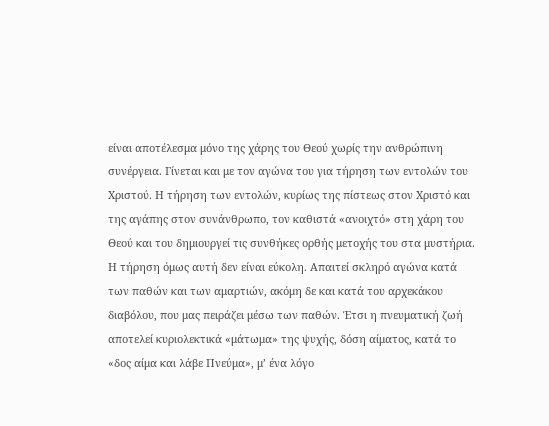είναι αποτέλεσμα μόνο της χάρης του Θεού χωρίς την ανθρώπινη συνέργεια. Γίνεται και με τον αγώνα του για τήρηση των εντολών του Χριστού. Η τήρηση των εντολών, κυρίως της πίστεως στον Χριστό και της αγάπης στον συνάνθρωπο, τον καθιστά «ανοιχτό» στη χάρη του Θεού και του δημιουργεί τις συνθήκες ορθής μετοχής του στα μυστήρια. Η τήρηση όμως αυτή δεν είναι εύκολη. Απαιτεί σκληρό αγώνα κατά των παθών και των αμαρτιών, ακόμη δε και κατά του αρχεκάκου διαβόλου, που μας πειράζει μέσω των παθών. Έτσι η πνευματική ζωή αποτελεί κυριολεκτικά «μάτωμα» της ψυχής, δόση αίματος, κατά το «δος αίμα και λάβε Πνεύμα», μ’ ένα λόγο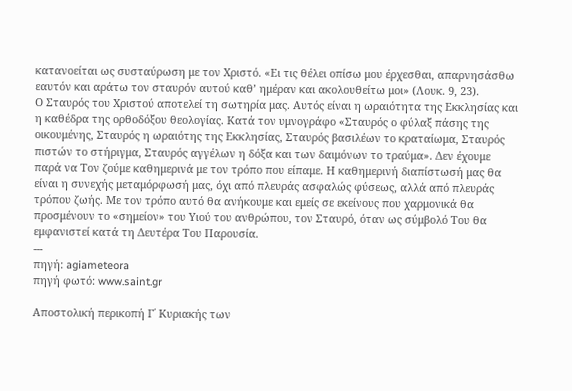κατανοείται ως συσταύρωση με τον Χριστό. «Ει τις θέλει οπίσω μου έρχεσθαι, απαρνησάσθω εαυτόν και αράτω τον σταυρόν αυτού καθ’ ημέραν και ακολουθείτω μοι» (Λουκ. 9, 23).
Ο Σταυρός του Χριστού αποτελεί τη σωτηρία μας. Αυτός είναι η ωραιότητα της Εκκλησίας και η καθέδρα της ορθοδόξου θεολογίας. Κατά τον υμνογράφο «Σταυρός ο φύλαξ πάσης της οικουμένης, Σταυρός η ωραιότης της Εκκλησίας, Σταυρός βασιλέων το κραταίωμα, Σταυρός πιστών το στήριγμα, Σταυρός αγγέλων η δόξα και των δαιμόνων το τραύμα». Δεν έχουμε παρά να Τον ζούμε καθημερινά με τον τρόπο που είπαμε. Η καθημερινή διαπίστωσή μας θα είναι η συνεχής μεταμόρφωσή μας, όχι από πλευράς ασφαλώς φύσεως, αλλά από πλευράς τρόπου ζωής. Με τον τρόπο αυτό θα ανήκουμε και εμείς σε εκείνους που χαρμονικά θα προσμένουν το «σημείον» του Υιού του ανθρώπου, τον Σταυρό, όταν ως σύμβολό Του θα εμφανιστεί κατά τη Δευτέρα Του Παρουσία.
---
πηγή: agiameteora
πηγή φωτό: www.saint.gr

Αποστολική περικοπή Γ΄ Κυριακής των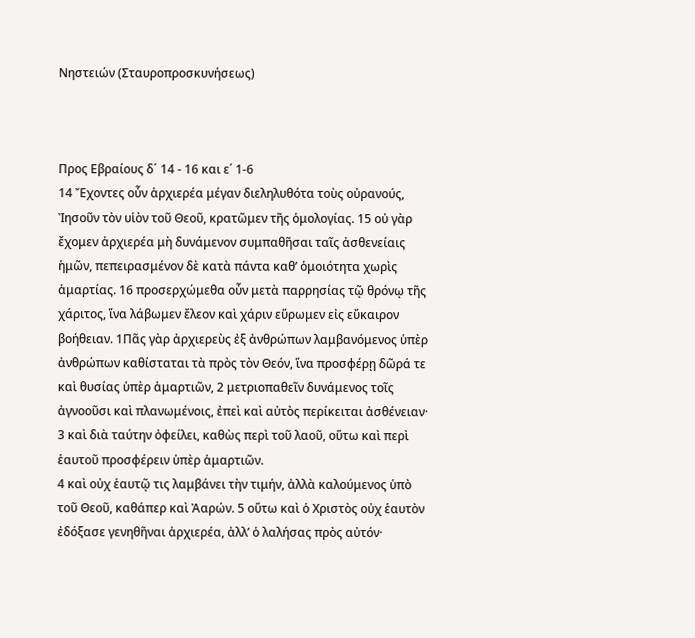Νηστειών (Σταυροπροσκυνήσεως)



Προς Εβραίους δ´ 14 - 16 και ε΄ 1-6
14 Ἔχοντες οὖν ἀρχιερέα μέγαν διεληλυθότα τοὺς οὐρανούς, Ἰησοῦν τὸν υἱὸν τοῦ Θεοῦ, κρατῶμεν τῆς ὁμολογίας. 15 οὐ γὰρ ἔχομεν ἀρχιερέα μὴ δυνάμενον συμπαθῆσαι ταῖς ἀσθενείαις ἡμῶν, πεπειρασμένον δὲ κατὰ πάντα καθ’ ὁμοιότητα χωρὶς ἁμαρτίας. 16 προσερχώμεθα οὖν μετὰ παρρησίας τῷ θρόνῳ τῆς χάριτος, ἵνα λάβωμεν ἔλεον καὶ χάριν εὕρωμεν εἰς εὔκαιρον βοήθειαν. 1Πᾶς γὰρ ἀρχιερεὺς ἐξ ἀνθρώπων λαμβανόμενος ὑπὲρ ἀνθρώπων καθίσταται τὰ πρὸς τὸν Θεόν, ἵνα προσφέρῃ δῶρά τε καὶ θυσίας ὑπὲρ ἁμαρτιῶν, 2 μετριοπαθεῖν δυνάμενος τοῖς ἀγνοοῦσι καὶ πλανωμένοις, ἐπεὶ καὶ αὐτὸς περίκειται ἀσθένειαν· 3 καὶ διὰ ταύτην ὀφείλει, καθὼς περὶ τοῦ λαοῦ, οὕτω καὶ περὶ ἑαυτοῦ προσφέρειν ὑπὲρ ἁμαρτιῶν.
4 καὶ οὐχ ἑαυτῷ τις λαμβάνει τὴν τιμήν, ἀλλὰ καλούμενος ὑπὸ τοῦ Θεοῦ, καθάπερ καὶ Ἀαρών. 5 οὕτω καὶ ὁ Χριστὸς οὐχ ἑαυτὸν ἐδόξασε γενηθῆναι ἀρχιερέα, ἀλλ’ ὁ λαλήσας πρὸς αὐτόν·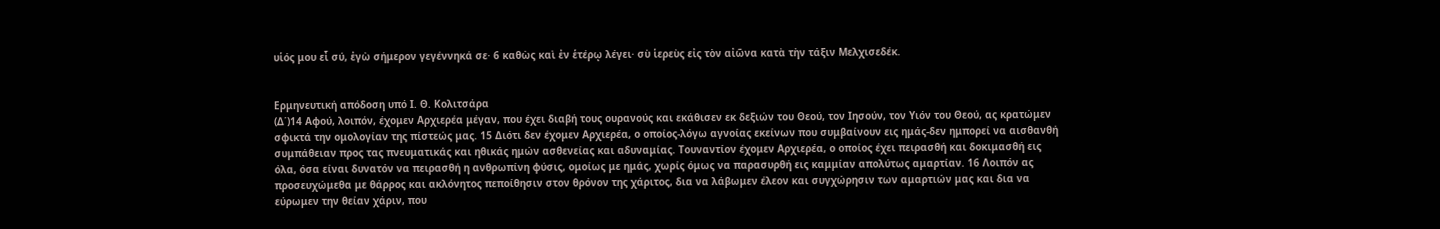υἱός μου εἶ σύ, ἐγὼ σήμερον γεγέννηκά σε· 6 καθὼς καὶ ἐν ἑτέρῳ λέγει· σὺ ἱερεὺς εἰς τὸν αἰῶνα κατὰ τὴν τάξιν Μελχισεδέκ.


Ερμηνευτική απόδοση υπό Ι. Θ. Κολιτσάρα
(Δ΄)14 Αφού, λοιπόν, έχομεν Αρχιερέα μέγαν, που έχει διαβή τους ουρανούς και εκάθισεν εκ δεξιών του Θεού, τον Ιησούν, τον Υιόν του Θεού, ας κρατώμεν σφικτά την ομολογίαν της πίστεώς μας. 15 Διότι δεν έχομεν Αρχιερέα, ο οποίος-λόγω αγνοίας εκείνων που συμβαίνουν εις ημάς-δεν ημπορεί να αισθανθή συμπάθειαν προς τας πνευματικάς και ηθικάς ημών ασθενείας και αδυναμίας. Τουναντίον έχομεν Αρχιερέα, ο οποίος έχει πειρασθή και δοκιμασθή εις όλα, όσα είναι δυνατόν να πειρασθή η ανθρωπίνη φύσις, ομοίως με ημάς, χωρίς όμως να παρασυρθή εις καμμίαν απολύτως αμαρτίαν. 16 Λοιπόν ας προσευχώμεθα με θάρρος και ακλόνητος πεποίθησιν στον θρόνον της χάριτος, δια να λάβωμεν έλεον και συγχώρησιν των αμαρτιών μας και δια να εύρωμεν την θείαν χάριν, που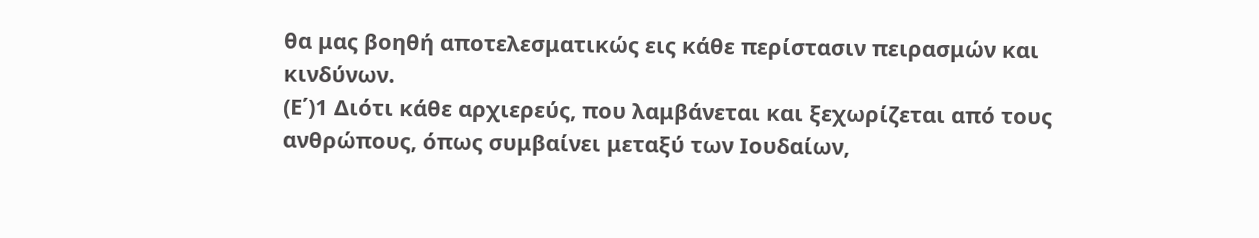θα μας βοηθή αποτελεσματικώς εις κάθε περίστασιν πειρασμών και κινδύνων.
(Ε΄)1 Διότι κάθε αρχιερεύς, που λαμβάνεται και ξεχωρίζεται από τους ανθρώπους, όπως συμβαίνει μεταξύ των Ιουδαίων,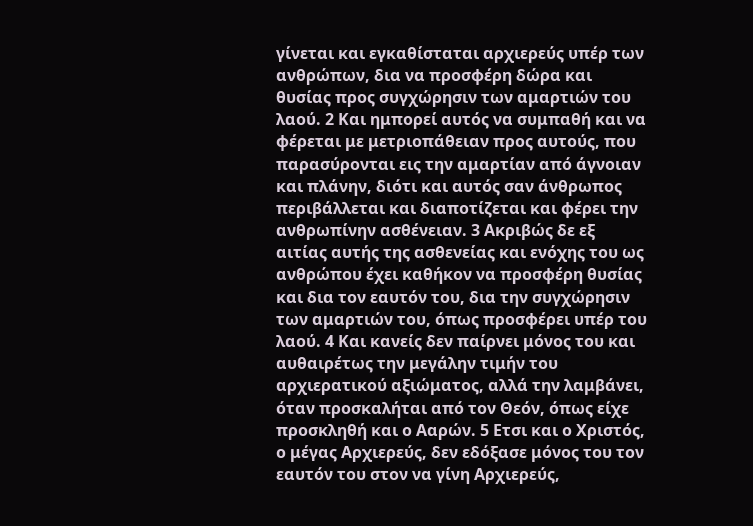γίνεται και εγκαθίσταται αρχιερεύς υπέρ των ανθρώπων, δια να προσφέρη δώρα και θυσίας προς συγχώρησιν των αμαρτιών του λαού. 2 Και ημπορεί αυτός να συμπαθή και να φέρεται με μετριοπάθειαν προς αυτούς, που παρασύρονται εις την αμαρτίαν από άγνοιαν και πλάνην, διότι και αυτός σαν άνθρωπος περιβάλλεται και διαποτίζεται και φέρει την ανθρωπίνην ασθένειαν. 3 Ακριβώς δε εξ αιτίας αυτής της ασθενείας και ενόχης του ως ανθρώπου έχει καθήκον να προσφέρη θυσίας και δια τον εαυτόν του, δια την συγχώρησιν των αμαρτιών του, όπως προσφέρει υπέρ του λαού. 4 Και κανείς δεν παίρνει μόνος του και αυθαιρέτως την μεγάλην τιμήν του αρχιερατικού αξιώματος, αλλά την λαμβάνει, όταν προσκαλήται από τον Θεόν, όπως είχε προσκληθή και ο Ααρών. 5 Ετσι και ο Χριστός, ο μέγας Αρχιερεύς, δεν εδόξασε μόνος του τον εαυτόν του στον να γίνη Αρχιερεύς,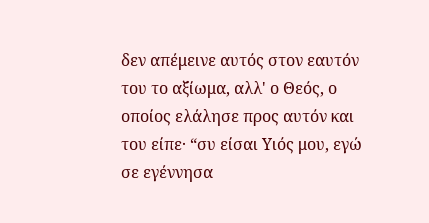δεν απέμεινε αυτός στον εαυτόν του το αξίωμα, αλλ' ο Θεός, ο οποίος ελάλησε προς αυτόν και του είπε· “συ είσαι Υιός μου, εγώ σε εγέννησα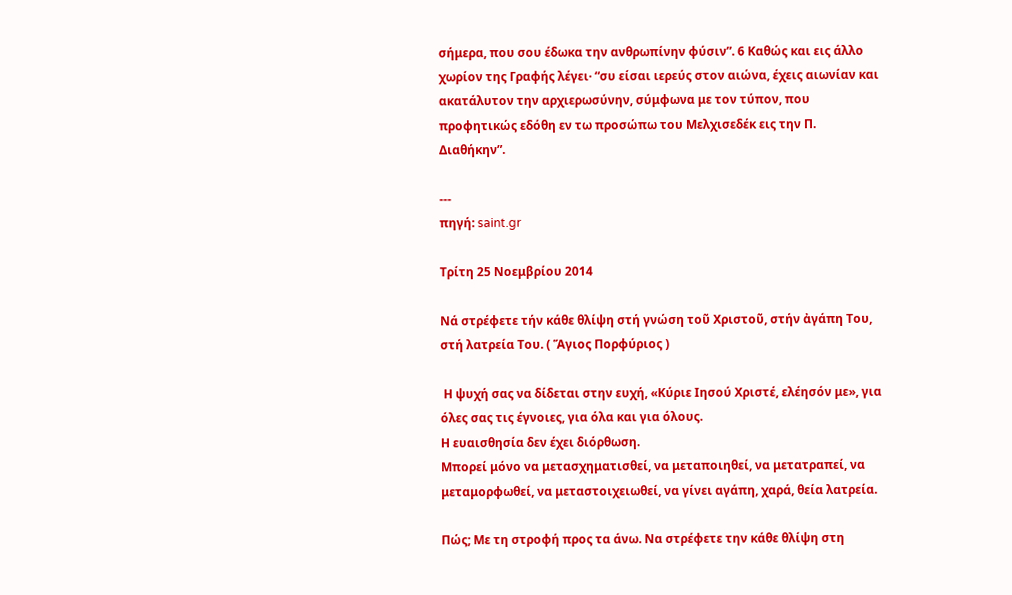σήμερα, που σου έδωκα την ανθρωπίνην φύσιν”. 6 Καθώς και εις άλλο χωρίον της Γραφής λέγει· “συ είσαι ιερεύς στον αιώνα, έχεις αιωνίαν και ακατάλυτον την αρχιερωσύνην, σύμφωνα με τον τύπον, που προφητικώς εδόθη εν τω προσώπω του Μελχισεδέκ εις την Π. Διαθήκην”.

---
πηγή: saint.gr

Τρίτη 25 Νοεμβρίου 2014

Νά στρέφετε τήν κάθε θλίψη στή γνώση τοῦ Χριστοῦ, στήν ἀγάπη Του, στή λατρεία Του. ( Ἅγιος Πορφύριος )

 Η ψυχή σας να δίδεται στην ευχή, «Κύριε Ιησού Χριστέ, ελέησόν με», για όλες σας τις έγνοιες, για όλα και για όλους.
Η ευαισθησία δεν έχει διόρθωση.
Μπορεί μόνο να μετασχηματισθεί, να μεταποιηθεί, να μετατραπεί, να μεταμορφωθεί, να μεταστοιχειωθεί, να γίνει αγάπη, χαρά, θεία λατρεία.

Πώς; Με τη στροφή προς τα άνω. Να στρέφετε την κάθε θλίψη στη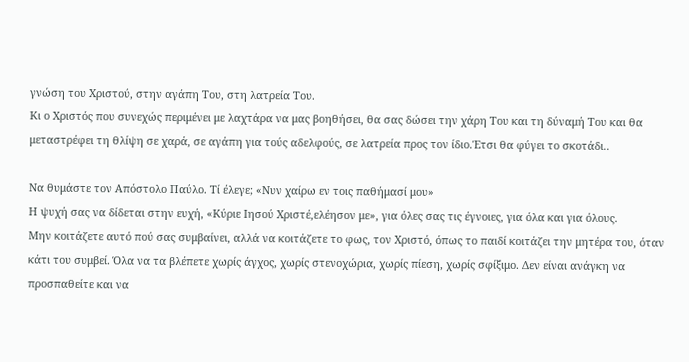γνώση του Χριστού, στην αγάπη Του, στη λατρεία Του.
Κι ο Χριστός που συνεχώς περιμένει με λαχτάρα να μας βοηθήσει, θα σας δώσει την χάρη Του και τη δύναμή Του και θα μεταστρέφει τη θλίψη σε χαρά, σε αγάπη για τούς αδελφούς, σε λατρεία προς τον ίδιο.Έτσι θα φύγει το σκοτάδι..

Να θυμάστε τον Απόστολο Παύλο. Τί έλεγε; «Νυν χαίρω εν τοις παθήμασί μου»
Η ψυχή σας να δίδεται στην ευχή, «Κύριε Ιησού Χριστέ,ελέησον με», για όλες σας τις έγνοιες, για όλα και για όλους.
Μην κοιτάζετε αυτό πού σας συμβαίνει, αλλά να κοιτάζετε το φως, τον Χριστό, όπως το παιδί κοιτάζει την μητέρα του, όταν κάτι του συμβεί. Όλα να τα βλέπετε χωρίς άγχος, χωρίς στενοχώρια, χωρίς πίεση, χωρίς σφίξιμο. Δεν είναι ανάγκη να προσπαθείτε και να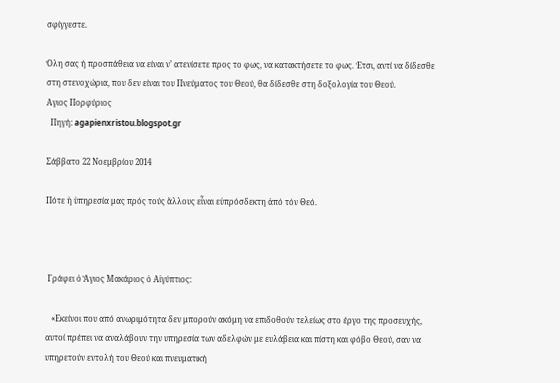σφίγγεστε.

Όλη σας ή προσπάθεια να είναι ν’ ατενίσετε προς το φως, να κατακτήσετε το φως. Έτσι, αντί να δίδεσθε στη στενοχώρια, που δεν είναι του Πνεύματος του Θεού, θα δίδεσθε στη δοξολογία του Θεού.
Αγιος Πορφύριος
  Πηγή: agapienxristou.blogspot.gr

Σάββατο 22 Νοεμβρίου 2014

Πότε ἡ ὑπηρεσία μας πρός τούς ἄλλους εἶναι εὐπρόσδεκτη ἀπό τόν Θεό.



 Γράφει ὁ Ἅγιος Μακάριος ὁ Αἰγύπτιος:

   «Εκείνοι που από ανωριμότητα δεν μπορούν ακόμη να επιδοθούν τελείως στο έργο της προσευχής, αυτοί πρέπει να αναλάβουν την υπηρεσία των αδελφών με ευλάβεια και πίστη και φόβο Θεού, σαν να υπηρετούν εντολή του Θεού και πνευματική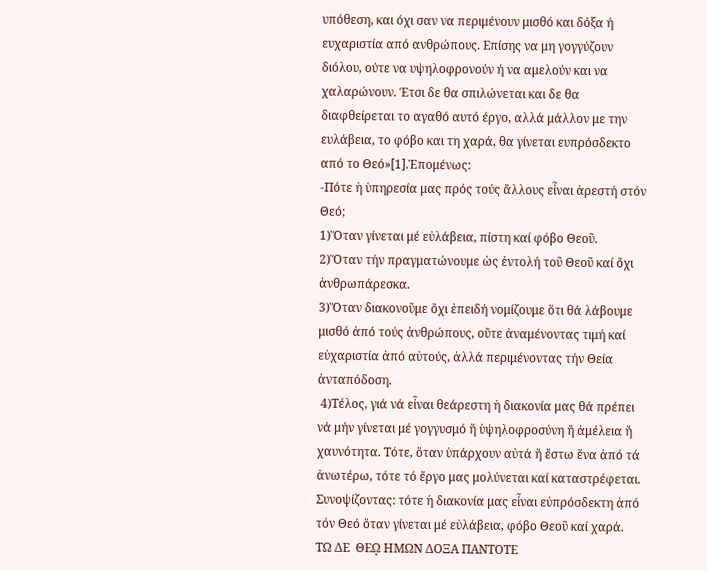υπόθεση, και όχι σαν να περιμένουν μισθό και δόξα ή ευχαριστία από ανθρώπους. Επίσης να μη γογγύζουν διόλου, ούτε να υψηλοφρονούν ή να αμελούν και να χαλαρώνουν. Έτσι δε θα σπιλώνεται και δε θα διαφθείρεται το αγαθό αυτό έργο, αλλά μάλλον με την ευλάβεια, το φόβο και τη χαρά, θα γίνεται ευπρόσδεκτο από το Θεό»[1].Ἑπομένως:
-Πότε ἡ ὑπηρεσία μας πρός τούς ἄλλους εἶναι ἀρεστή στόν Θεό;
1)Ὅταν γίνεται μέ εὐλάβεια, πίστη καί φόβο Θεοῦ.
2)Ὅταν τήν πραγματώνουμε ὡς ἐντολή τοῦ Θεοῦ καί ὄχι ἀνθρωπάρεσκα.
3)Ὅταν διακονοῦμε ὄχι ἐπειδή νομίζουμε ὅτι θά λάβουμε μισθό ἀπό τούς ἀνθρώπους, οὔτε ἀναμένοντας τιμή καί εὐχαριστία ἀπό αὐτούς, ἀλλά περιμένοντας τήν Θεία ἀνταπόδοση.
 4)Τέλος, γιά νά εἶναι θεάρεστη ἡ διακονία μας θά πρέπει νά μήν γίνεται μέ γογγυσμό ἤ ὑψηλοφροσύνη ἤ ἀμέλεια ἤ χαυνότητα. Τότε, ὅταν ὑπάρχουν αὐτά ἤ ἔστω ἕνα ἀπό τά ἀνωτέρω, τότε τό ἔργο μας μολύνεται καί καταστρέφεται.
Συνοψίζοντας: τότε ἡ διακονία μας εἶναι εὐπρόσδεκτη ἀπό τόν Θεό ὅταν γίνεται μέ εὐλάβεια, φόβο Θεοῦ καί χαρά.
ΤΩ ΔΕ  ΘΕῼ ΗΜΩΝ ΔΟΞΑ ΠΑΝΤΟΤΕ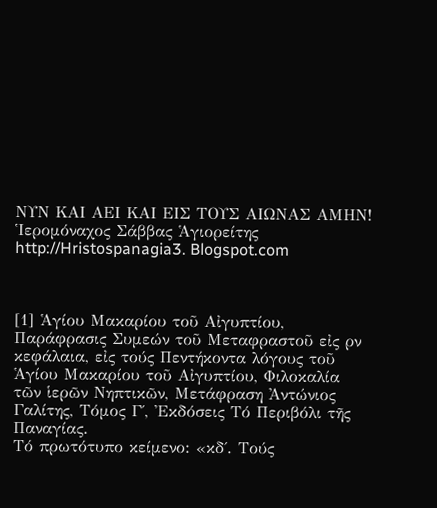ΝΥΝ ΚΑΙ ΑΕΙ ΚΑΙ ΕΙΣ ΤΟΥΣ ΑΙΩΝΑΣ ΑΜΗΝ!
Ἱερομόναχος Σάββας Ἁγιορείτης
http://Hristospanagia3. Blogspot.com



[1] Ἁγίου Μακαρίου τοῦ Αἰγυπτίου, Παράφρασις Συμεών τοῦ Μεταφραστοῦ εἰς ρν κεφάλαια, εἰς τούς Πεντήκοντα λόγους τοῦ Ἁγίου Μακαρίου τοῦ Αἰγυπτίου, Φιλοκαλία τῶν ἱερῶν Νηπτικῶν, Μετάφραση Ἀντώνιος Γαλίτης, Τόμος Γ΄, Ἐκδόσεις Τό Περιβόλι τῆς Παναγίας.
Τό πρωτότυπο κείμενο: «κδ΄. Τούς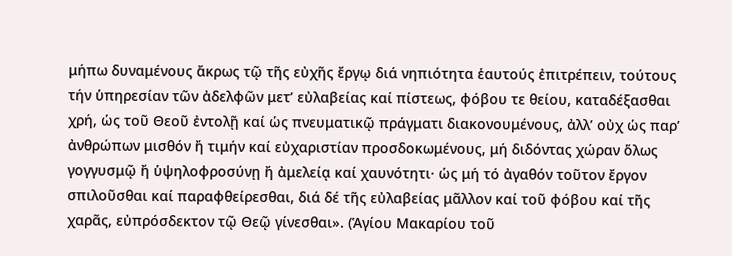μήπω δυναμένους ἄκρως τῷ τῆς εὐχῆς ἔργῳ διά νηπιότητα ἑαυτούς ἐπιτρέπειν, τούτους τήν ὑπηρεσίαν τῶν ἀδελφῶν μετ’ εὐλαβείας καί πίστεως, φόβου τε θείου, καταδέξασθαι χρή, ὡς τοῦ Θεοῦ ἐντολῇ καί ὡς πνευματικῷ πράγματι διακονουμένους, ἀλλ’ οὐχ ὡς παρ’ ἀνθρώπων μισθόν ἤ τιμήν καί εὐχαριστίαν προσδοκωμένους, μή διδόντας χώραν ὅλως γογγυσμῷ ἤ ὑψηλοφροσύνῃ ἤ ἀμελείᾳ καί χαυνότητι· ὡς μή τό ἀγαθόν τοῦτον ἔργον σπιλοῦσθαι καί παραφθείρεσθαι, διά δέ τῆς εὐλαβείας μᾶλλον καί τοῦ φόβου καί τῆς χαρᾶς, εὐπρόσδεκτον τῷ Θεῷ γίνεσθαι». (Ἁγίου Μακαρίου τοῦ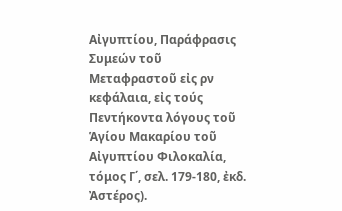Αἰγυπτίου, Παράφρασις Συμεών τοῦ Μεταφραστοῦ εἰς ρν κεφάλαια, εἰς τούς Πεντήκοντα λόγους τοῦ Ἁγίου Μακαρίου τοῦ Αἰγυπτίου Φιλοκαλία, τόμος Γ΄, σελ. 179-180, ἐκδ. Ἀστέρος).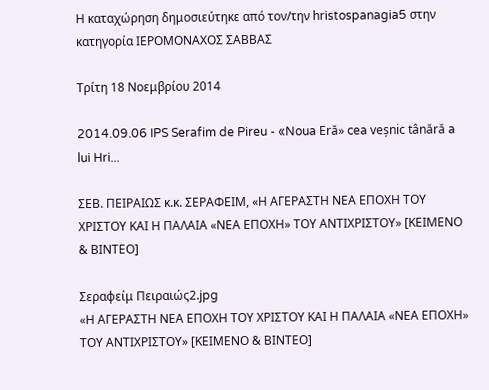Η καταχώρηση δημοσιεύτηκε από τον/την hristospanagia5 στην κατηγορία ΙΕΡΟΜΟΝΑΧΟΣ ΣΑΒΒΑΣ

Τρίτη 18 Νοεμβρίου 2014

2014.09.06 IPS Serafim de Pireu - «Noua Eră» cea veșnic tânără a lui Hri...

ΣΕΒ. ΠΕΙΡΑΙΩΣ κ.κ. ΣΕΡΑΦΕΙΜ, «Η ΑΓΕΡΑΣΤΗ ΝΕΑ ΕΠΟΧΗ ΤΟΥ ΧΡΙΣΤΟΥ ΚΑΙ Η ΠΑΛΑΙΑ «ΝΕΑ ΕΠΟΧΗ» ΤΟΥ ΑΝΤΙΧΡΙΣΤΟΥ» [ΚΕΙΜΕΝΟ & ΒΙΝΤΕΟ]

Σεραφείμ Πειραιώς2.jpg
«Η ΑΓΕΡΑΣΤΗ ΝΕΑ ΕΠΟΧΗ ΤΟΥ ΧΡΙΣΤΟΥ ΚΑΙ Η ΠΑΛΑΙΑ «ΝΕΑ ΕΠΟΧΗ» ΤΟΥ ΑΝΤΙΧΡΙΣΤΟΥ» [ΚΕΙΜΕΝΟ & ΒΙΝΤΕΟ]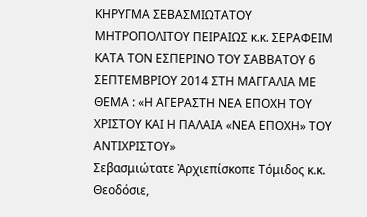ΚΗΡΥΓΜΑ ΣΕΒΑΣΜΙΩΤΑΤΟΥ ΜΗΤΡΟΠΟΛΙΤΟΥ ΠΕΙΡΑΙΩΣ κ.κ. ΣΕΡΑΦΕΙΜ ΚΑΤΑ ΤΟΝ ΕΣΠΕΡΙΝΟ ΤΟΥ ΣΑΒΒΑΤΟΥ 6 ΣΕΠΤΕΜΒΡΙΟΥ 2014 ΣΤΗ ΜΑΓΓΑΛΙΑ ΜΕ ΘΕΜΑ : «Η ΑΓΕΡΑΣΤΗ ΝΕΑ ΕΠΟΧΗ ΤΟΥ ΧΡΙΣΤΟΥ ΚΑΙ Η ΠΑΛΑΙΑ «ΝΕΑ ΕΠΟΧΗ» ΤΟΥ ΑΝΤΙΧΡΙΣΤΟΥ»
Σεβασμιώτατε Ἀρχιεπίσκοπε Τόμιδος κ.κ. Θεοδόσιε,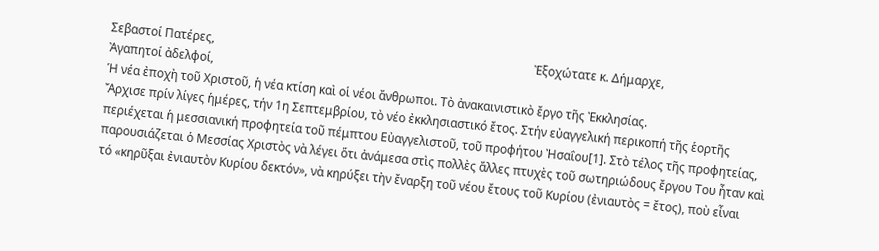Σεβαστοί Πατέρες,                                                                                                           Ἐξοχώτατε κ. Δήμαρχε,                                                                                                   Ἀγαπητοί ἀδελφοί,
Ἡ νέα ἐποχὴ τοῦ Χριστοῦ, ἡ νέα κτίση καὶ οἱ νέοι ἄνθρωποι. Τὸ ἀνακαινιστικὸ ἔργο τῆς Ἐκκλησίας.
Ἄρχισε πρίν λίγες ἡμέρες, τήν 1η Σεπτεμβρίου, τὸ νέο ἐκκλησιαστικό ἔτος. Στήν εὐαγγελική περικοπή τῆς ἑορτῆς περιέχεται ἡ μεσσιανική προφητεία τοῦ πέμπτου Εὐαγγελιστοῦ, τοῦ προφήτου Ἠσαΐου[1]. Στὸ τέλος τῆς προφητείας, παρουσιάζεται ὁ Μεσσίας Χριστὸς νὰ λέγει ὅτι ἀνάμεσα στὶς πολλὲς ἄλλες πτυχὲς τοῦ σωτηριώδους ἔργου Του ἦταν καὶ τό «κηρῦξαι ἐνιαυτὸν Κυρίου δεκτόν», νὰ κηρύξει τὴν ἔναρξη τοῦ νέου ἔτους τοῦ Κυρίου (ἐνιαυτὸς = ἔτος), ποὺ εἶναι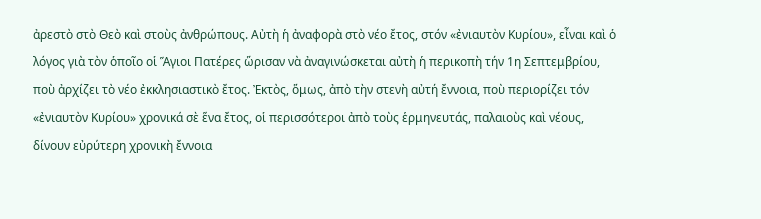ἀρεστὸ στὸ Θεὸ καὶ στοὺς ἀνθρώπους. Αὐτὴ ἡ ἀναφορὰ στὸ νέο ἔτος, στόν «ἐνιαυτὸν Κυρίου», εἶναι καὶ ὁ λόγος γιὰ τὸν ὁποῖο οἱ Ἅγιοι Πατέρες ὥρισαν νὰ ἀναγινώσκεται αὐτὴ ἡ περικοπὴ τήν 1η Σεπτεμβρίου, ποὺ ἀρχίζει τὸ νέο ἐκκλησιαστικὸ ἔτος. Ἐκτὸς, ὅμως, ἀπὸ τὴν στενὴ αὐτή ἔννοια, ποὺ περιορίζει τόν «ἐνιαυτὸν Κυρίου» χρονικά σὲ ἕνα ἔτος, οἱ περισσότεροι ἀπὸ τοὺς ἑρμηνευτάς, παλαιοὺς καὶ νέους, δίνουν εὐρύτερη χρονικὴ ἔννοια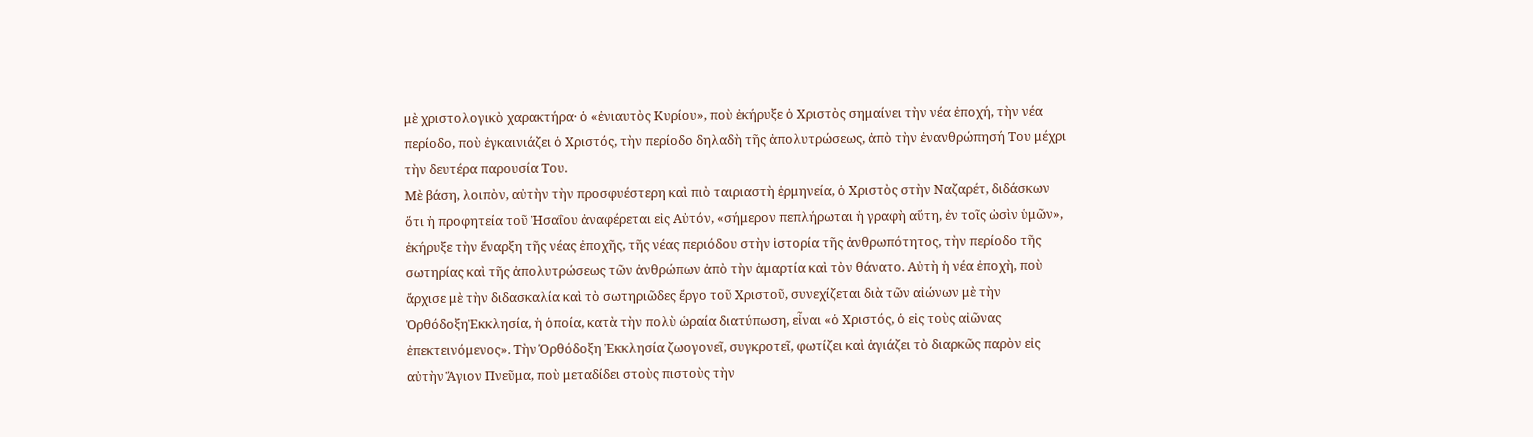μὲ χριστολογικὸ χαρακτήρα· ὁ «ἐνιαυτὸς Κυρίου», ποὺ ἐκήρυξε ὁ Χριστὸς σημαίνει τὴν νέα ἐποχή, τὴν νέα περίοδο, ποὺ ἐγκαινιάζει ὁ Χριστός, τὴν περίοδο δηλαδὴ τῆς ἀπολυτρώσεως, ἀπὸ τὴν ἐνανθρώπησή Του μέχρι τὴν δευτέρα παρουσία Του.
Μὲ βάση, λοιπὸν, αὐτὴν τὴν προσφυέστερη καὶ πιὸ ταιριαστὴ ἑρμηνεία, ὁ Χριστὸς στὴν Ναζαρέτ, διδάσκων ὅτι ἡ προφητεία τοῦ Ἠσαΐου ἀναφέρεται εἰς Αὐτόν, «σήμερον πεπλήρωται ἡ γραφὴ αὕτη, ἐν τοῖς ὠσὶν ὑμῶν», ἐκήρυξε τὴν ἔναρξη τῆς νέας ἐποχῆς, τῆς νέας περιόδου στὴν ἱστορία τῆς ἀνθρωπότητος, τὴν περίοδο τῆς σωτηρίας καὶ τῆς ἀπολυτρώσεως τῶν ἀνθρώπων ἀπὸ τὴν ἁμαρτία καὶ τὸν θάνατο. Αὐτὴ ἡ νέα ἐποχὴ, ποὺ ἄρχισε μὲ τὴν διδασκαλία καὶ τὸ σωτηριῶδες ἔργο τοῦ Χριστοῦ, συνεχίζεται διὰ τῶν αἰώνων μὲ τὴν ὈρθόδοξηἘκκλησία, ἡ ὁποία, κατὰ τὴν πολὺ ὡραία διατύπωση, εἶναι «ὁ Χριστός, ὁ εἰς τοὺς αἰῶνας ἐπεκτεινόμενος». Τὴν Όρθόδοξη Ἐκκλησία ζωογονεῖ, συγκροτεῖ, φωτίζει καὶ ἁγιάζει τὸ διαρκῶς παρὸν εἰς αὐτὴν Ἅγιον Πνεῦμα, ποὺ μεταδίδει στοὺς πιστοὺς τὴν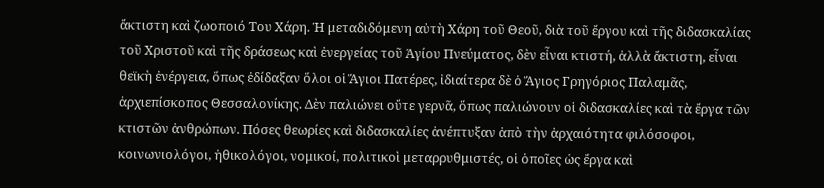ἄκτιστη καὶ ζωοποιό Του Χάρη. Ἡ μεταδιδόμενη αὐτὴ Χάρη τοῦ Θεοῦ, διὰ τοῦ ἔργου καὶ τῆς διδασκαλίας τοῦ Χριστοῦ καὶ τῆς δράσεως καὶ ἐνεργείας τοῦ Ἁγίου Πνεύματος, δὲν εἶναι κτιστή, ἀλλὰ ἄκτιστη, εἶναι θεϊκὴ ἐνέργεια, ὅπως ἐδίδαξαν ὅλοι οἱ Ἅγιοι Πατέρες, ἰδιαίτερα δὲ ὁ Ἅγιος Γρηγόριος Παλαμᾶς, ἀρχιεπίσκοπος Θεσσαλονίκης. Δὲν παλιώνει οὔτε γερνᾶ, ὅπως παλιώνουν οἱ διδασκαλίες καὶ τὰ ἔργα τῶν κτιστῶν ἀνθρώπων. Πόσες θεωρίες καὶ διδασκαλίες ἀνέπτυξαν ἀπὸ τὴν ἀρχαιότητα φιλόσοφοι, κοινωνιολόγοι, ἠθικολόγοι, νομικοί, πολιτικοὶ μεταρρυθμιστές, οἱ ὁποῖες ὡς ἔργα καὶ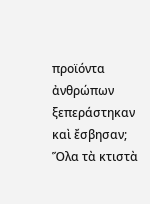προϊόντα ἀνθρώπων ξεπεράστηκαν καὶ ἔσβησαν;  Ὅλα τὰ κτιστὰ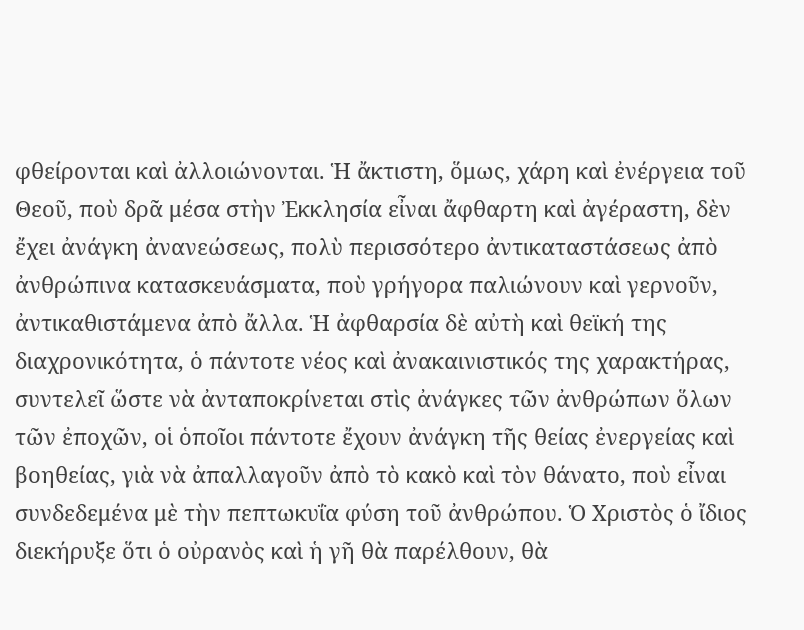φθείρονται καὶ ἀλλοιώνονται. Ἡ ἄκτιστη, ὅμως, χάρη καὶ ἐνέργεια τοῦ Θεοῦ, ποὺ δρᾶ μέσα στὴν Ἐκκλησία εἶναι ἄφθαρτη καὶ ἀγέραστη, δὲν ἔχει ἀνάγκη ἀνανεώσεως, πολὺ περισσότερο ἀντικαταστάσεως ἀπὸ ἀνθρώπινα κατασκευάσματα, ποὺ γρήγορα παλιώνουν καὶ γερνοῦν, ἀντικαθιστάμενα ἀπὸ ἄλλα. Ἡ ἀφθαρσία δὲ αὐτὴ καὶ θεϊκή της διαχρονικότητα, ὁ πάντοτε νέος καὶ ἀνακαινιστικός της χαρακτήρας, συντελεῖ ὥστε νὰ ἀνταποκρίνεται στὶς ἀνάγκες τῶν ἀνθρώπων ὅλων τῶν ἐποχῶν, οἱ ὁποῖοι πάντοτε ἔχουν ἀνάγκη τῆς θείας ἐνεργείας καὶ βοηθείας, γιὰ νὰ ἀπαλλαγοῦν ἀπὸ τὸ κακὸ καὶ τὸν θάνατο, ποὺ εἶναι συνδεδεμένα μὲ τὴν πεπτωκυΐα φύση τοῦ ἀνθρώπου. Ὁ Χριστὸς ὁ ἴδιος διεκήρυξε ὅτι ὁ οὐρανὸς καὶ ἡ γῆ θὰ παρέλθουν, θὰ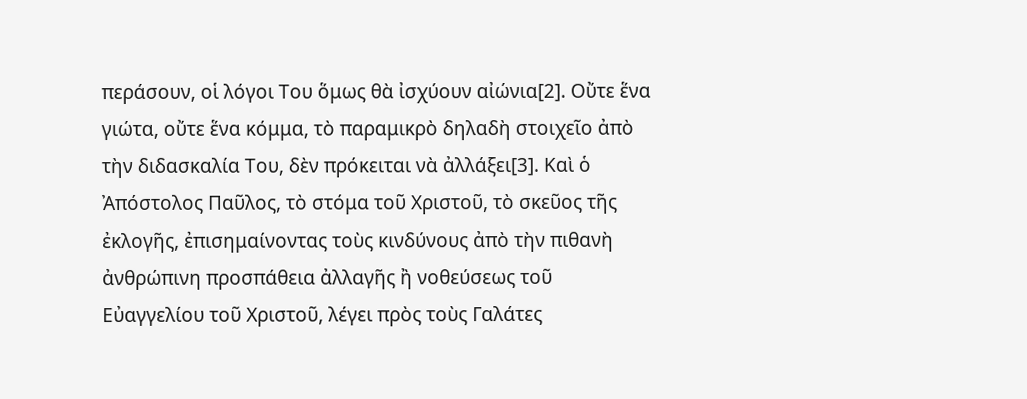περάσουν, οἱ λόγοι Του ὅμως θὰ ἰσχύουν αἰώνια[2]. Οὔτε ἕνα γιώτα, οὔτε ἕνα κόμμα, τὸ παραμικρὸ δηλαδὴ στοιχεῖο ἀπὸ τὴν διδασκαλία Του, δὲν πρόκειται νὰ ἀλλάξει[3]. Καὶ ὁ Ἀπόστολος Παῦλος, τὸ στόμα τοῦ Χριστοῦ, τὸ σκεῦος τῆς ἐκλογῆς, ἐπισημαίνοντας τοὺς κινδύνους ἀπὸ τὴν πιθανὴ ἀνθρώπινη προσπάθεια ἀλλαγῆς ἢ νοθεύσεως τοῦ Εὐαγγελίου τοῦ Χριστοῦ, λέγει πρὸς τοὺς Γαλάτες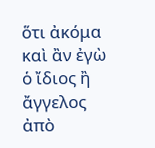ὅτι ἀκόμα καὶ ἂν ἐγὼ ὁ ἴδιος ἢ ἄγγελος ἀπὸ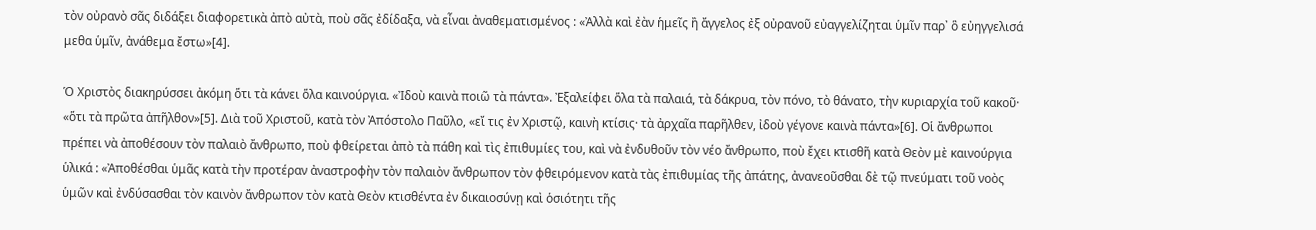τὸν οὐρανὸ σᾶς διδάξει διαφορετικὰ ἀπὸ αὐτὰ, ποὺ σᾶς ἐδίδαξα, νὰ εἶναι ἀναθεματισμένος : «Ἀλλὰ καὶ ἐὰν ἡμεῖς ἢ ἄγγελος ἐξ οὐρανοῦ εὐαγγελίζηται ὑμῖν παρ᾽ ὃ εὐηγγελισά μεθα ὑμῖν, ἀνάθεμα ἔστω»[4].

Ὁ Χριστὸς διακηρύσσει ἀκόμη ὅτι τὰ κάνει ὅλα καινούργια. «Ἰδοὺ καινὰ ποιῶ τὰ πάντα». Ἐξαλείφει ὅλα τὰ παλαιά, τὰ δάκρυα, τὸν πόνο, τὸ θάνατο, τὴν κυριαρχία τοῦ κακοῦ· «ὅτι τὰ πρῶτα ἀπῆλθον»[5]. Διὰ τοῦ Χριστοῦ, κατὰ τὸν Ἀπόστολο Παῦλο, «εἴ τις ἐν Χριστῷ, καινὴ κτίσις· τὰ ἀρχαῖα παρῆλθεν, ἰδοὺ γέγονε καινὰ πάντα»[6]. Οἱ ἄνθρωποι πρέπει νὰ ἀποθέσουν τὸν παλαιὸ ἄνθρωπο, ποὺ φθείρεται ἀπὸ τὰ πάθη καὶ τὶς ἐπιθυμίες του, καὶ νὰ ἐνδυθοῦν τὸν νέο ἄνθρωπο, ποὺ ἔχει κτισθῆ κατὰ Θεὸν μὲ καινούργια ὑλικά : «Ἀποθέσθαι ὑμᾶς κατὰ τὴν προτέραν ἀναστροφὴν τὸν παλαιὸν ἄνθρωπον τὸν φθειρόμενον κατὰ τὰς ἐπιθυμίας τῆς ἀπάτης, ἀνανεοῦσθαι δὲ τῷ πνεύματι τοῦ νοὸς ὑμῶν καὶ ἐνδύσασθαι τὸν καινὸν ἄνθρωπον τὸν κατὰ Θεὸν κτισθέντα ἐν δικαιοσύνῃ καὶ ὁσιότητι τῆς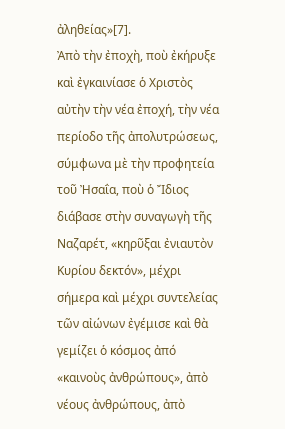ἀληθείας»[7].
Ἀπὸ τὴν ἐποχὴ, ποὺ ἐκήρυξε καὶ ἐγκαινίασε ὁ Χριστὸς αὐτὴν τὴν νέα ἐποχή, τὴν νέα περίοδο τῆς ἀπολυτρώσεως, σύμφωνα μὲ τὴν προφητεία τοῦ Ἠσαΐα, ποὺ ὁ Ἴδιος διάβασε στὴν συναγωγὴ τῆς Ναζαρέτ, «κηρῦξαι ἐνιαυτὸν Κυρίου δεκτόν», μέχρι σήμερα καὶ μέχρι συντελείας τῶν αἰώνων ἐγέμισε καὶ θὰ γεμίζει ὁ κόσμος ἀπό «καινοὺς ἀνθρώπους», ἀπὸ νέους ἀνθρώπους, ἀπὸ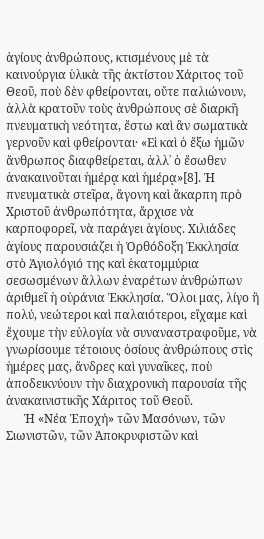ἁγίους ἀνθρώπους, κτισμένους μὲ τὰ καινούργια ὑλικὰ τῆς ἀκτίστου Χάριτος τοῦ Θεοῦ, ποὺ δὲν φθείρονται, οὔτε παλιώνουν, ἀλλὰ κρατοῦν τοὺς ἀνθρώπους σὲ διαρκῆ πνευματικὴ νεότητα, ἔστω καὶ ἂν σωματικὰ γερνοῦν καὶ φθείρονται· «Εἰ καὶ ὁ ἔξω ἡμῶν ἄνθρωπος διαφθείρεται, ἀλλ᾽ ὁ ἔσωθεν ἀνακαινοῦται ἡμέρᾳ καὶ ἡμέρᾳ»[8]. Ἡ πνευματικὰ στεῖρα, ἄγονη καὶ ἄκαρπη πρὸ Χριστοῦ ἀνθρωπότητα, ἄρχισε νὰ καρποφορεῖ, νὰ παράγει ἁγίους. Χιλιάδες ἁγίους παρουσιάζει ἡ Ὀρθόδοξη Ἐκκλησία στὸ Ἁγιολόγιό της καὶ ἑκατομμύρια σεσωσμένων ἄλλων ἐναρέτων ἀνθρώπων ἀριθμεῖ ἡ οὐράνια Ἐκκλησία. Ὅλοι μας, λίγο ἢ πολύ, νεώτεροι καὶ παλαιότεροι, εἴχαμε καὶ ἔχουμε τὴν εὐλογία νὰ συναναστραφοῦμε, νὰ γνωρίσουμε τέτοιους ὁσίους ἀνθρώπους στὶς ἡμέρες μας, ἄνδρες καὶ γυναῖκες, ποὺ ἀποδεικνύουν τὴν διαχρονικὴ παρουσία τῆς ἀνακαινιστικῆς Χάριτος τοῦ Θεοῦ.
      Ἡ «Νέα Ἐποχή» τῶν Μασόνων, τῶν Σιωνιστῶν, τῶν Ἀποκρυφιστῶν καὶ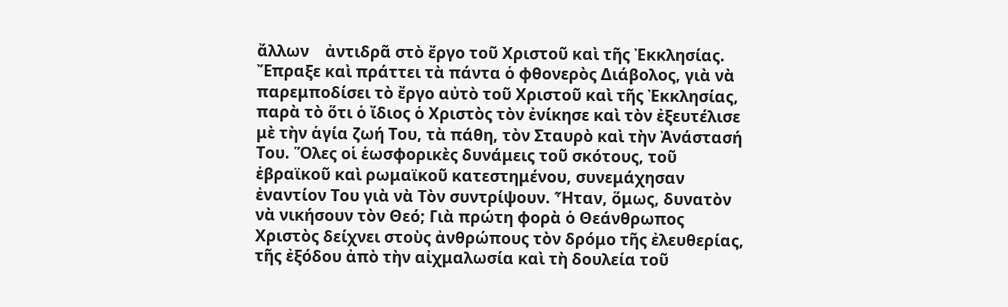ἄλλων    ἀντιδρᾶ στὸ ἔργο τοῦ Χριστοῦ καὶ τῆς Ἐκκλησίας.
Ἔπραξε καὶ πράττει τὰ πάντα ὁ φθονερὸς Διάβολος, γιὰ νὰ παρεμποδίσει τὸ ἔργο αὐτὸ τοῦ Χριστοῦ καὶ τῆς Ἐκκλησίας, παρὰ τὸ ὅτι ὁ ἴδιος ὁ Χριστὸς τὸν ἐνίκησε καὶ τὸν ἐξευτέλισε μὲ τὴν ἁγία ζωή Του, τὰ πάθη, τὸν Σταυρὸ καὶ τὴν Ἀνάστασή Του. Ὅλες οἱ ἑωσφορικὲς δυνάμεις τοῦ σκότους, τοῦ ἑβραϊκοῦ καὶ ρωμαϊκοῦ κατεστημένου, συνεμάχησαν ἐναντίον Του γιὰ νὰ Τὸν συντρίψουν. Ἦταν, ὅμως, δυνατὸν νὰ νικήσουν τὸν Θεό; Γιὰ πρώτη φορὰ ὁ Θεάνθρωπος Χριστὸς δείχνει στοὺς ἀνθρώπους τὸν δρόμο τῆς ἐλευθερίας, τῆς ἐξόδου ἀπὸ τὴν αἰχμαλωσία καὶ τὴ δουλεία τοῦ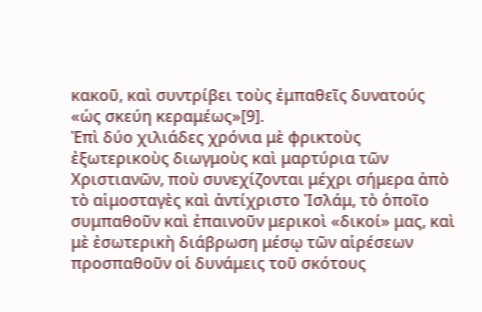κακοῦ, καὶ συντρίβει τοὺς ἐμπαθεῖς δυνατούς «ὡς σκεύη κεραμέως»[9].
Ἐπὶ δύο χιλιάδες χρόνια μὲ φρικτοὺς ἐξωτερικοὺς διωγμοὺς καὶ μαρτύρια τῶν Χριστιανῶν, ποὺ συνεχίζονται μέχρι σήμερα ἀπὸ τὸ αἱμοσταγὲς καὶ ἀντίχριστο Ἰσλάμ, τὸ ὁποῖο συμπαθοῦν καὶ ἐπαινοῦν μερικοὶ «δικοί» μας, καὶ μὲ ἐσωτερικὴ διάβρωση μέσῳ τῶν αἱρέσεων προσπαθοῦν οἱ δυνάμεις τοῦ σκότους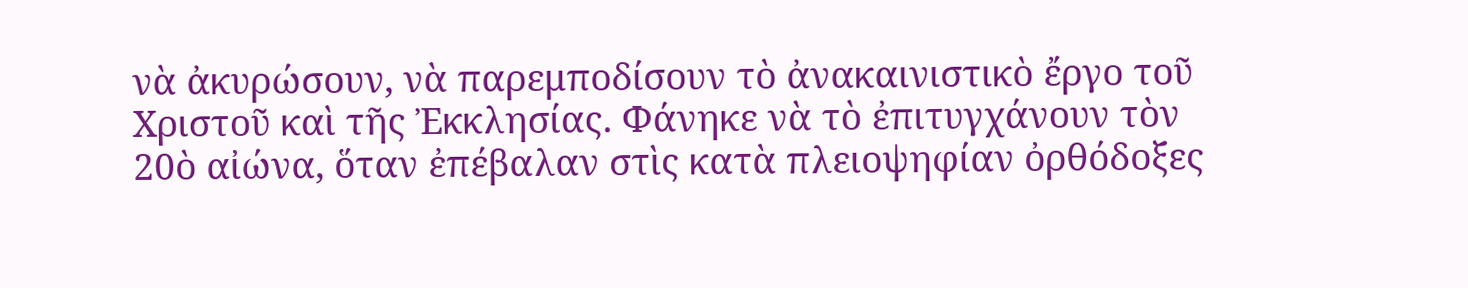νὰ ἀκυρώσουν, νὰ παρεμποδίσουν τὸ ἀνακαινιστικὸ ἔργο τοῦ Χριστοῦ καὶ τῆς Ἐκκλησίας. Φάνηκε νὰ τὸ ἐπιτυγχάνουν τὸν 20ὸ αἰώνα, ὅταν ἐπέβαλαν στὶς κατὰ πλειοψηφίαν ὀρθόδοξες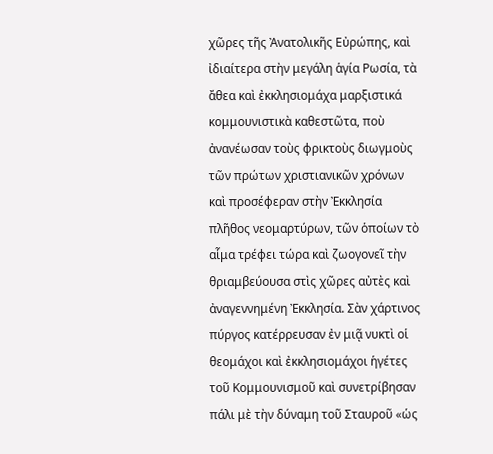χῶρες τῆς Ἀνατολικῆς Εὐρώπης, καὶ ἰδιαίτερα στὴν μεγάλη ἁγία Ρωσία, τὰ ἄθεα καὶ ἐκκλησιομάχα μαρξιστικά κομμουνιστικὰ καθεστῶτα, ποὺ ἀνανέωσαν τοὺς φρικτοὺς διωγμοὺς τῶν πρώτων χριστιανικῶν χρόνων καὶ προσέφεραν στὴν Ἐκκλησία πλῆθος νεομαρτύρων, τῶν ὁποίων τὸ αἷμα τρέφει τώρα καὶ ζωογονεῖ τὴν θριαμβεύουσα στὶς χῶρες αὐτὲς καὶ ἀναγεννημένη Ἐκκλησία. Σὰν χάρτινος πύργος κατέρρευσαν ἐν μιᾷ νυκτὶ οἱ θεομάχοι καὶ ἐκκλησιομάχοι ἡγέτες τοῦ Κομμουνισμοῦ καὶ συνετρίβησαν πάλι μὲ τὴν δύναμη τοῦ Σταυροῦ «ὡς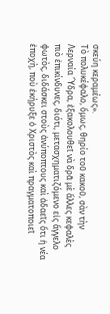σκεύη κεραμέως».
Τὸ πολυκέφαλο, ὅμως, θηρίο τοῦ κακοῦ, σὰν τὴν Λερναία Ὕδρα, ἐξακολουθεῖ νὰ δρᾶ μὲ ἄλλες κεφαλὲς πιὸ ἐπικίνδυνες, διότι, μετασχηματιζόμενο εἰς ἄγγελο φωτὸς, διδάσκει στοὺς ἀνύποπτους καὶ ἀδαεῖς ὅτι ἡ νέα ἐποχὴ, ποὺ ἐκήρυξε ὁ Χριστὸς καὶ πραγματοποιεῖ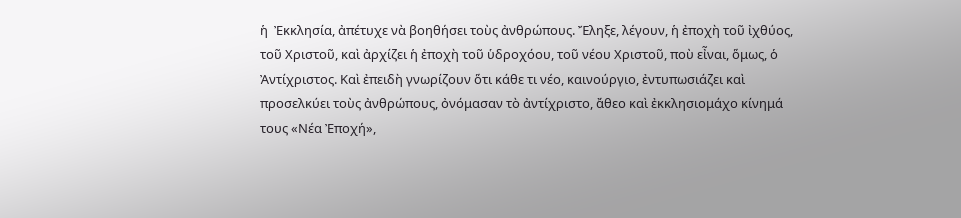ἡ  Ἐκκλησία, ἀπέτυχε νὰ βοηθήσει τοὺς ἀνθρώπους. Ἔληξε, λέγουν, ἡ ἐποχὴ τοῦ ἰχθύος, τοῦ Χριστοῦ, καὶ ἀρχίζει ἡ ἐποχὴ τοῦ ὑδροχόου, τοῦ νέου Χριστοῦ, ποὺ εἶναι, ὅμως, ὁ Ἀντίχριστος. Καὶ ἐπειδὴ γνωρίζουν ὅτι κάθε τι νέο, καινούργιο, ἐντυπωσιάζει καὶ προσελκύει τοὺς ἀνθρώπους, ὀνόμασαν τὸ ἀντίχριστο, ἄθεο καὶ ἐκκλησιομάχο κίνημά τους «Νέα Ἐποχή»,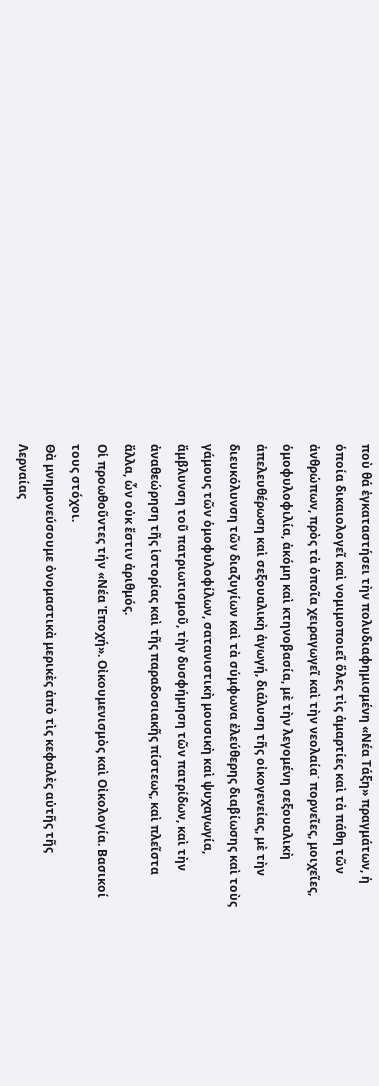ποὺ θά ἐγκαταστήσει τὴν πολυδιαφημισμένη «Νέα Τάξη» πραγμάτων, ἡ ὁποία δικαιολογεῖ καὶ νομιμοποιεῖ ὅλες τὶς ἁμαρτίες καὶ τὰ πάθη τῶν ἀνθρώπων, πρὸς τὰ ὁποῖα χειραγωγεῖ καὶ τὴν νεολαία˙ πορνεῖες, μοιχεῖες, ὁμοφυλοφιλία, ἀκόμη καὶ κτηνοβασία, μὲ τὴν λεγομένη σεξουαλικὴ ἀπελευθέρωση καὶ σεξουαλικὴ ἀγωγή, διάλυση τῆς οἰκογενείας, μὲ τὴν διευκόλυνση τῶν διαζυγίων καὶ τὰ σύμφωνα ἐλεύθερης διαβίωσης καὶ τοὺς γάμους τῶν ὁμοφυλοφίλων, σατανιστικὴ μουσικὴ καὶ ψυχαγωγία, ἄμβλυνση τοῦ πατριωτισμοῦ, τὴν δυσφήμηση τῶν πατρίδων, καὶ τὴν ἀναθεώρηση τῆς ἱστορίας καὶ τῆς παραδοσιακῆς πίστεως, καὶ πλεῖστα ἄλλα, ὧν οὐκ ἔστιν ἀριθμός.
Οἱ προωθοῦντες τήν «Νέα Ἐποχή». Οἰκουμενισμὸς καὶ Οἰκολογία. Βασικοί τους στόχοι.
Θὰ μνημονεύσουμε ὀνομαστικὰ μερικὲς ἀπὸ τὶς κεφαλὲς αὐτῆς τῆς Λερναίας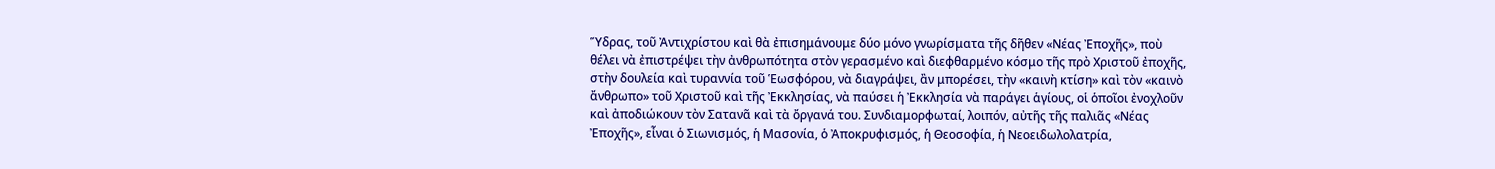Ὕδρας, τοῦ Ἀντιχρίστου καὶ θὰ ἐπισημάνουμε δύο μόνο γνωρίσματα τῆς δῆθεν «Νέας Ἐποχῆς», ποὺ θέλει νὰ ἐπιστρέψει τὴν ἀνθρωπότητα στὸν γερασμένο καὶ διεφθαρμένο κόσμο τῆς πρὸ Χριστοῦ ἐποχῆς, στὴν δουλεία καὶ τυραννία τοῦ Ἑωσφόρου, νὰ διαγράψει, ἂν μπορέσει, τὴν «καινὴ κτίση» καὶ τὸν «καινὸ ἄνθρωπο» τοῦ Χριστοῦ καὶ τῆς Ἐκκλησίας, νὰ παύσει ἡ Ἐκκλησία νὰ παράγει ἁγίους, οἱ ὁποῖοι ἐνοχλοῦν καὶ ἀποδιώκουν τὸν Σατανᾶ καὶ τὰ ὄργανά του. Συνδιαμορφωταί, λοιπόν, αὐτῆς τῆς παλιᾶς «Νέας Ἐποχῆς», εἶναι ὁ Σιωνισμός, ἡ Μασονία, ὁ Ἀποκρυφισμός, ἡ Θεοσοφία, ἡ Νεοειδωλολατρία,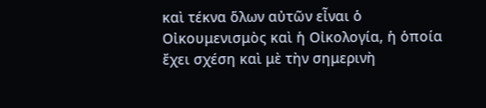καὶ τέκνα ὅλων αὐτῶν εἶναι ὁ Οἰκουμενισμὸς καὶ ἡ Οἰκολογία, ἡ ὁποία ἔχει σχέση καὶ μὲ τὴν σημερινὴ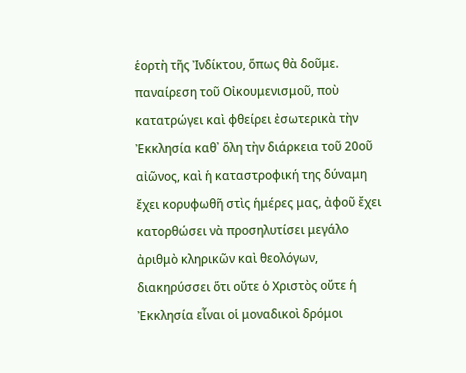ἑορτὴ τῆς Ἰνδίκτου, ὅπως θὰ δοῦμε.
παναίρεση τοῦ Οἰκουμενισμοῦ, ποὺ κατατρώγει καὶ φθείρει ἐσωτερικὰ τὴν Ἐκκλησία καθ᾽ ὅλη τὴν διάρκεια τοῦ 20οῦ αἰῶνος, καὶ ἡ καταστροφική της δύναμη ἔχει κορυφωθῆ στὶς ἡμέρες μας, ἀφοῦ ἔχει κατορθώσει νὰ προσηλυτίσει μεγάλο ἀριθμὸ κληρικῶν καὶ θεολόγων, διακηρύσσει ὅτι οὔτε ὁ Χριστὸς οὔτε ἡ Ἐκκλησία εἶναι οἱ μοναδικοὶ δρόμοι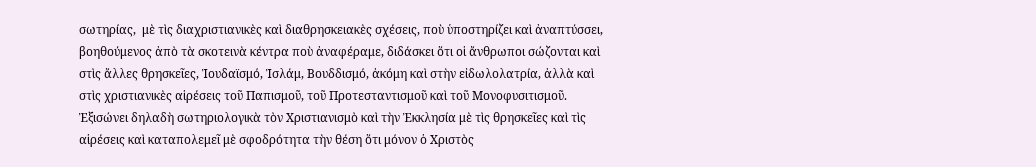σωτηρίας,  μὲ τὶς διαχριστιανικὲς καὶ διαθρησκειακὲς σχέσεις, ποὺ ὑποστηρίζει καὶ ἀναπτύσσει, βοηθούμενος ἀπὸ τὰ σκοτεινὰ κέντρα ποὺ ἀναφέραμε, διδάσκει ὅτι οἱ ἄνθρωποι σώζονται καὶ στὶς ἄλλες θρησκεῖες, Ἰουδαϊσμό, Ἰσλάμ, Βουδδισμό, ἀκόμη καὶ στὴν εἰδωλολατρία, ἀλλὰ καὶ στὶς χριστιανικὲς αἱρέσεις τοῦ Παπισμοῦ, τοῦ Προτεσταντισμοῦ καὶ τοῦ Μονοφυσιτισμοῦ. Ἐξισώνει δηλαδὴ σωτηριολογικὰ τὸν Χριστιανισμὸ καὶ τὴν Ἐκκλησία μὲ τὶς θρησκεῖες καὶ τὶς αἱρέσεις καὶ καταπολεμεῖ μὲ σφοδρότητα τὴν θέση ὅτι μόνον ὁ Χριστὸς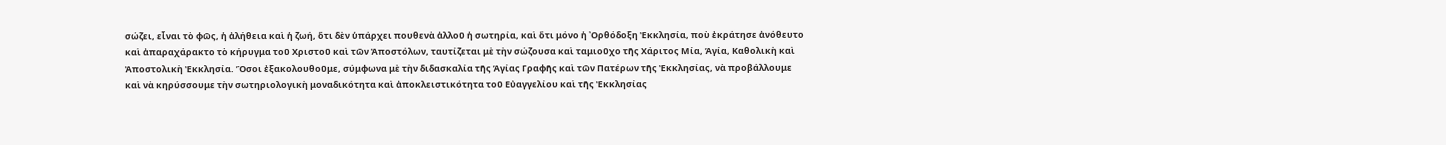σώζει, εἶναι τὸ φῶς, ἡ ἀλήθεια καὶ ἡ ζωή, ὅτι δὲν ὑπάρχει πουθενὰ ἀλλοῦ ἡ σωτηρία, καὶ ὅτι μόνο ἡ ᾽Ορθόδοξη Ἐκκλησία, ποὺ ἐκράτησε ἀνόθευτο καὶ ἀπαραχάρακτο τὸ κήρυγμα τοῦ Χριστοῦ καὶ τῶν Ἀποστόλων, ταυτίζεται μὲ τὴν σώζουσα καὶ ταμιοῦχο τῆς Χάριτος Μία, Ἁγία, Καθολικὴ καὶ Ἀποστολικὴ Ἐκκλησία. Ὅσοι ἐξακολουθοῦμε, σύμφωνα μὲ τὴν διδασκαλία τῆς Ἁγίας Γραφῆς καὶ τῶν Πατέρων τῆς Ἐκκλησίας, νὰ προβάλλουμε καὶ νὰ κηρύσσουμε τὴν σωτηριολογικὴ μοναδικότητα καὶ ἀποκλειστικότητα τοῦ Εὐαγγελίου καὶ τῆς Ἐκκλησίας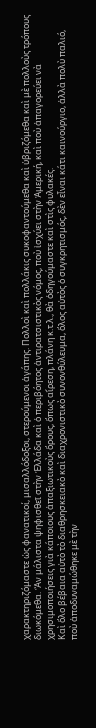χαρακτηριζόμαστε ὡς φανατικοί, μισαλλόδοξοι, στερούμενοι ἀγάπης. Πολλοὶ καὶ πολλάκις συκοφαντούμεθα καὶ ὑβριζόμεθα καὶ μὲ πολλοὺς τρόπους διωκόμεθα. Ἂν μάλιστα ψηφισθεῖ στὴν Ἑλλάδα καὶ ὁ περιβόητος ἀντιρατσιστικὸς νόμος, ποὺ ἰσχύει στὴν Ἀμερική, καὶ ποὺ ἀπαγορεύει νὰ χρησιμοποιήσεις γιὰ κάποιους ἀπαξιωτικοὺς ὅρους, ὅπως αἵρεση, πλάνη κ.τ.λ., θὰ ὁδηγούμαστε καὶ στὶς φυλακές.
Καὶ ὅλο βέβαια αὐτὸ τὸ διαθρησκειακὸ καὶ διαχρονιστικὸ συνονθύλευμα, ὅλος αὐτὸς ὁ συγκρητισμός, δὲν εἶναι κάτι καινούργιο, ἀλλὰ πολὺ παλιό, ποὺ ἀποδυναμώθηκε μὲ τὴν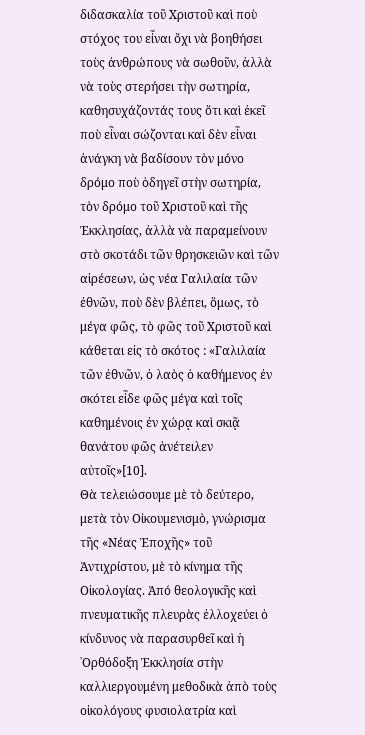διδασκαλία τοῦ Χριστοῦ καὶ ποὺ στόχος του εἶναι ὄχι νὰ βοηθήσει τοὺς ἀνθρώπους νὰ σωθοῦν, ἀλλὰ νὰ τοὺς στερήσει τὴν σωτηρία, καθησυχάζοντάς τους ὅτι καὶ ἐκεῖ ποὺ εἶναι σώζονται καὶ δὲν εἶναι ἀνάγκη νὰ βαδίσουν τὸν μόνο δρόμο ποὺ ὁδηγεῖ στὴν σωτηρία, τὸν δρόμο τοῦ Χριστοῦ καὶ τῆς Ἐκκλησίας, ἀλλὰ νὰ παραμείνουν στὸ σκοτάδι τῶν θρησκειῶν καὶ τῶν αἱρέσεων, ὡς νέα Γαλιλαία τῶν ἐθνῶν, ποὺ δὲν βλέπει, ὅμως, τὸ μέγα φῶς, τὸ φῶς τοῦ Χριστοῦ καὶ κάθεται εἰς τὸ σκότος : «Γαλιλαία τῶν ἐθνῶν, ὁ λαὸς ὁ καθήμενος ἐν σκότει εἶδε φῶς μέγα καὶ τοῖς καθημένοις ἐν χώρᾳ καὶ σκιᾷ θανάτου φῶς ἀνέτειλεν αὐτοῖς»[10].
Θὰ τελειώσουμε μὲ τὸ δεύτερο, μετὰ τὸν Οἰκουμενισμὸ, γνώρισμα τῆς «Νέας Ἐποχῆς» τοῦ Ἀντιχρίστου, μὲ τὸ κίνημα τῆς Οἰκολογίας. Ἀπό θεολογικῆς καὶ πνευματικῆς πλευρὰς ἐλλοχεύει ὁ κίνδυνος νὰ παρασυρθεῖ καὶ ἡ ᾽Ορθόδοξη Ἐκκλησία στὴν καλλιεργουμένη μεθοδικὰ ἀπὸ τοὺς οἰκολόγους φυσιολατρία καὶ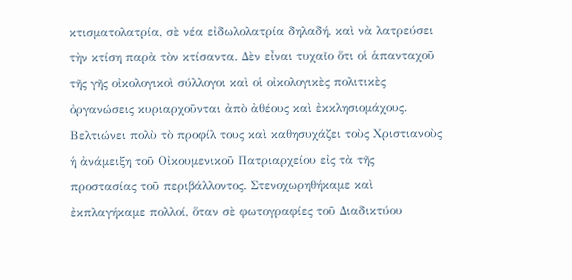κτισματολατρία, σὲ νέα εἰδωλολατρία δηλαδή, καὶ νὰ λατρεύσει τὴν κτίση παρὰ τὸν κτίσαντα. Δὲν εἶναι τυχαῖο ὅτι οἱ ἁπανταχοῦ τῆς γῆς οἰκολογικοὶ σύλλογοι καὶ οἱ οἰκολογικὲς πολιτικὲς ὀργανώσεις κυριαρχοῦνται ἀπὸ ἀθέους καὶ ἐκκλησιομάχους. Βελτιώνει πολὺ τὸ προφίλ τους καὶ καθησυχάζει τοὺς Χριστιανοὺς ἡ ἀνάμειξη τοῦ Οἰκουμενικοῦ Πατριαρχείου εἰς τὰ τῆς προστασίας τοῦ περιβάλλοντος. Στενοχωρηθήκαμε καὶ ἐκπλαγήκαμε πολλοί, ὅταν σὲ φωτογραφίες τοῦ Διαδικτύου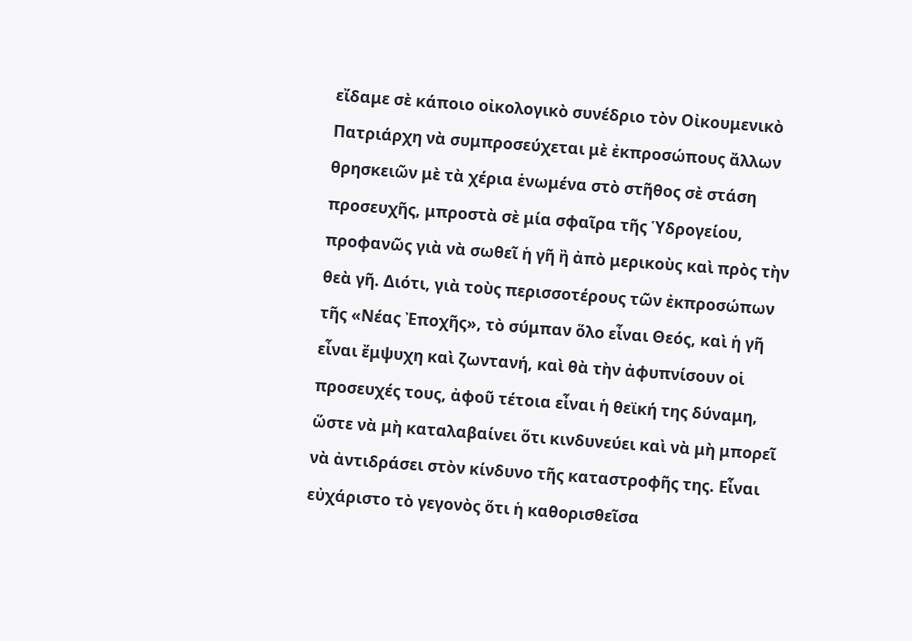εἴδαμε σὲ κάποιο οἰκολογικὸ συνέδριο τὸν Οἰκουμενικὸ Πατριάρχη νὰ συμπροσεύχεται μὲ ἐκπροσώπους ἄλλων θρησκειῶν μὲ τὰ χέρια ἑνωμένα στὸ στῆθος σὲ στάση προσευχῆς, μπροστὰ σὲ μία σφαῖρα τῆς Ὑδρογείου, προφανῶς γιὰ νὰ σωθεῖ ἡ γῆ ἢ ἀπὸ μερικοὺς καὶ πρὸς τὴν θεὰ γῆ. Διότι, γιὰ τοὺς περισσοτέρους τῶν ἐκπροσώπων τῆς «Νέας Ἐποχῆς», τὸ σύμπαν ὅλο εἶναι Θεός, καὶ ἡ γῆ εἶναι ἔμψυχη καὶ ζωντανή, καὶ θὰ τὴν ἀφυπνίσουν οἱ προσευχές τους, ἀφοῦ τέτοια εἶναι ἡ θεϊκή της δύναμη, ὥστε νὰ μὴ καταλαβαίνει ὅτι κινδυνεύει καὶ νὰ μὴ μπορεῖ νὰ ἀντιδράσει στὸν κίνδυνο τῆς καταστροφῆς της. Εἶναι εὐχάριστο τὸ γεγονὸς ὅτι ἡ καθορισθεῖσα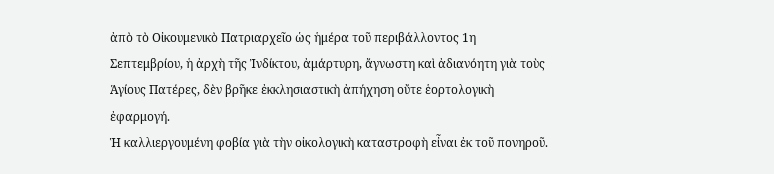ἀπὸ τὸ Οἰκουμενικὸ Πατριαρχεῖο ὡς ἡμέρα τοῦ περιβάλλοντος 1η Σεπτεμβρίου, ἡ ἀρχὴ τῆς Ἰνδίκτου, ἀμάρτυρη, ἄγνωστη καὶ ἀδιανόητη γιὰ τοὺς Ἁγίους Πατέρες, δὲν βρῆκε ἐκκλησιαστικὴ ἀπήχηση οὔτε ἑορτολογικὴ ἐφαρμογή.
Ἡ καλλιεργουμένη φοβία γιὰ τὴν οἰκολογικὴ καταστροφὴ εἶναι ἐκ τοῦ πονηροῦ.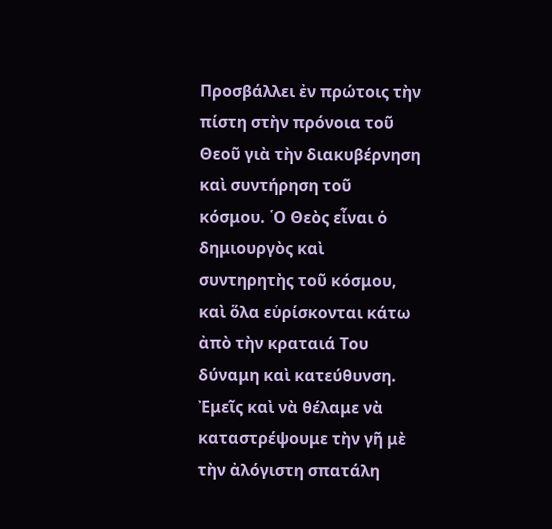Προσβάλλει ἐν πρώτοις τὴν πίστη στὴν πρόνοια τοῦ Θεοῦ γιὰ τὴν διακυβέρνηση καὶ συντήρηση τοῦ κόσμου. ῾Ο Θεὸς εἶναι ὁ δημιουργὸς καὶ συντηρητὴς τοῦ κόσμου, καὶ ὅλα εὑρίσκονται κάτω ἀπὸ τὴν κραταιά Του δύναμη καὶ κατεύθυνση. Ἐμεῖς καὶ νὰ θέλαμε νὰ καταστρέψουμε τὴν γῆ μὲ τὴν ἀλόγιστη σπατάλη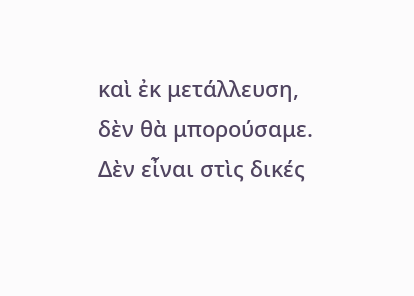καὶ ἐκ μετάλλευση, δὲν θὰ μπορούσαμε. Δὲν εἶναι στὶς δικές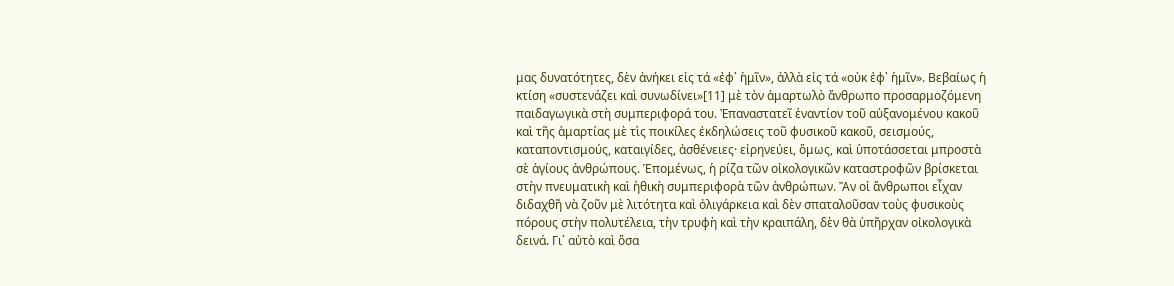μας δυνατότητες, δὲν ἀνήκει εἰς τά «ἐφ᾽ ἡμῖν», ἀλλὰ εἰς τά «οὐκ ἐφ᾽ ἡμῖν». Βεβαίως ἡ κτίση «συστενάζει καὶ συνωδίνει»[11] μὲ τὸν ἁμαρτωλὸ ἄνθρωπο προσαρμοζόμενη παιδαγωγικὰ στὴ συμπεριφορά του. Ἐπαναστατεῖ ἐναντίον τοῦ αὐξανομένου κακοῦ καὶ τῆς ἁμαρτίας μὲ τὶς ποικίλες ἐκδηλώσεις τοῦ φυσικοῦ κακοῦ, σεισμούς, καταποντισμούς, καταιγίδες, ἀσθένειες· εἰρηνεύει, ὅμως, καὶ ὑποτάσσεται μπροστὰ σὲ ἁγίους ἀνθρώπους. Ἑπομένως, ἡ ρίζα τῶν οἰκολογικῶν καταστροφῶν βρίσκεται στὴν πνευματικὴ καὶ ἠθικὴ συμπεριφορὰ τῶν ἀνθρώπων. Ἂν οἱ ἄνθρωποι εἶχαν διδαχθῆ νὰ ζοῦν μὲ λιτότητα καὶ ὀλιγάρκεια καὶ δὲν σπαταλοῦσαν τοὺς φυσικοὺς πόρους στὴν πολυτέλεια, τὴν τρυφὴ καὶ τὴν κραιπάλη, δὲν θὰ ὑπῆρχαν οἰκολογικὰ δεινά. Γι᾽ αὐτὸ καὶ ὅσα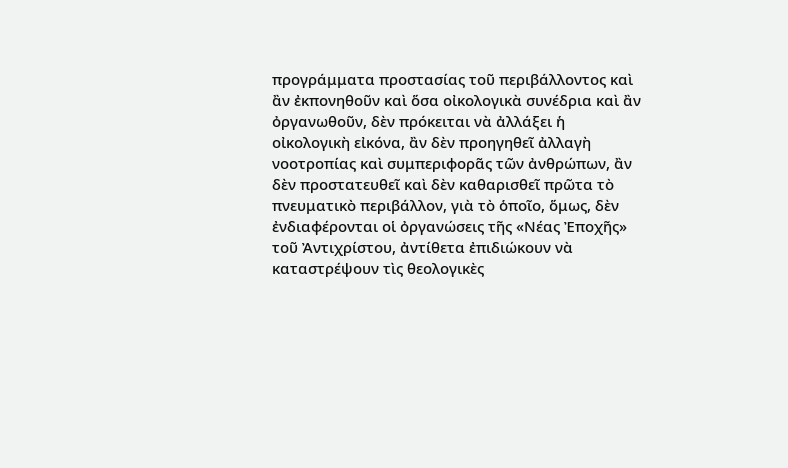προγράμματα προστασίας τοῦ περιβάλλοντος καὶ ἂν ἐκπονηθοῦν καὶ ὅσα οἰκολογικὰ συνέδρια καὶ ἂν ὀργανωθοῦν, δὲν πρόκειται νὰ ἀλλάξει ἡ οἰκολογικὴ εἰκόνα, ἂν δὲν προηγηθεῖ ἀλλαγὴ νοοτροπίας καὶ συμπεριφορᾶς τῶν ἀνθρώπων, ἂν δὲν προστατευθεῖ καὶ δὲν καθαρισθεῖ πρῶτα τὸ πνευματικὸ περιβάλλον, γιὰ τὸ ὁποῖο, ὅμως, δὲν ἐνδιαφέρονται οἱ ὀργανώσεις τῆς «Νέας Ἐποχῆς» τοῦ Ἀντιχρίστου, ἀντίθετα ἐπιδιώκουν νὰ καταστρέψουν τὶς θεολογικὲς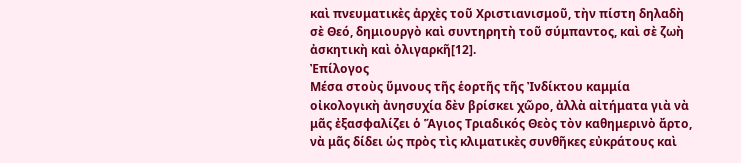καὶ πνευματικὲς ἀρχὲς τοῦ Χριστιανισμοῦ, τὴν πίστη δηλαδὴ σὲ Θεό, δημιουργὸ καὶ συντηρητὴ τοῦ σύμπαντος, καὶ σὲ ζωὴ ἀσκητικὴ καὶ ὀλιγαρκῆ[12].
Ἐπίλογος
Μέσα στοὺς ὕμνους τῆς ἑορτῆς τῆς Ἰνδίκτου καμμία οἰκολογικὴ ἀνησυχία δὲν βρίσκει χῶρο, ἀλλὰ αἰτήματα γιὰ νὰ μᾶς ἐξασφαλίζει ὁ Ἅγιος Τριαδικός Θεὸς τὸν καθημερινὸ ἄρτο, νὰ μᾶς δίδει ὡς πρὸς τὶς κλιματικὲς συνθῆκες εὐκράτους καὶ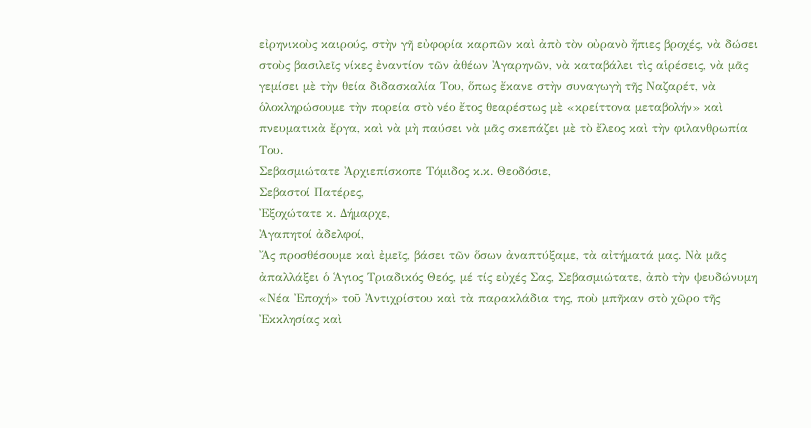εἰρηνικοὺς καιρούς, στὴν γῆ εὐφορία καρπῶν καὶ ἀπὸ τὸν οὐρανὸ ἤπιες βροχές, νὰ δώσει στοὺς βασιλεῖς νίκες ἐναντίον τῶν ἀθέων Ἀγαρηνῶν, νὰ καταβάλει τὶς αἱρέσεις, νὰ μᾶς γεμίσει μὲ τὴν θεία διδασκαλία Του, ὅπως ἔκανε στὴν συναγωγὴ τῆς Ναζαρέτ, νὰ ὁλοκληρώσουμε τὴν πορεία στὸ νέο ἔτος θεαρέστως μὲ «κρείττονα μεταβολήν» καὶ πνευματικὰ ἔργα, καὶ νὰ μὴ παύσει νὰ μᾶς σκεπάζει μὲ τὸ ἔλεος καὶ τὴν φιλανθρωπία Του.
Σεβασμιώτατε Ἀρχιεπίσκοπε Τόμιδος κ.κ. Θεοδόσιε,                                                       Σεβαστοί Πατέρες,                                                                                                           Ἐξοχώτατε κ. Δήμαρχε,                                                                                              Ἀγαπητοί ἀδελφοί,
Ἄς προσθέσουμε καὶ ἐμεῖς, βάσει τῶν ὅσων ἀναπτύξαμε, τὰ αἰτήματά μας. Νὰ μᾶς ἀπαλλάξει ὁ Ἁγιος Τριαδικός Θεός, μέ τίς εὐχές Σας, Σεβασμιώτατε, ἀπὸ τὴν ψευδώνυμη «Νέα Ἐποχή» τοῦ Ἀντιχρίστου καὶ τὰ παρακλάδια της, ποὺ μπῆκαν στὸ χῶρο τῆς Ἐκκλησίας καὶ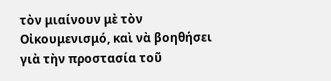τὸν μιαίνουν μὲ τὸν Οἰκουμενισμό, καὶ νὰ βοηθήσει γιὰ τὴν προστασία τοῦ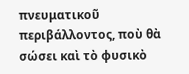πνευματικοῦ περιβάλλοντος, ποὺ θὰ σώσει καὶ τὸ φυσικὸ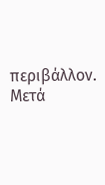περιβάλλον.
Μετά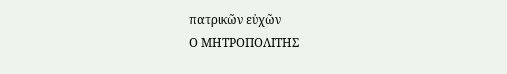πατρικῶν εὐχῶν
Ο ΜΗΤΡΟΠΟΛΙΤΗΣ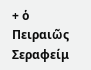+ ὁ Πειραιῶς Σεραφείμ